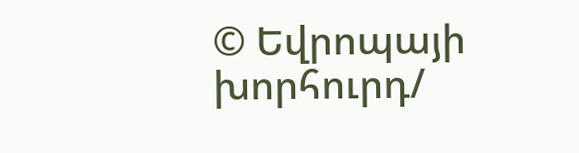© Եվրոպայի խորհուրդ/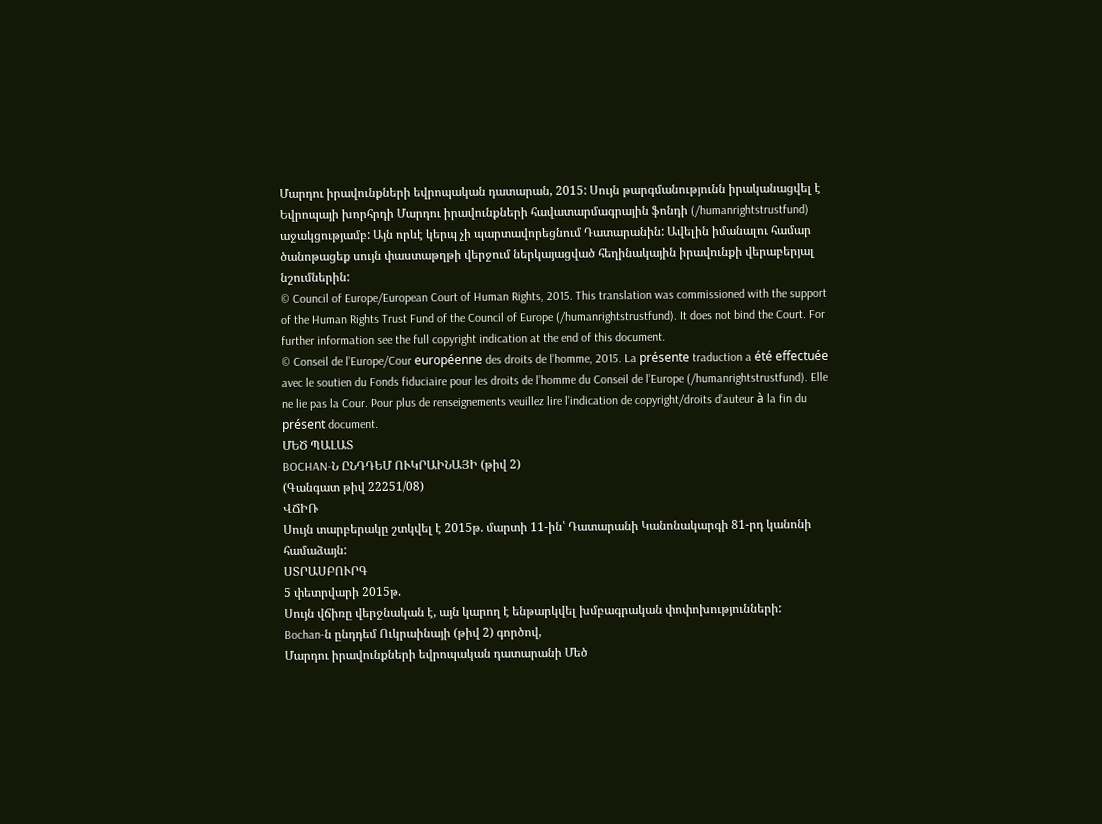Մարդու իրավունքների եվրոպական դատարան, 2015: Սույն թարգմանությունն իրականացվել է Եվրոպայի խորհրդի Մարդու իրավունքների հավատարմագրային ֆոնդի (/humanrightstrustfund) աջակցությամբ: Այն որևէ կերպ չի պարտավորեցնում Դատարանին: Ավելին իմանալու համար ծանոթացեք սույն փաստաթղթի վերջում ներկայացված հեղինակային իրավունքի վերաբերյալ նշումներին:
© Council of Europe/European Court of Human Rights, 2015. This translation was commissioned with the support of the Human Rights Trust Fund of the Council of Europe (/humanrightstrustfund). It does not bind the Court. For further information see the full copyright indication at the end of this document.
© Conseil de l’Europe/Cour européenne des droits de l’homme, 2015. La présente traduction a été effectuée avec le soutien du Fonds fiduciaire pour les droits de l’homme du Conseil de l’Europe (/humanrightstrustfund). Elle ne lie pas la Cour. Pour plus de renseignements veuillez lire l’indication de copyright/droits d’auteur à la fin du présent document.
ՄԵԾ ՊԱԼԱՏ
BOCHAN-Ն ԸՆԴԴԵՄ ՈՒԿՐԱԻՆԱՅԻ (թիվ 2)
(Գանգատ թիվ 22251/08)
ՎՃԻՌ
Սույն տարբերակը շտկվել է 2015թ. մարտի 11-ին՝ Դատարանի Կանոնակարգի 81-րդ կանոնի համաձայն:
ՍՏՐԱՍԲՈՒՐԳ
5 փետրվարի 2015թ.
Սույն վճիռը վերջնական է, այն կարող է ենթարկվել խմբագրական փոփոխությունների:
Bochan-ն ընդդեմ Ուկրաինայի (թիվ 2) գործով,
Մարդու իրավունքների եվրոպական դատարանի Մեծ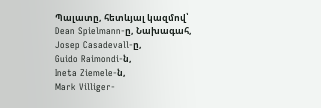Պալատը, հետևյալ կազմով՝
Dean Spielmann-ը, Նախագահ,
Josep Casadevall-ը,
Guido Raimondi-ն,
Ineta Ziemele-ն,
Mark Villiger-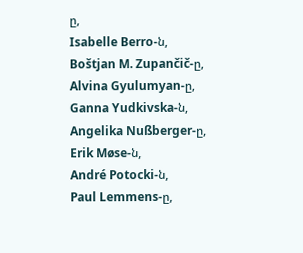ը,
Isabelle Berro-ն,
Boštjan M. Zupančič-ը,
Alvina Gyulumyan-ը,
Ganna Yudkivska-ն,
Angelika Nußberger-ը,
Erik Møse-ն,
André Potocki-ն,
Paul Lemmens-ը,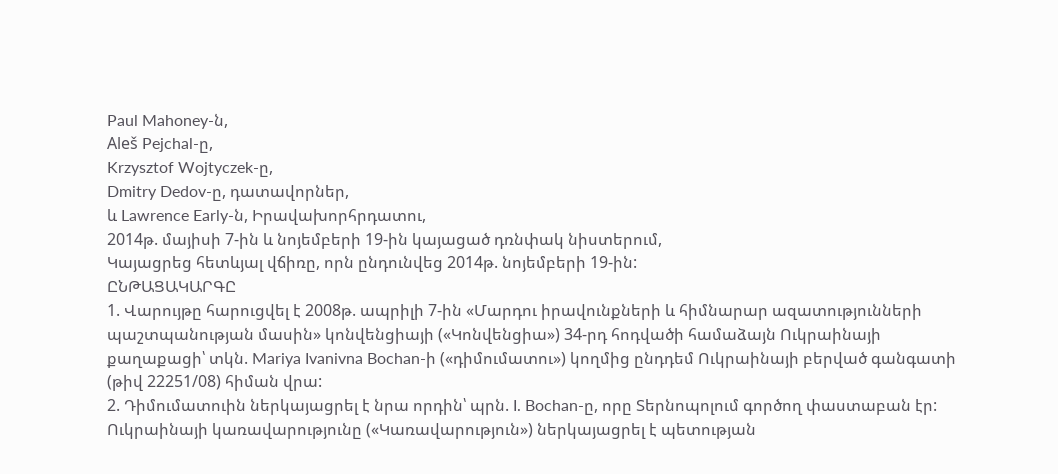Paul Mahoney-ն,
Aleš Pejchal-ը,
Krzysztof Wojtyczek-ը,
Dmitry Dedov-ը, դատավորներ,
և Lawrence Early-ն, Իրավախորհրդատու,
2014թ. մայիսի 7-ին և նոյեմբերի 19-ին կայացած դռնփակ նիստերում,
Կայացրեց հետևյալ վճիռը, որն ընդունվեց 2014թ. նոյեմբերի 19-ին:
ԸՆԹԱՑԱԿԱՐԳԸ
1. Վարույթը հարուցվել է 2008թ. ապրիլի 7-ին «Մարդու իրավունքների և հիմնարար ազատությունների պաշտպանության մասին» կոնվենցիայի («Կոնվենցիա») 34-րդ հոդվածի համաձայն Ուկրաինայի քաղաքացի՝ տկն. Mariya Ivanivna Bochan-ի («դիմումատու») կողմից ընդդեմ Ուկրաինայի բերված գանգատի (թիվ 22251/08) հիման վրա:
2. Դիմումատուին ներկայացրել է նրա որդին՝ պրն. I. Bochan-ը, որը Տերնոպոլում գործող փաստաբան էր: Ուկրաինայի կառավարությունը («Կառավարություն») ներկայացրել է պետության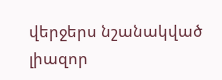վերջերս նշանակված լիազոր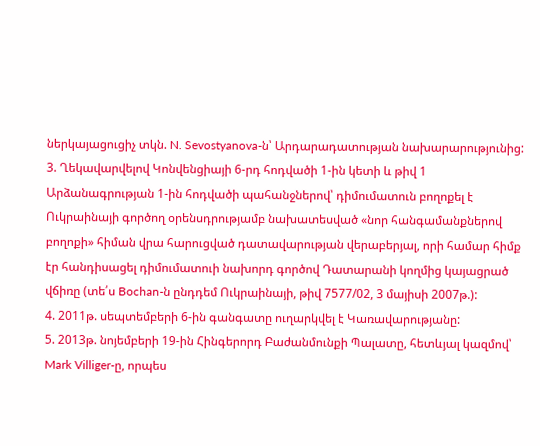ներկայացուցիչ տկն. N. Sevostyanova-ն՝ Արդարադատության նախարարությունից:
3. Ղեկավարվելով Կոնվենցիայի 6-րդ հոդվածի 1-ին կետի և թիվ 1 Արձանագրության 1-ին հոդվածի պահանջներով՝ դիմումատուն բողոքել է Ուկրաինայի գործող օրենսդրությամբ նախատեսված «նոր հանգամանքներով բողոքի» հիման վրա հարուցված դատավարության վերաբերյալ, որի համար հիմք էր հանդիսացել դիմումատուի նախորդ գործով Դատարանի կողմից կայացրած վճիռը (տե՛ս Bochan-ն ընդդեմ Ուկրաինայի, թիվ 7577/02, 3 մայիսի 2007թ.):
4. 2011թ. սեպտեմբերի 6-ին գանգատը ուղարկվել է Կառավարությանը:
5. 2013թ. նոյեմբերի 19-ին Հինգերորդ Բաժանմունքի Պալատը, հետևյալ կազմով՝ Mark Villiger-ը, որպես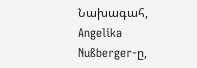Նախագահ, Angelika Nußberger-ը,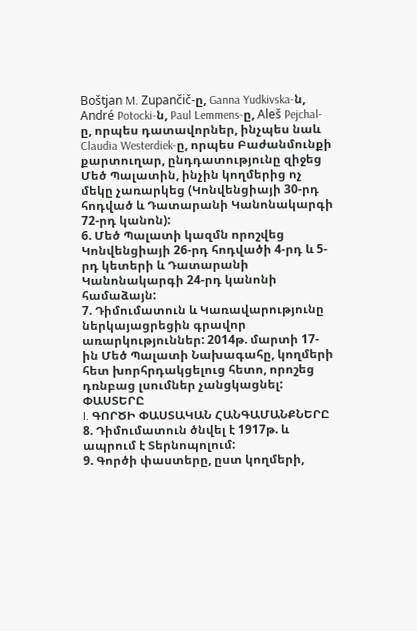Boštjan M. Zupančič-ը, Ganna Yudkivska-ն, André Potocki-ն, Paul Lemmens-ը, Aleš Pejchal-ը, որպես դատավորներ, ինչպես նաև Claudia Westerdiek-ը, որպես Բաժանմունքի քարտուղար, ընդդատությունը զիջեց Մեծ Պալատին, ինչին կողմերից ոչ մեկը չառարկեց (Կոնվենցիայի 30-րդ հոդված և Դատարանի Կանոնակարգի 72-րդ կանոն):
6. Մեծ Պալատի կազմն որոշվեց Կոնվենցիայի 26-րդ հոդվածի 4-րդ և 5-րդ կետերի և Դատարանի Կանոնակարգի 24-րդ կանոնի համաձայն:
7. Դիմումատուն և Կառավարությունը ներկայացրեցին գրավոր առարկություններ: 2014թ. մարտի 17-ին Մեծ Պալատի Նախագահը, կողմերի հետ խորհրդակցելուց հետո, որոշեց դռնբաց լսումներ չանցկացնել:
ՓԱՍՏԵՐԸ
I. ԳՈՐԾԻ ՓԱՍՏԱԿԱՆ ՀԱՆԳԱՄԱՆՔՆԵՐԸ
8. Դիմումատուն ծնվել է 1917թ. և ապրում է Տերնոպոլում:
9. Գործի փաստերը, ըստ կողմերի,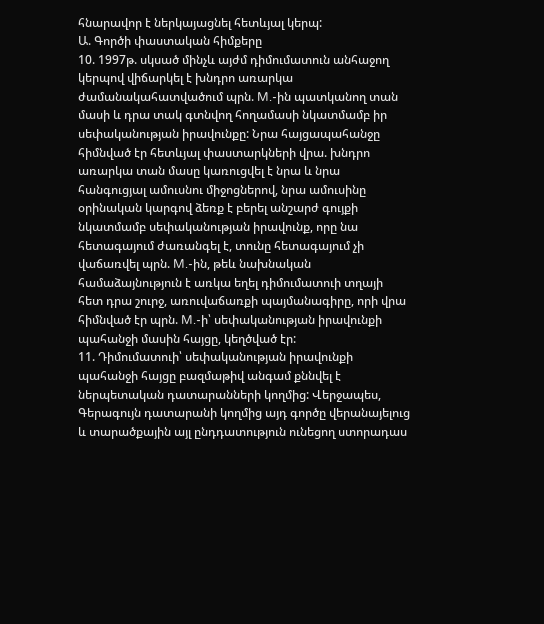հնարավոր է ներկայացնել հետևյալ կերպ:
Ա. Գործի փաստական հիմքերը
10. 1997թ. սկսած մինչև այժմ դիմումատուն անհաջող կերպով վիճարկել է խնդրո առարկա ժամանակահատվածում պրն. M.-ին պատկանող տան մասի և դրա տակ գտնվող հողամասի նկատմամբ իր սեփականության իրավունքը: Նրա հայցապահանջը հիմնված էր հետևյալ փաստարկների վրա. խնդրո առարկա տան մասը կառուցվել է նրա և նրա հանգուցյալ ամուսնու միջոցներով, նրա ամուսինը օրինական կարգով ձեռք է բերել անշարժ գույքի նկատմամբ սեփականության իրավունք, որը նա հետագայում ժառանգել է, տունը հետագայում չի վաճառվել պրն. M.-ին, թեև նախնական համաձայնություն է առկա եղել դիմումատուի տղայի հետ դրա շուրջ, առուվաճառքի պայմանագիրը, որի վրա հիմնված էր պրն. M.-ի՝ սեփականության իրավունքի պահանջի մասին հայցը, կեղծված էր:
11. Դիմումատուի՝ սեփականության իրավունքի պահանջի հայցը բազմաթիվ անգամ քննվել է ներպետական դատարանների կողմից: Վերջապես, Գերագույն դատարանի կողմից այդ գործը վերանայելուց և տարածքային այլ ընդդատություն ունեցող ստորադաս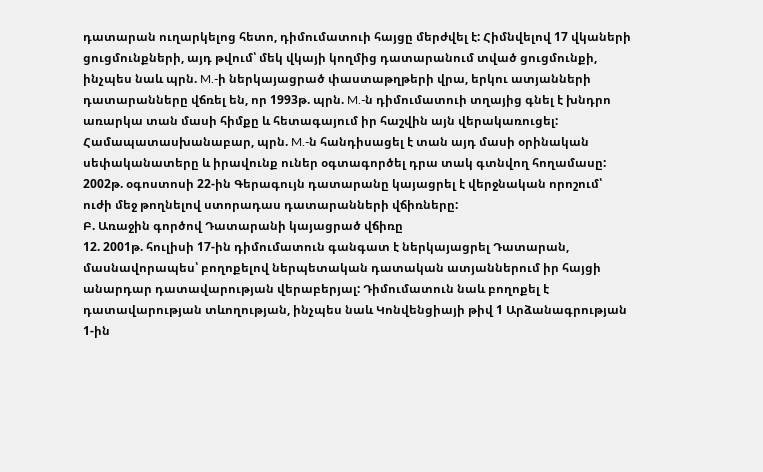դատարան ուղարկելոց հետո, դիմումատուի հայցը մերժվել է: Հիմնվելով 17 վկաների ցուցմունքների, այդ թվում՝ մեկ վկայի կողմից դատարանում տված ցուցմունքի, ինչպես նաև պրն. M.-ի ներկայացրած փաստաթղթերի վրա, երկու ատյանների դատարանները վճռել են, որ 1993թ. պրն. M.-ն դիմումատուի տղայից գնել է խնդրո առարկա տան մասի հիմքը և հետագայում իր հաշվին այն վերակառուցել: Համապատասխանաբար, պրն. M.-ն հանդիսացել է տան այդ մասի օրինական սեփականատերը և իրավունք ուներ օգտագործել դրա տակ գտնվող հողամասը: 2002թ. օգոստոսի 22-ին Գերագույն դատարանը կայացրել է վերջնական որոշում՝ ուժի մեջ թողնելով ստորադաս դատարանների վճիռները:
Բ. Առաջին գործով Դատարանի կայացրած վճիռը
12. 2001թ. հուլիսի 17-ին դիմումատուն գանգատ է ներկայացրել Դատարան, մասնավորապես՝ բողոքելով ներպետական դատական ատյաններում իր հայցի անարդար դատավարության վերաբերյալ: Դիմումատուն նաև բողոքել է դատավարության տևողության, ինչպես նաև Կոնվենցիայի թիվ 1 Արձանագրության 1-ին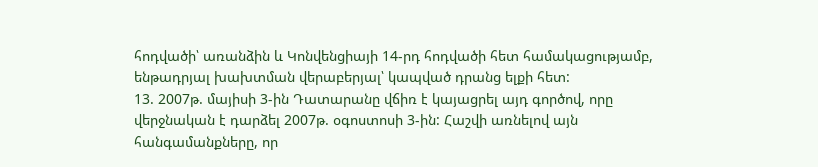հոդվածի՝ առանձին և Կոնվենցիայի 14-րդ հոդվածի հետ համակացությամբ, ենթադրյալ խախտման վերաբերյալ՝ կապված դրանց ելքի հետ:
13. 2007թ. մայիսի 3-ին Դատարանը վճիռ է կայացրել այդ գործով, որը վերջնական է դարձել 2007թ. օգոստոսի 3-ին: Հաշվի առնելով այն հանգամանքները, որ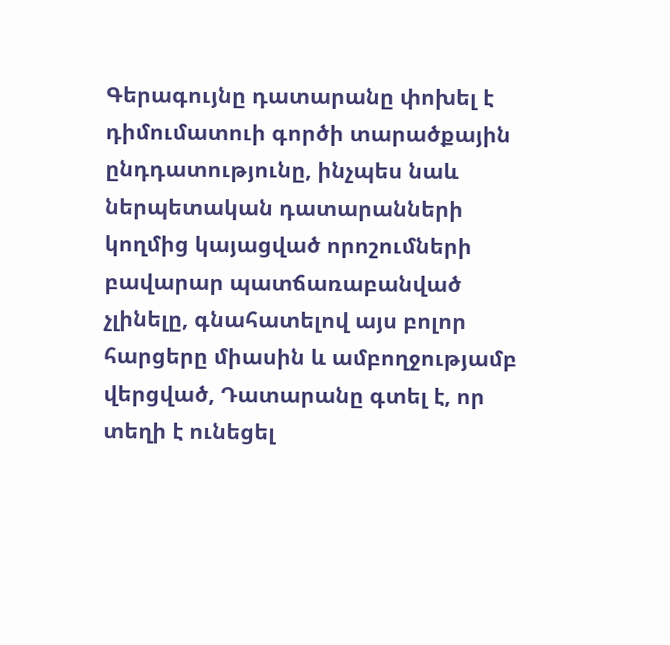Գերագույնը դատարանը փոխել է դիմումատուի գործի տարածքային ընդդատությունը, ինչպես նաև ներպետական դատարանների կողմից կայացված որոշումների բավարար պատճառաբանված չլինելը, գնահատելով այս բոլոր հարցերը միասին և ամբողջությամբ վերցված, Դատարանը գտել է, որ տեղի է ունեցել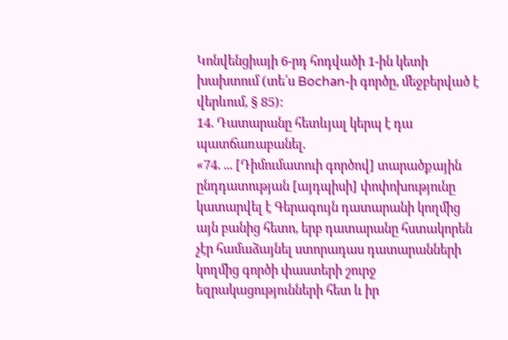Կոնվենցիայի 6-րդ հոդվածի 1-ին կետի խախտում (տե՛ս Bochan-ի գործը, մեջբերված է վերևում, § 85):
14. Դատարանը հետևյալ կերպ է դա պատճառաբանել.
«74. ... [Դիմումատուի գործով] տարածքային ընդդատության [այդպիսի] փոփոխությունը կատարվել է Գերագույն դատարանի կողմից այն բանից հետո, երբ դատարանը հստակորեն չէր համաձայնել ստորադաս դատարանների կողմից գործի փաստերի շուրջ եզրակացությունների հետ և իր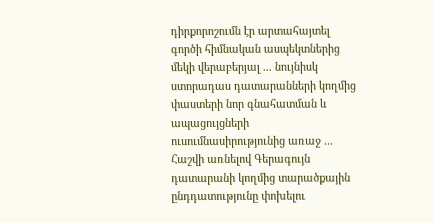դիրքորոշումն էր արտահայտել գործի հիմնական ասպեկտներից մեկի վերաբերյալ ... նույնիսկ ստորադաս դատարանների կողմից փաստերի նոր գնահատման և ապացույցների ուսումնասիրությունից առաջ ... Հաշվի առնելով Գերագույն դատարանի կողմից տարածքային ընդդատությունը փոխելու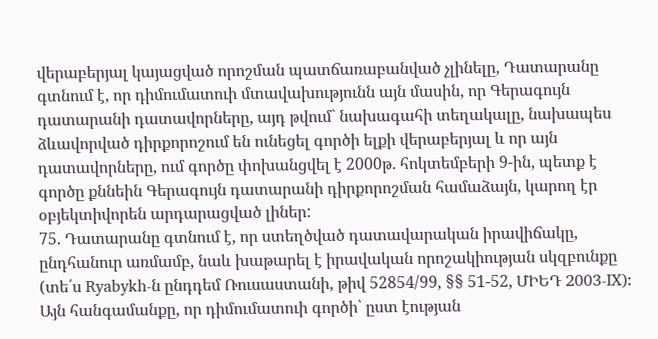վերաբերյալ կայացված որոշման պատճառաբանված չլինելը, Դատարանը գտնում է, որ դիմումատուի մտավախությունն այն մասին, որ Գերագույն դատարանի դատավորները, այդ թվում` նախագահի տեղակալը, նախապես ձևավորված դիրքորոշում են ունեցել գործի ելքի վերաբերյալ և որ այն դատավորները, ում գործը փոխանցվել է 2000թ. հոկտեմբերի 9-ին, պետք է գործը քննեին Գերագույն դատարանի դիրքորոշման համաձայն, կարող էր օբյեկտիվորեն արդարացված լիներ:
75. Դատարանը գտնում է, որ ստեղծված դատավարական իրավիճակը, ընդհանուր առմամբ, նաև խաթարել է իրավական որոշակիության սկզբունքը (տե՛ս Ryabykh-ն ընդդեմ Ռուսաստանի, թիվ 52854/99, §§ 51-52, ՄԻԵԴ 2003‑IX): Այն հանգամանքը, որ դիմումատուի գործի՝ ըստ էության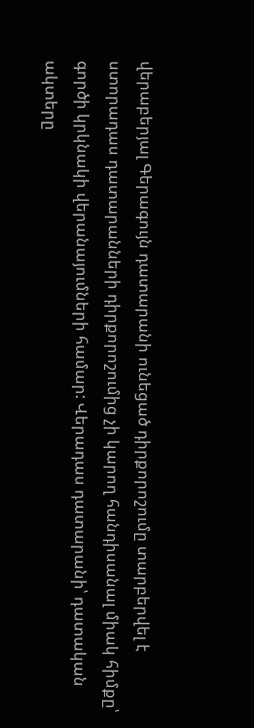վերաբերյալ Գերագույն դատարանի ունեցած դիրքորոշումը տարբերվել է ստորադաս դատարանների դիրքորոշումից չի կարող հանդիսանալ միակ հիմքը՝ գործի կրկնակի վերանայումների համար: Վերադաս դատարանի՝ դատական ակտերը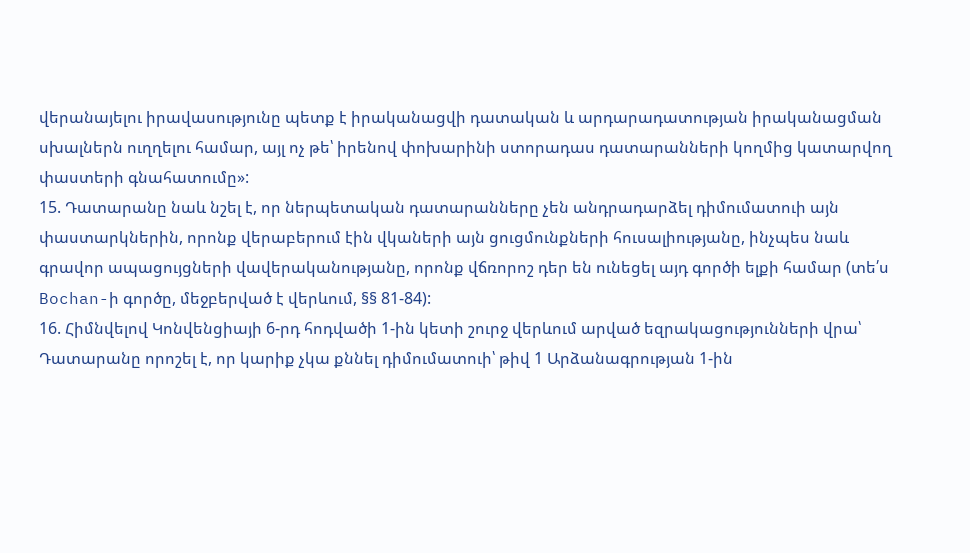վերանայելու իրավասությունը պետք է իրականացվի դատական և արդարադատության իրականացման սխալներն ուղղելու համար, այլ ոչ թե՝ իրենով փոխարինի ստորադաս դատարանների կողմից կատարվող փաստերի գնահատումը»:
15. Դատարանը նաև նշել է, որ ներպետական դատարանները չեն անդրադարձել դիմումատուի այն փաստարկներին, որոնք վերաբերում էին վկաների այն ցուցմունքների հուսալիությանը, ինչպես նաև գրավոր ապացույցների վավերականությանը, որոնք վճռորոշ դեր են ունեցել այդ գործի ելքի համար (տե՛ս Bochan-ի գործը, մեջբերված է վերևում, §§ 81-84):
16. Հիմնվելով Կոնվենցիայի 6-րդ հոդվածի 1-ին կետի շուրջ վերևում արված եզրակացությունների վրա՝ Դատարանը որոշել է, որ կարիք չկա քննել դիմումատուի՝ թիվ 1 Արձանագրության 1-ին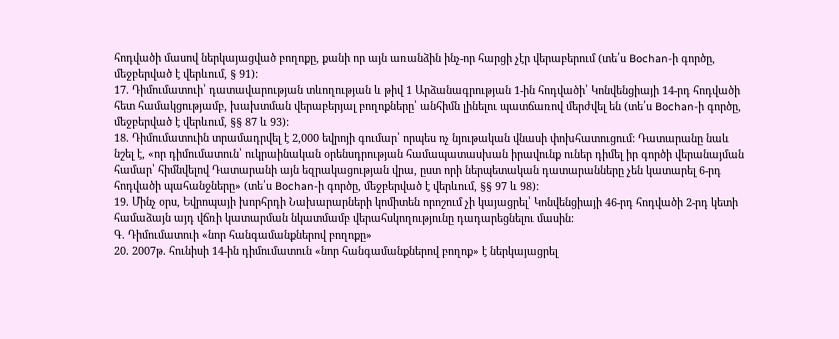հոդվածի մասով ներկայացված բողոքը, քանի որ այն առանձին ինչ-որ հարցի չէր վերաբերում (տե՛ս Bochan-ի գործը, մեջբերված է վերևում, § 91):
17. Դիմումատուի՝ դատավարության տևողության և թիվ 1 Արձանագրության 1-ին հոդվածի՝ Կոնվենցիայի 14-րդ հոդվածի հետ համակցությամբ, խախտման վերաբերյալ բողոքները՝ անհիմն լինելու պատճառով մերժվել են (տե՛ս Bochan-ի գործը, մեջբերված է վերևում, §§ 87 և 93):
18. Դիմումատուին տրամադրվել է 2,000 եվրոյի գումար՝ որպես ոչ նյութական վնասի փոխհատուցում: Դատարանը նաև նշել է, «որ դիմումատուն՝ ուկրաինական օրենսդրության համապատասխան իրավունք ուներ դիմել իր գործի վերանայման համար՝ հիմնվելով Դատարանի այն եզրակացության վրա, ըստ որի ներպետական դատարանները չեն կատարել 6-րդ հոդվածի պահանջները» (տե՛ս Bochan-ի գործը, մեջբերված է վերևում, §§ 97 և 98):
19. Մինչ օրս, Եվրոպայի խորհրդի Նախարարների կոմիտեն որոշում չի կայացրել՝ Կոնվենցիայի 46-րդ հոդվածի 2-րդ կետի համաձայն այդ վճռի կատարման նկատմամբ վերահսկողությունը դադարեցնելու մասին:
Գ. Դիմումատուի «նոր հանգամանքներով բողոքը»
20. 2007թ. հունիսի 14-ին դիմումատուն «նոր հանգամանքներով բողոք» է ներկայացրել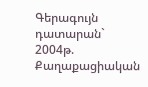Գերագույն դատարան` 2004թ. Քաղաքացիական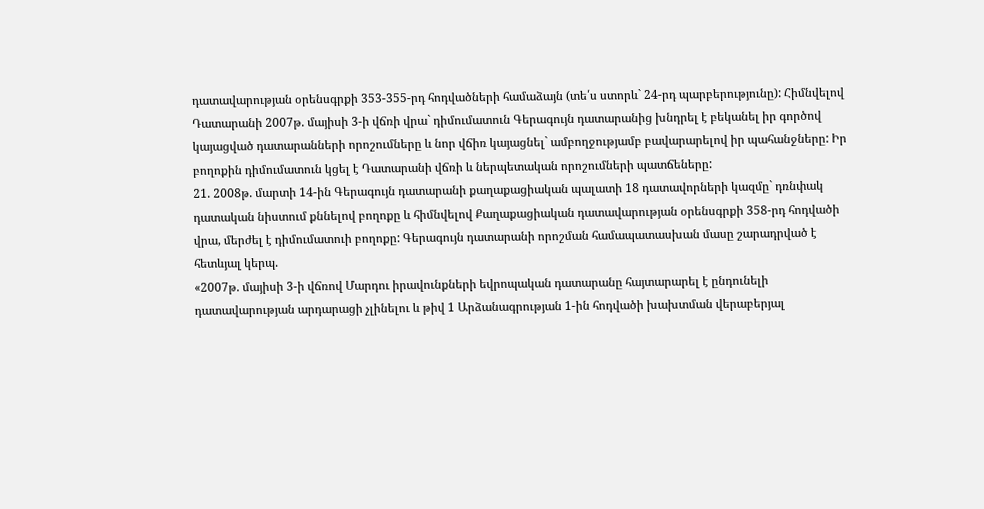դատավարության օրենսգրքի 353-355-րդ հոդվածների համաձայն (տե՛ս ստորև` 24-րդ պարբերությունը): Հիմնվելով Դատարանի 2007թ. մայիսի 3-ի վճռի վրա` դիմումատուն Գերագույն դատարանից խնդրել է բեկանել իր գործով կայացված դատարանների որոշումները և նոր վճիռ կայացնել` ամբողջությամբ բավարարելով իր պահանջները: Իր բողոքին դիմումատուն կցել է Դատարանի վճռի և ներպետական որոշումների պատճեները:
21. 2008թ. մարտի 14-ին Գերագույն դատարանի քաղաքացիական պալատի 18 դատավորների կազմը` դռնփակ դատական նիստում քննելով բողոքը և հիմնվելով Քաղաքացիական դատավարության օրենսգրքի 358-րդ հոդվածի վրա, մերժել է դիմումատուի բողոքը: Գերագույն դատարանի որոշման համապատասխան մասը շարադրված է հետևյալ կերպ.
«2007թ. մայիսի 3-ի վճռով Մարդու իրավունքների եվրոպական դատարանը հայտարարել է ընդունելի դատավարության արդարացի չլինելու և թիվ 1 Արձանագրության 1-ին հոդվածի խախտման վերաբերյալ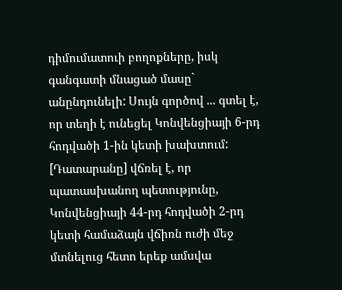դիմումատուի բողոքները, իսկ գանգատի մնացած մասը` անընդունելի: Սույն գործով ... գտել է, որ տեղի է ունեցել Կոնվենցիայի 6-րդ հոդվածի 1-ին կետի խախտում: [Դատարանը] վճռել է, որ պատասխանող պետությունը, Կոնվենցիայի 44-րդ հոդվածի 2-րդ կետի համաձայն վճիռն ուժի մեջ մտնելուց հետո երեք ամսվա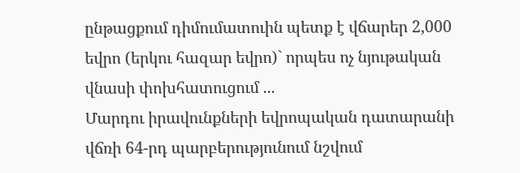ընթացքում դիմումատուին պետք է վճարեր 2,000 եվրո (երկու հազար եվրո)` որպես ոչ նյութական վնասի փոխհատուցում ...
Մարդու իրավունքների եվրոպական դատարանի վճռի 64-րդ պարբերությունում նշվում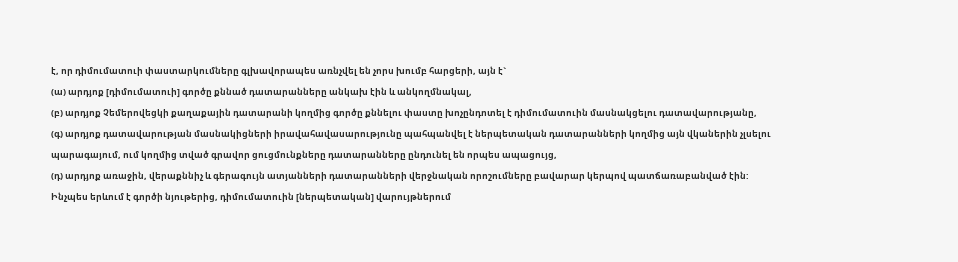է, որ դիմումատուի փաստարկումները գլխավորապես առնչվել են չորս խումբ հարցերի, այն է`
(ա) արդյոք [դիմումատուի] գործը քննած դատարանները անկախ էին և անկողմնակալ,
(բ) արդյոք Չեմերովեցկի քաղաքային դատարանի կողմից գործը քննելու փաստը խոչընդոտել է դիմումատուին մասնակցելու դատավարությանը,
(գ) արդյոք դատավարության մասնակիցների իրավահավասարությունը պահպանվել է ներպետական դատարանների կողմից այն վկաներին չլսելու պարագայում, ում կողմից տված գրավոր ցուցմունքները դատարանները ընդունել են որպես ապացույց,
(դ) արդյոք առաջին, վերաքննիչ և գերագույն ատյանների դատարանների վերջնական որոշումները բավարար կերպով պատճառաբանված էին:
Ինչպես երևում է գործի նյութերից, դիմումատուին [ներպետական] վարույթներում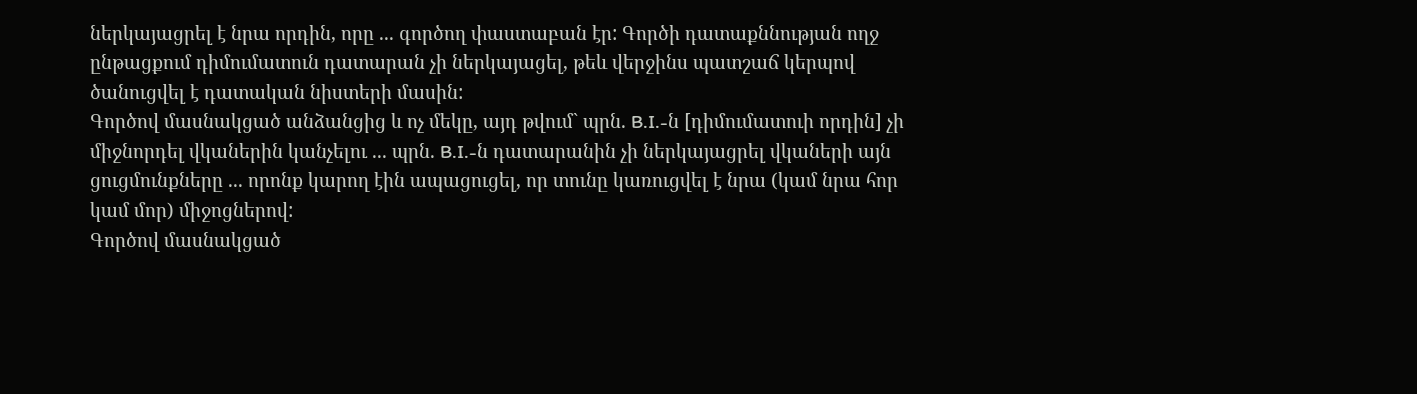ներկայացրել է նրա որդին, որը ... գործող փաստաբան էր: Գործի դատաքննության ողջ ընթացքում դիմումատուն դատարան չի ներկայացել, թեև վերջինս պատշաճ կերպով ծանուցվել է դատական նիստերի մասին:
Գործով մասնակցած անձանցից և ոչ մեկը, այդ թվում` պրն. B.I.-ն [դիմումատուի որդին] չի միջնորդել վկաներին կանչելու ... պրն. B.I.-ն դատարանին չի ներկայացրել վկաների այն ցուցմունքները ... որոնք կարող էին ապացուցել, որ տունը կառուցվել է նրա (կամ նրա հոր կամ մոր) միջոցներով:
Գործով մասնակցած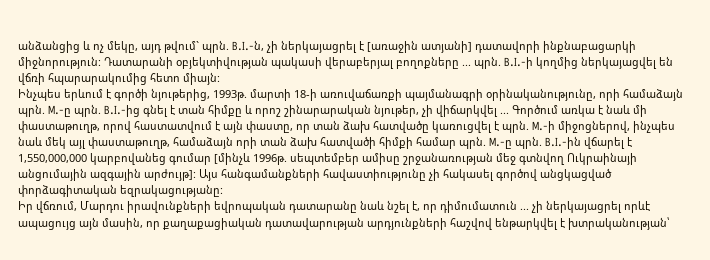անձանցից և ոչ մեկը, այդ թվում` պրն. B.I.-ն, չի ներկայացրել է [առաջին ատյանի] դատավորի ինքնաբացարկի միջնորություն: Դատարանի օբյեկտիվության պակասի վերաբերյալ բողոքները ... պրն. B.I.-ի կողմից ներկայացվել են վճռի հպարարակումից հետո միայն:
Ինչպես երևում է գործի նյութերից, 1993թ. մարտի 18-ի առուվաճառքի պայմանագրի օրինականությունը, որի համաձայն պրն. M.-ը պրն. B.I.-ից գնել է տան հիմքը և որոշ շինարարական նյութեր, չի վիճարկվել ... Գործում առկա է նաև մի փաստաթուղթ, որով հաստատվում է այն փաստը, որ տան ձախ հատվածը կառուցվել է պրն. M.-ի միջոցներով, ինչպես նաև մեկ այլ փաստաթուղթ, համաձայն որի տան ձախ հատվածի հիմքի համար պրն. M.-ը պրն. B.I.-ին վճարել է 1,550,000,000 կարբովանեց գումար [մինչև 1996թ. սեպտեմբեր ամիսը շրջանառության մեջ գտնվող Ուկրաինայի անցումային ազգային արժույթ]: Այս հանգամանքների հավաստիությունը չի հակասել գործով անցկացված փորձագիտական եզրակացությանը:
Իր վճռում, Մարդու իրավունքների եվրոպական դատարանը նաև նշել է, որ դիմումատուն ... չի ներկայացրել որևէ ապացույց այն մասին, որ քաղաքացիական դատավարության արդյունքների հաշվով ենթարկվել է խտրականության՝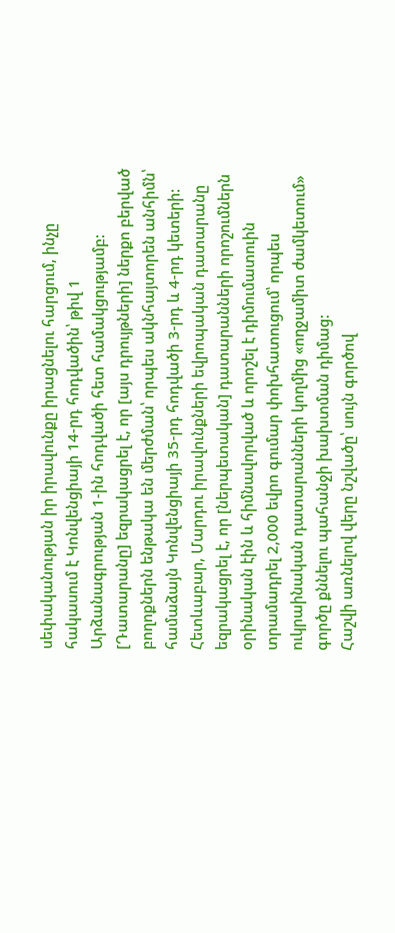սեփականության իր իրավունքը իրացնելու հարցում, ինչը հակասում է Կոնվենցիայի 14-րդ հոդվածին՝ թիվ 1 Արձանագրության 1-ին հոդվածի հետ համակցությամբ: [Դատարանը] եզրակացրել է, որ [այս դրույթների] ներքո բերված բողոքներն ենթակա են մերժման՝ որպես ակնհայտորեն անհիմն՝ համաձայն Կոնվենցիայի 35-րդ հոդվածի 3-րդ և 4-րդ կետերի: Հետևաբար, Մարդու իրավունքների եվրոպական դատարանը եզրակացրել է, որ [ներպետական] դատարանների որոշումներն օրինական էին և հիմնավորված և որոշել է դիմումատուին տրամադրել 2,000 եվրո գումար փոխհատուցում՝ որպես ուկրաինական դատարանների կողմից «ողջամիտ ժամկետում» գործը քննելու պահանջի խախտման դիմաց:
Հաշվի առնելով վերը նշվածը՝ սույն գործով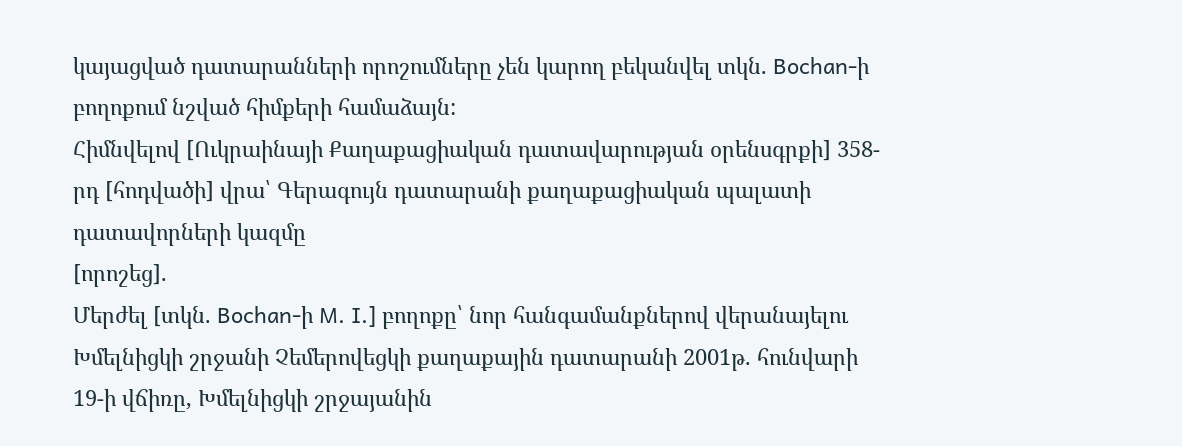կայացված դատարանների որոշումները չեն կարող բեկանվել տկն. Bochan-ի բողոքում նշված հիմքերի համաձայն:
Հիմնվելով [Ուկրաինայի Քաղաքացիական դատավարության օրենսգրքի] 358-րդ [հոդվածի] վրա՝ Գերագույն դատարանի քաղաքացիական պալատի դատավորների կազմը
[որոշեց].
Մերժել [տկն. Bochan-ի M. I.] բողոքը՝ նոր հանգամանքներով վերանայելու Խմելնիցկի շրջանի Չեմերովեցկի քաղաքային դատարանի 2001թ. հունվարի 19-ի վճիռը, Խմելնիցկի շրջայանին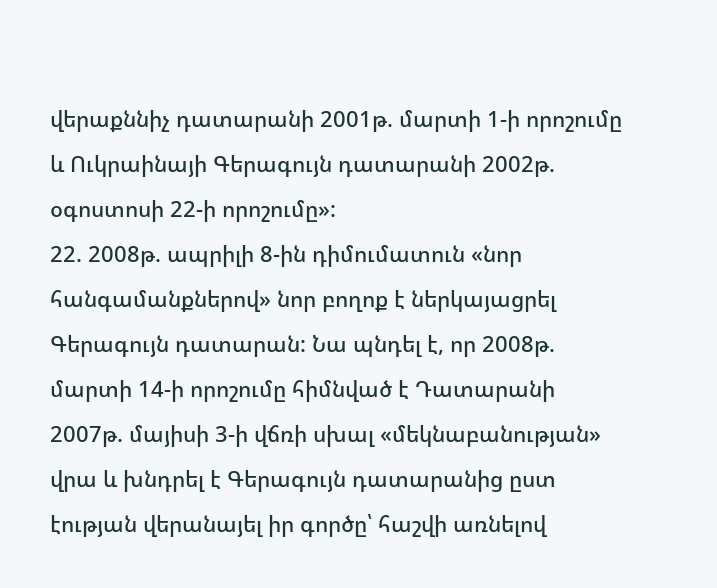վերաքննիչ դատարանի 2001թ. մարտի 1-ի որոշումը և Ուկրաինայի Գերագույն դատարանի 2002թ. օգոստոսի 22-ի որոշումը»:
22. 2008թ. ապրիլի 8-ին դիմումատուն «նոր հանգամանքներով» նոր բողոք է ներկայացրել Գերագույն դատարան: Նա պնդել է, որ 2008թ. մարտի 14-ի որոշումը հիմնված է Դատարանի 2007թ. մայիսի 3-ի վճռի սխալ «մեկնաբանության» վրա և խնդրել է Գերագույն դատարանից ըստ էության վերանայել իր գործը՝ հաշվի առնելով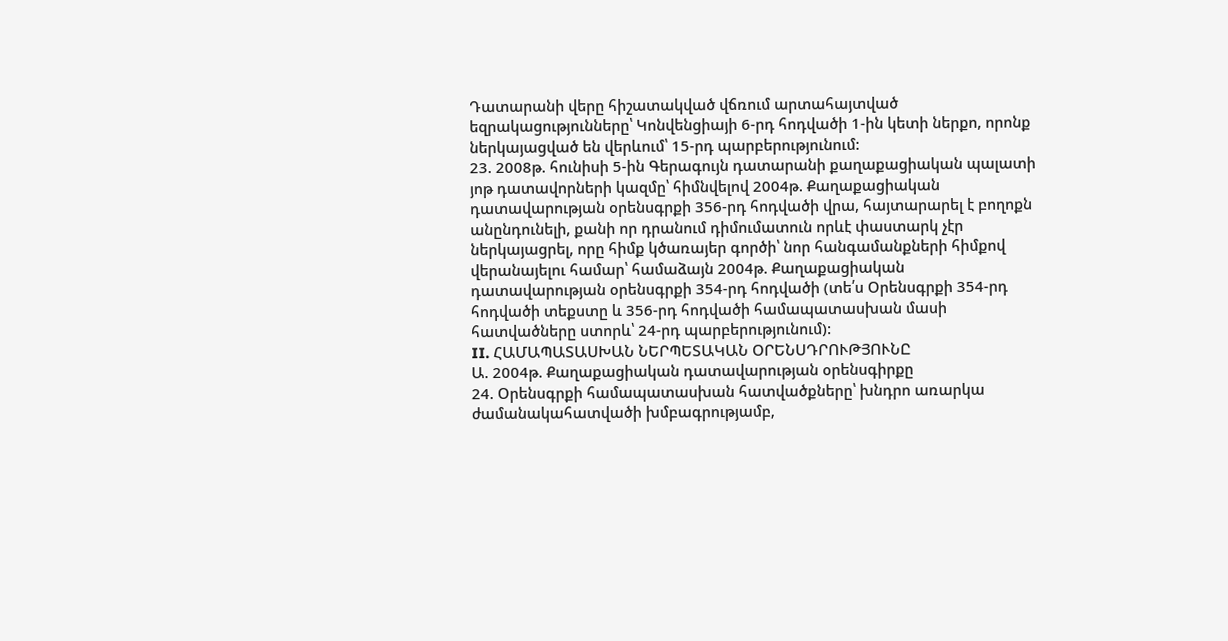Դատարանի վերը հիշատակված վճռում արտահայտված եզրակացությունները՝ Կոնվենցիայի 6-րդ հոդվածի 1-ին կետի ներքո, որոնք ներկայացված են վերևում՝ 15-րդ պարբերությունում:
23. 2008թ. հունիսի 5-ին Գերագույն դատարանի քաղաքացիական պալատի յոթ դատավորների կազմը՝ հիմնվելով 2004թ. Քաղաքացիական դատավարության օրենսգրքի 356-րդ հոդվածի վրա, հայտարարել է բողոքն անընդունելի, քանի որ դրանում դիմումատուն որևէ փաստարկ չէր ներկայացրել, որը հիմք կծառայեր գործի՝ նոր հանգամանքների հիմքով վերանայելու համար՝ համաձայն 2004թ. Քաղաքացիական դատավարության օրենսգրքի 354-րդ հոդվածի (տե՛ս Օրենսգրքի 354-րդ հոդվածի տեքստը և 356-րդ հոդվածի համապատասխան մասի հատվածները ստորև՝ 24-րդ պարբերությունում):
II. ՀԱՄԱՊԱՏԱՍԽԱՆ ՆԵՐՊԵՏԱԿԱՆ ՕՐԵՆՍԴՐՈՒԹՅՈՒՆԸ
Ա. 2004թ. Քաղաքացիական դատավարության օրենսգիրքը
24. Օրենսգրքի համապատասխան հատվածքները՝ խնդրո առարկա ժամանակահատվածի խմբագրությամբ,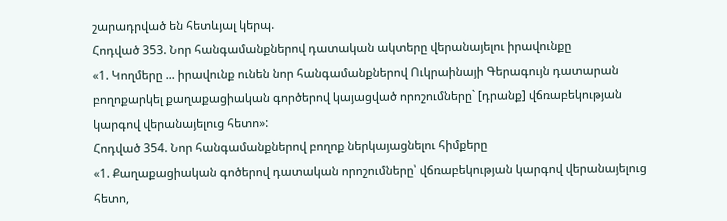շարադրված են հետևյալ կերպ.
Հոդված 353. Նոր հանգամանքներով դատական ակտերը վերանայելու իրավունքը
«1. Կողմերը ... իրավունք ունեն նոր հանգամանքներով Ուկրաինայի Գերագույն դատարան բողոքարկել քաղաքացիական գործերով կայացված որոշումները` [դրանք] վճռաբեկության կարգով վերանայելուց հետո»:
Հոդված 354. Նոր հանգամանքներով բողոք ներկայացնելու հիմքերը
«1. Քաղաքացիական գոծերով դատական որոշումները՝ վճռաբեկության կարգով վերանայելուց հետո,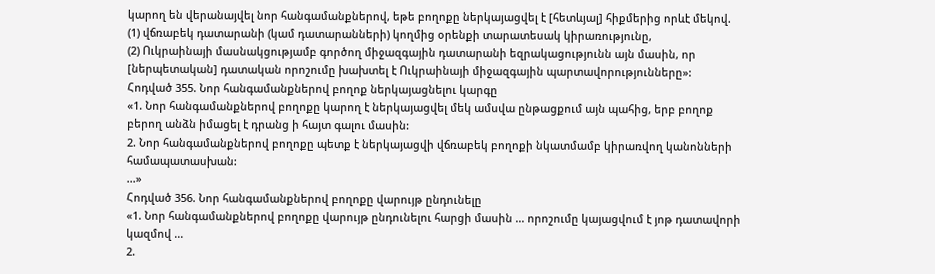կարող են վերանայվել նոր հանգամանքներով, եթե բողոքը ներկայացվել է [հետևյալ] հիքմերից որևէ մեկով.
(1) վճռաբեկ դատարանի (կամ դատարանների) կողմից օրենքի տարատեսակ կիրառությունը,
(2) Ուկրաինայի մասնակցությամբ գործող միջազգային դատարանի եզրակացությունն այն մասին, որ [ներպետական] դատական որոշումը խախտել է Ուկրաինայի միջազգային պարտավորությունները»:
Հոդված 355. Նոր հանգամանքներով բողոք ներկայացնելու կարգը
«1. Նոր հանգամանքներով բողոքը կարող է ներկայացվել մեկ ամսվա ընթացքում այն պահից, երբ բողոք բերող անձն իմացել է դրանց ի հայտ գալու մասին:
2. Նոր հանգամանքներով բողոքը պետք է ներկայացվի վճռաբեկ բողոքի նկատմամբ կիրառվող կանոնների համապատասխան:
...»
Հոդված 356. Նոր հանգամանքներով բողոքը վարույթ ընդունելը
«1. Նոր հանգամանքներով բողոքը վարույթ ընդունելու հարցի մասին ... որոշումը կայացվում է յոթ դատավորի կազմով ...
2.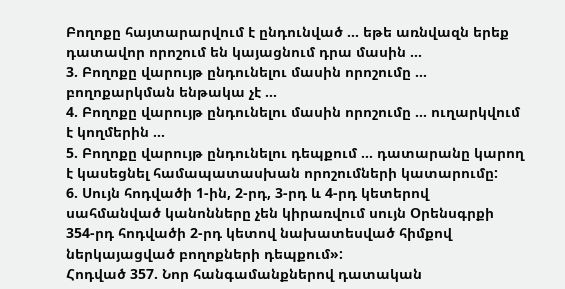Բողոքը հայտարարվում է ընդունված ... եթե առնվազն երեք դատավոր որոշում են կայացնում դրա մասին ...
3. Բողոքը վարույթ ընդունելու մասին որոշումը ... բողոքարկման ենթակա չէ ...
4. Բողոքը վարույթ ընդունելու մասին որոշումը ... ուղարկվում է կողմերին ...
5. Բողոքը վարույթ ընդունելու դեպքում ... դատարանը կարող է կասեցնել համապատասխան որոշումների կատարումը:
6. Սույն հոդվածի 1-ին, 2-րդ, 3-րդ և 4-րդ կետերով սահմանված կանոնները չեն կիրառվում սույն Օրենսգրքի 354-րդ հոդվածի 2-րդ կետով նախատեսված հիմքով ներկայացված բողոքների դեպքում»:
Հոդված 357. Նոր հանգամանքներով դատական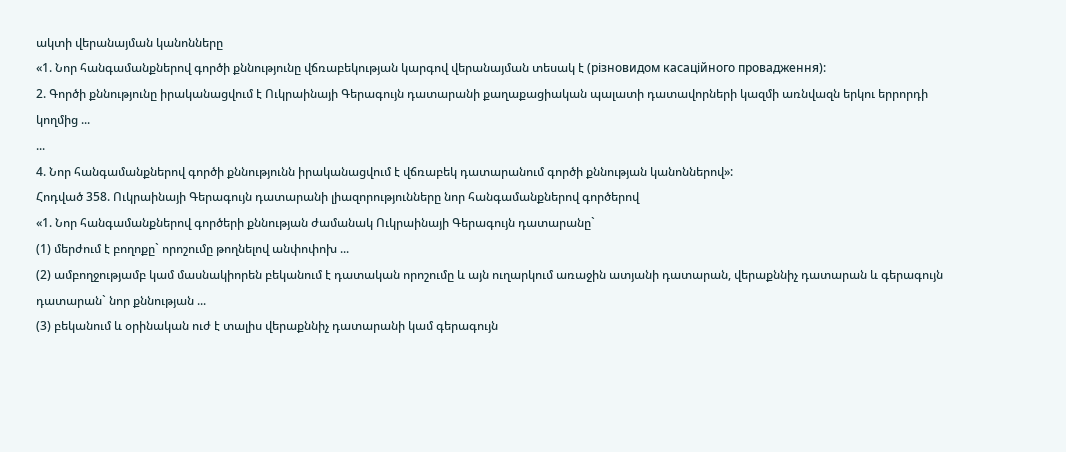ակտի վերանայման կանոնները
«1. Նոր հանգամանքներով գործի քննությունը վճռաբեկության կարգով վերանայման տեսակ է (різновидом касаційного провадження):
2. Գործի քննությունը իրականացվում է Ուկրաինայի Գերագույն դատարանի քաղաքացիական պալատի դատավորների կազմի առնվազն երկու երրորդի կողմից ...
...
4. Նոր հանգամանքներով գործի քննությունն իրականացվում է վճռաբեկ դատարանում գործի քննության կանոններով»:
Հոդված 358. Ուկրաինայի Գերագույն դատարանի լիազորությունները նոր հանգամանքներով գործերով
«1. Նոր հանգամանքներով գործերի քննության ժամանակ Ուկրաինայի Գերագույն դատարանը`
(1) մերժում է բողոքը` որոշումը թողնելով անփոփոխ ...
(2) ամբողջությամբ կամ մասնակիորեն բեկանում է դատական որոշումը և այն ուղարկում առաջին ատյանի դատարան, վերաքննիչ դատարան և գերագույն դատարան` նոր քննության ...
(3) բեկանում և օրինական ուժ է տալիս վերաքննիչ դատարանի կամ գերագույն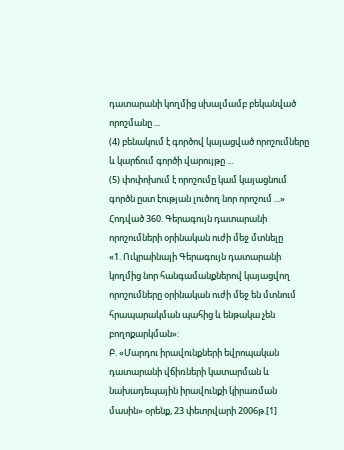դատարանի կողմից սխալմամբ բեկանված որոշմանը ...
(4) բենակում է գործով կայացված որոշումները և կարճում գործի վարույթը ...
(5) փոփոխում է որոշումը կամ կայացնում գործն ըստ էության լուծող նոր որոշում ...»
Հոդված 360. Գերագույն դատարանի որոշումների օրինական ուժի մեջ մտնելը
«1. Ուկրաինայի Գերագույն դատարանի կողմից նոր հանգամանքներով կայացվող որոշումները օրինական ուժի մեջ են մտնում հրապարակման պահից և ենթակա չեն բողոքարկման»:
Բ. «Մարդու իրավունքների եվրոպական դատարանի վճիռների կատարման և նախադեպային իրավունքի կիրառման մասին» օրենք, 23 փետրվարի 2006թ.[1]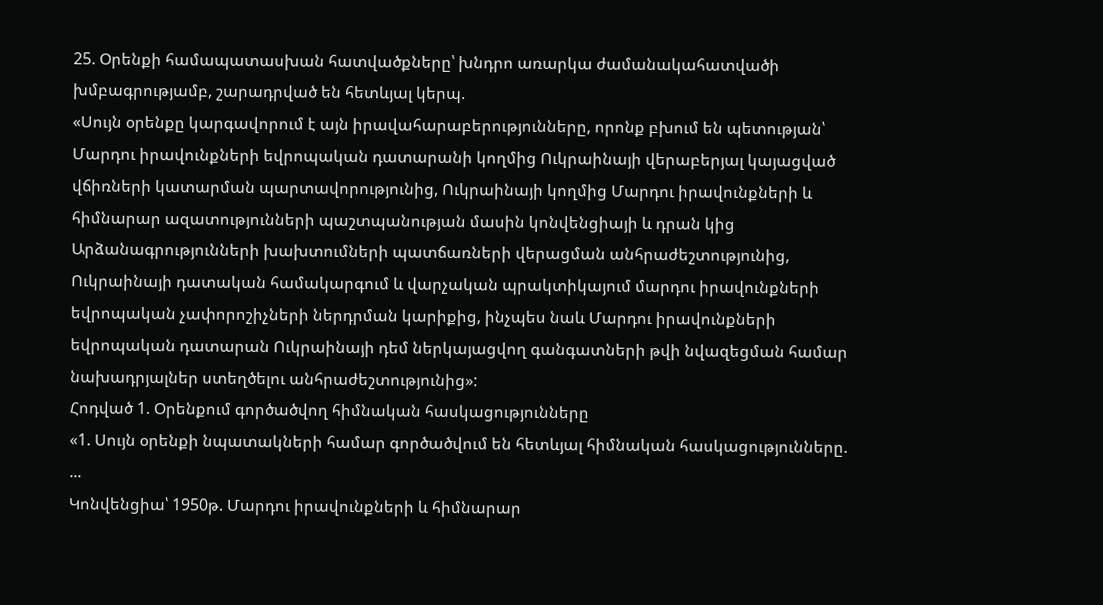25. Օրենքի համապատասխան հատվածքները՝ խնդրո առարկա ժամանակահատվածի խմբագրությամբ, շարադրված են հետևյալ կերպ.
«Սույն օրենքը կարգավորում է այն իրավահարաբերությունները, որոնք բխում են պետության՝ Մարդու իրավունքների եվրոպական դատարանի կողմից Ուկրաինայի վերաբերյալ կայացված վճիռների կատարման պարտավորությունից, Ուկրաինայի կողմից Մարդու իրավունքների և հիմնարար ազատությունների պաշտպանության մասին կոնվենցիայի և դրան կից Արձանագրությունների խախտումների պատճառների վերացման անհրաժեշտությունից, Ուկրաինայի դատական համակարգում և վարչական պրակտիկայում մարդու իրավունքների եվրոպական չափորոշիչների ներդրման կարիքից, ինչպես նաև Մարդու իրավունքների եվրոպական դատարան Ուկրաինայի դեմ ներկայացվող գանգատների թվի նվազեցման համար նախադրյալներ ստեղծելու անհրաժեշտությունից»:
Հոդված 1. Օրենքում գործածվող հիմնական հասկացությունները
«1. Սույն օրենքի նպատակների համար գործածվում են հետևյալ հիմնական հասկացությունները.
...
Կոնվենցիա՝ 1950թ. Մարդու իրավունքների և հիմնարար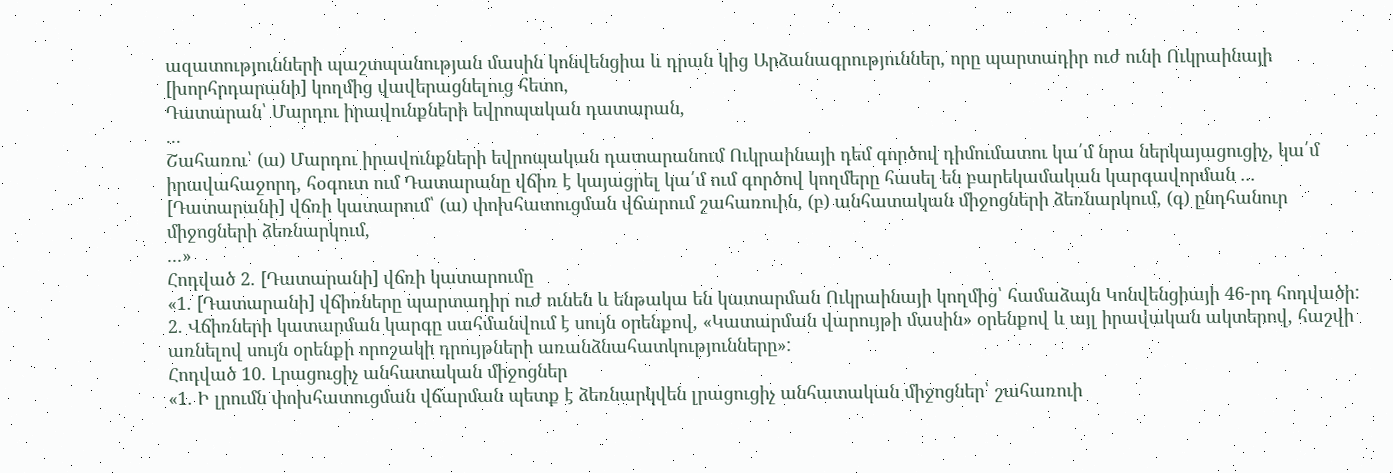ազատությունների պաշտպանության մասին կոնվենցիա և դրան կից Արձանագրություններ, որը պարտադիր ուժ ունի Ուկրաինայի [խորհրդարանի] կողմից վավերացնելուց հետո,
Դատարան՝ Մարդու իրավունքների եվրոպական դատարան,
...
Շահառու՝ (ա) Մարդու իրավունքների եվրոպական դատարանում Ուկրաինայի դեմ գործով դիմումատու կա՛մ նրա ներկայացուցիչ, կա՛մ իրավահաջորդ, հօգուտ ում Դատարանը վճիռ է կայացրել կա՛մ ում գործով կողմերը հասել են բարեկամական կարգավորման ...
[Դատարանի] վճռի կատարում՝ (ա) փոխհատուցման վճարում շահառուին, (բ) անհատական միջոցների ձեռնարկում, (գ) ընդհանուր միջոցների ձեռնարկում,
...»
Հոդված 2. [Դատարանի] վճռի կատարումը
«1. [Դատարանի] վճիռները պարտադիր ուժ ունեն և ենթակա են կատարման Ուկրաինայի կողմից՝ համաձայն Կոնվենցիայի 46-րդ հոդվածի:
2. Վճիռների կատարման կարգը սահմանվում է սույն օրենքով, «Կատարման վարույթի մասին» օրենքով և այլ իրավական ակտերով, հաշվի առնելով սույն օրենքի որոշակի դրույթների առանձնահատկությունները»:
Հոդված 10. Լրացուցիչ անհատական միջոցներ
«1. Ի լրումն փոխհատուցման վճարման պետք է ձեռնարկվեն լրացուցիչ անհատական միջոցներ՝ շահառուի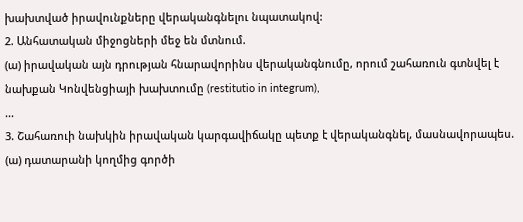խախտված իրավունքները վերականգնելու նպատակով:
2. Անհատական միջոցների մեջ են մտնում.
(ա) իրավական այն դրության հնարավորինս վերականգնումը, որում շահառուն գտնվել է նախքան Կոնվենցիայի խախտումը (restitutio in integrum),
...
3. Շահառուի նախկին իրավական կարգավիճակը պետք է վերականգնել, մասնավորապես.
(ա) դատարանի կողմից գործի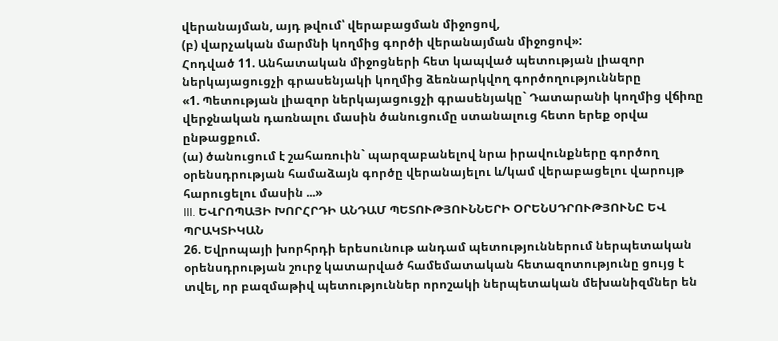վերանայման, այդ թվում՝ վերաբացման միջոցով,
(բ) վարչական մարմնի կողմից գործի վերանայման միջոցով»:
Հոդված 11. Անհատական միջոցների հետ կապված պետության լիազոր ներկայացուցչի գրասենյակի կողմից ձեռնարկվող գործողությունները
«1. Պետության լիազոր ներկայացուցչի գրասենյակը` Դատարանի կողմից վճիռը վերջնական դառնալու մասին ծանուցումը ստանալուց հետո երեք օրվա ընթացքում.
(ա) ծանուցում է շահառուին` պարզաբանելով նրա իրավունքները գործող օրենսդրության համաձայն գործը վերանայելու և/կամ վերաբացելու վարույթ հարուցելու մասին ...»
III. ԵՎՐՈՊԱՅԻ ԽՈՐՀՐԴԻ ԱՆԴԱՄ ՊԵՏՈՒԹՅՈՒՆՆԵՐԻ ՕՐԵՆՍԴՐՈՒԹՅՈՒՆԸ ԵՎ ՊՐԱԿՏԻԿԱՆ
26. Եվրոպայի խորհրդի երեսունութ անդամ պետություններում ներպետական օրենսդրության շուրջ կատարված համեմատական հետազոտությունը ցույց է տվել, որ բազմաթիվ պետություններ որոշակի ներպետական մեխանիզմներ են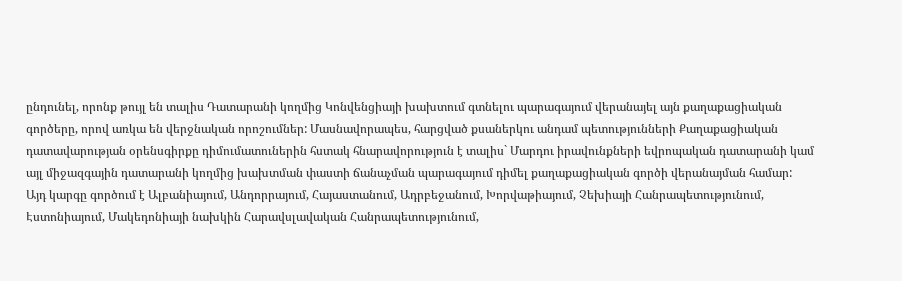ընդունել, որոնք թույլ են տալիս Դատարանի կողմից Կոնվենցիայի խախտում գտնելու պարագայում վերանայել այն քաղաքացիական գործերը, որով առկա են վերջնական որոշումներ: Մասնավորապես, հարցված քսաներկու անդամ պետությունների Քաղաքացիական դատավարության օրենսգիրքը դիմումատուներին հստակ հնարավորություն է տալիս` Մարդու իրավունքների եվրոպական դատարանի կամ այլ միջազգային դատարանի կողմից խախտման փաստի ճանաչման պարագայում դիմել քաղաքացիական գործի վերանայման համար: Այդ կարգը գործում է Ալբանիայում, Անդորրայում, Հայաստանում, Ադրբեջանում, Խորվաթիայում, Չեխիայի Հանրապետությունում, Էստոնիայում, Մակեդոնիայի նախկին Հարավսլավական Հանրապետությունում,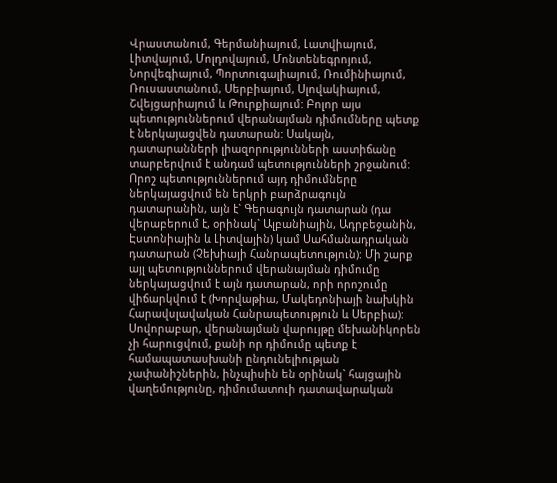Վրաստանում, Գերմանիայում, Լատվիայում, Լիտվայում, Մոլդովայում, Մոնտենեգրոյում, Նորվեգիայում, Պորտուգալիայում, Ռումինիայում, Ռուսաստանում, Սերբիայում, Սլովակիայում, Շվեյցարիայում և Թուրքիայում: Բոլոր այս պետություններում վերանայման դիմումները պետք է ներկայացվեն դատարան: Սակայն, դատարանների լիազորությունների աստիճանը տարբերվում է անդամ պետությունների շրջանում: Որոշ պետություններում այդ դիմումները ներկայացվում են երկրի բարձրագույն դատարանին, այն է` Գերագույն դատարան (դա վերաբերում է, օրինակ` Ալբանիային, Ադրբեջանին, Էստոնիային և Լիտվային) կամ Սահմանադրական դատարան (Չեխիայի Հանրապետություն): Մի շարք այլ պետություններում վերանայման դիմումը ներկայացվում է այն դատարան, որի որոշումը վիճարկվում է (Խորվաթիա, Մակեդոնիայի նախկին Հարավսլավական Հանրապետություն և Սերբիա): Սովորաբար, վերանայման վարույթը մեխանիկորեն չի հարուցվում, քանի որ դիմումը պետք է համապատասխանի ընդունելիության չափանիշներին, ինչպիսին են օրինակ` հայցային վաղեմությունը, դիմումատուի դատավարական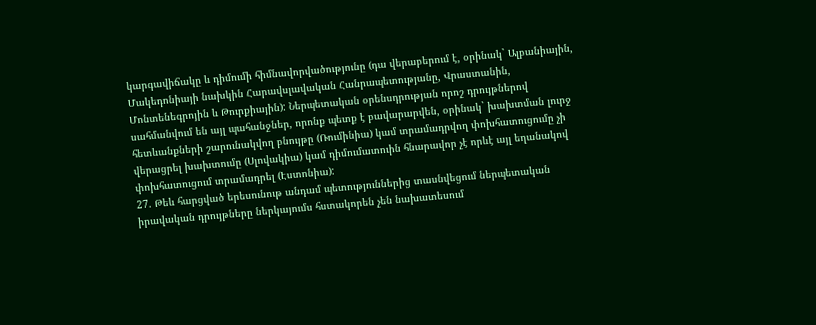կարգավիճակը և դիմումի հիմնավորվածությունը (դա վերաբերում է, օրինակ` Ալբանիային, Մակեդոնիայի նախկին Հարավսլավական Հանրապետությանը, Վրաստանին, Մոնտենեգրոյին և Թուրքիային): Ներպետական օրենսդրության որոշ դրույթներով սահմանվում են այլ պահանջներ, որոնք պետք է բավարարվեն, օրինակ` խախտման լուրջ հետևանքների շարունակվող բնույթը (Ռումինիա) կամ տրամադրվող փոխհատուցումը չի վերացրել խախտումը (Սլովակիա) կամ դիմումատուին հնարավոր չէ որևէ այլ եղանակով փոխհատուցում տրամադրել (Էստոնիա):
27. Թեև հարցված երեսունութ անդամ պետություններից տասնվեցում ներպետական իրավական դրույթները ներկայումս հստակորեն չեն նախատեսում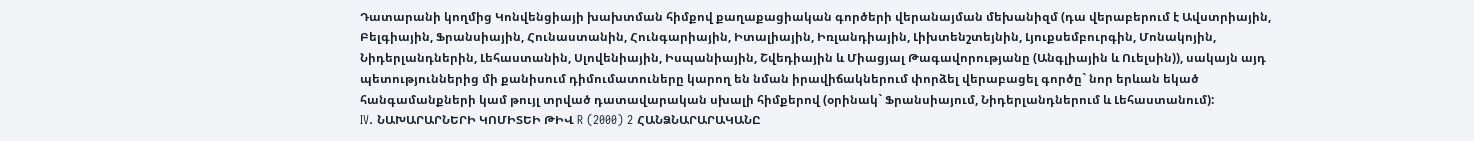Դատարանի կողմից Կոնվենցիայի խախտման հիմքով քաղաքացիական գործերի վերանայման մեխանիզմ (դա վերաբերում է Ավստրիային, Բելգիային, Ֆրանսիային, Հունաստանին, Հունգարիային, Իտալիային, Իռլանդիային, Լիխտենշտեյնին, Լյուքսեմբուրգին, Մոնակոյին, Նիդերլանդներին, Լեհաստանին, Սլովենիային, Իսպանիային, Շվեդիային և Միացյալ Թագավորությանը (Անգլիային և Ուելսին)), սակայն այդ պետություններից մի քանիսում դիմումատուները կարող են նման իրավիճակներում փորձել վերաբացել գործը` նոր երևան եկած հանգամանքների կամ թույլ տրված դատավարական սխալի հիմքերով (օրինակ` Ֆրանսիայում, Նիդերլանդներում և Լեհաստանում):
IV. ՆԱԽԱՐԱՐՆԵՐԻ ԿՈՄԻՏԵԻ ԹԻՎ R (2000) 2 ՀԱՆՁՆԱՐԱՐԱԿԱՆԸ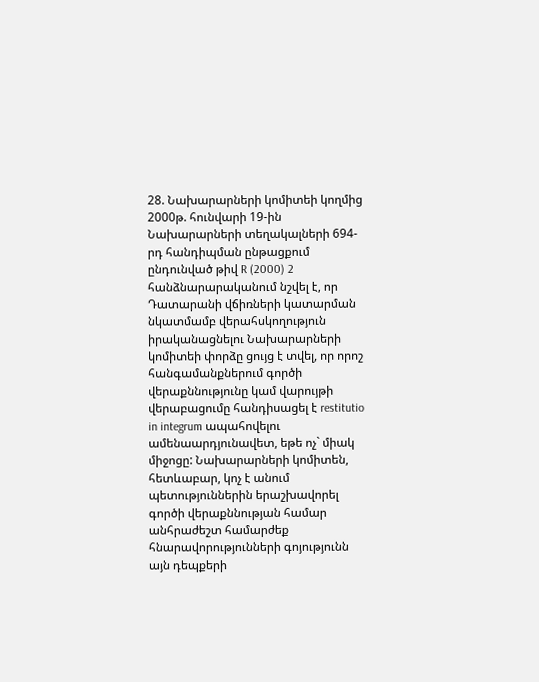28. Նախարարների կոմիտեի կողմից 2000թ. հունվարի 19-ին Նախարարների տեղակալների 694-րդ հանդիպման ընթացքում ընդունված թիվ R (2000) 2 հանձնարարականում նշվել է, որ Դատարանի վճիռների կատարման նկատմամբ վերահսկողություն իրականացնելու Նախարարների կոմիտեի փորձը ցույց է տվել, որ որոշ հանգամանքներում գործի վերաքննությունը կամ վարույթի վերաբացումը հանդիսացել է restitutio in integrum ապահովելու ամենաարդյունավետ, եթե ոչ` միակ միջոցը: Նախարարների կոմիտեն, հետևաբար, կոչ է անում պետություններին երաշխավորել գործի վերաքննության համար անհրաժեշտ համարժեք հնարավորությունների գոյությունն այն դեպքերի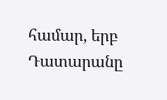համար, երբ Դատարանը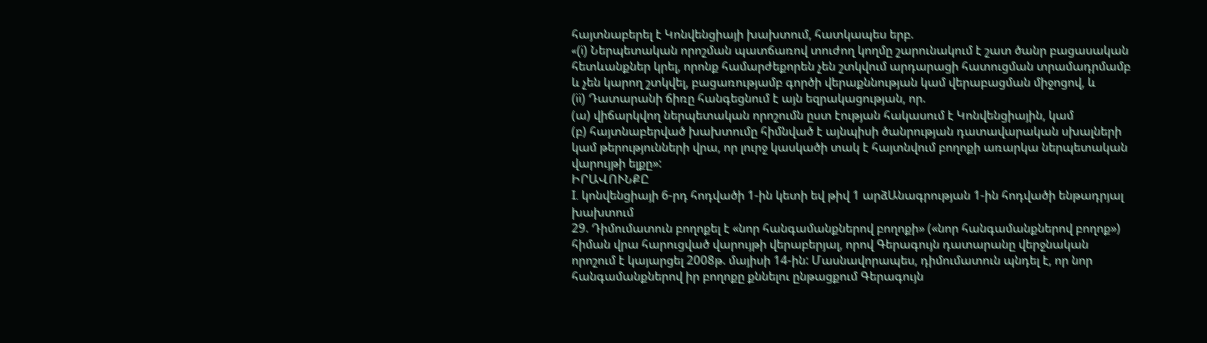հայտնաբերել է Կոնվենցիայի խախտում, հատկապես երբ.
«(i) Ներպետական որոշման պատճառով տուժող կողմը շարունակում է շատ ծանր բացասական հետևանքներ կրել, որոնք համարժեքորեն չեն շտկվում արդարացի հատուցման տրամադրմամբ և չեն կարող շտկվել, բացառությամբ գործի վերաքննության կամ վերաբացման միջոցով, և
(ii) Դատարանի ճիռը հանգեցնում է այն եզրակացության, որ.
(ա) վիճարկվող ներպետական որոշումն ըստ էության հակասում է Կոնվենցիային, կամ
(բ) հայտնաբերված խախտումը հիմնված է այնպիսի ծանրության դատավարական սխալների կամ թերությունների վրա, որ լուրջ կասկածի տակ է հայտնվում բողոքի առարկա ներպետական վարույթի ելքը»:
ԻՐԱՎՈՒՆՔԸ
I. կոնվենցիայի 6-րդ հոդվածի 1-ին կետի եվ թիվ 1 արձԱնագրության 1-ին հոդվածի ենթադրյալ խախտում
29. Դիմումատուն բողոքել է «նոր հանգամանքներով բողոքի» («նոր հանգամանքներով բողոք») հիման վրա հարուցված վարույթի վերաբերյալ, որով Գերագույն դատարանը վերջնական որոշում է կայարցել 2008թ. մայիսի 14-ին: Մասնավորապես, դիմումատուն պնդել է, որ նոր հանգամանքներով իր բողոքը քննելու ընթացքում Գերագույն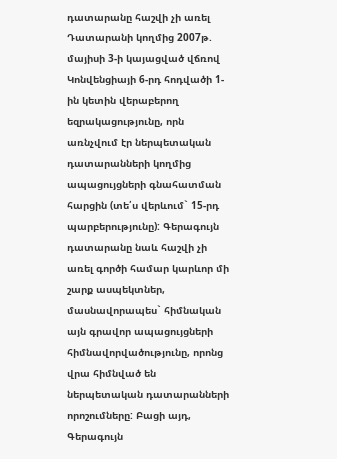դատարանը հաշվի չի առել Դատարանի կողմից 2007թ. մայիսի 3-ի կայացված վճռով Կոնվենցիայի 6-րդ հոդվածի 1-ին կետին վերաբերող եզրակացությունը, որն առնչվում էր ներպետական դատարանների կողմից ապացույցների գնահատման հարցին (տե՛ս վերևում` 15-րդ պարբերությունը): Գերագույն դատարանը նաև հաշվի չի առել գործի համար կարևոր մի շարք ասպեկտներ, մասնավորապես` հիմնական այն գրավոր ապացույցների հիմնավորվածությունը, որոնց վրա հիմնված են ներպետական դատարանների որոշումները: Բացի այդ, Գերագույն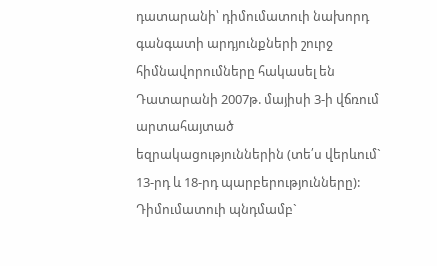դատարանի՝ դիմումատուի նախորդ գանգատի արդյունքների շուրջ հիմնավորումները հակասել են Դատարանի 2007թ. մայիսի 3-ի վճռում արտահայտած եզրակացություններին (տե՛ս վերևում` 13-րդ և 18-րդ պարբերությունները): Դիմումատուի պնդմամբ`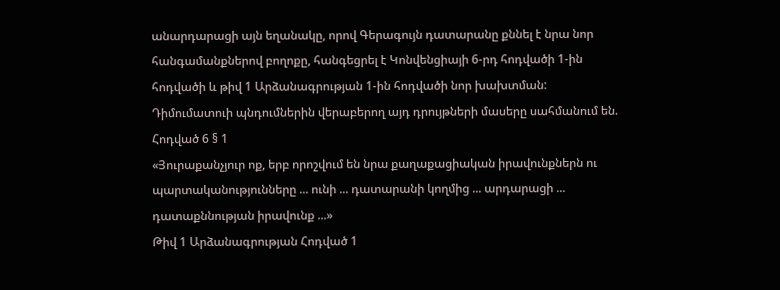անարդարացի այն եղանակը, որով Գերագույն դատարանը քննել է նրա նոր հանգամանքներով բողոքը, հանգեցրել է Կոնվենցիայի 6-րդ հոդվածի 1-ին հոդվածի և թիվ 1 Արձանագրության 1-ին հոդվածի նոր խախտման: Դիմումատուի պնդումներին վերաբերող այդ դրույթների մասերը սահմանում են.
Հոդված 6 § 1
«Յուրաքանչյուր ոք, երբ որոշվում են նրա քաղաքացիական իրավունքներն ու պարտականությունները ... ունի ... դատարանի կողմից ... արդարացի ... դատաքննության իրավունք ...»
Թիվ 1 Արձանագրության Հոդված 1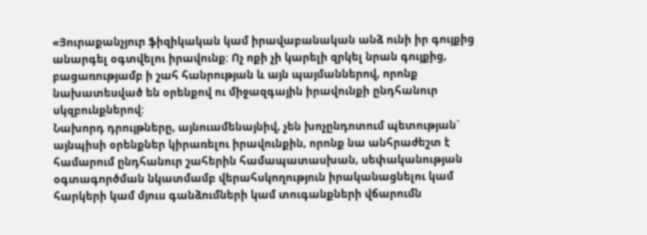«Յուրաքանչյուր ֆիզիկական կամ իրավաբանական անձ ունի իր գույքից անարգել օգտվելու իրավունք: Ոչ ոքի չի կարելի զրկել նրան գույքից, բացառությամբ ի շահ հանրության և այն պայմաններով, որոնք նախատեսված են օրենքով ու միջազգային իրավունքի ընդհանուր սկզբունքներով:
Նախորդ դրույթները, այնուամենայնիվ, չեն խոչընդոտում պետության` այնպիսի օրենքներ կիրառելու իրավունքին, որոնք նա անհրաժեշտ է համարում ընդհանուր շահերին համապատասխան, սեփականության օգտագործման նկատմամբ վերահսկողություն իրականացնելու կամ հարկերի կամ մյուս գանձումների կամ տուգանքների վճարումն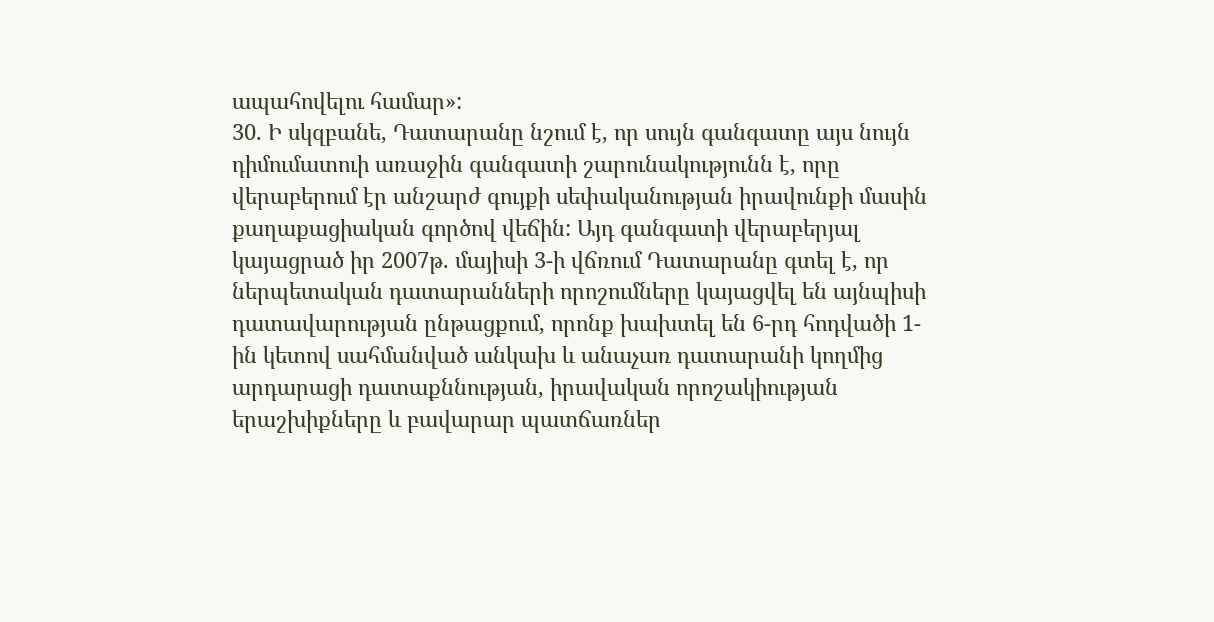ապահովելու համար»:
30. Ի սկզբանե, Դատարանը նշում է, որ սույն գանգատը այս նույն դիմումատուի առաջին գանգատի շարունակությունն է, որը վերաբերում էր անշարժ գույքի սեփականության իրավունքի մասին քաղաքացիական գործով վեճին: Այդ գանգատի վերաբերյալ կայացրած իր 2007թ. մայիսի 3-ի վճռում Դատարանը գտել է, որ ներպետական դատարանների որոշումները կայացվել են այնպիսի դատավարության ընթացքում, որոնք խախտել են 6-րդ հոդվածի 1-ին կետով սահմանված անկախ և անաչառ դատարանի կողմից արդարացի դատաքննության, իրավական որոշակիության երաշխիքները և բավարար պատճառներ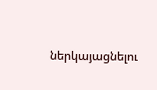ներկայացնելու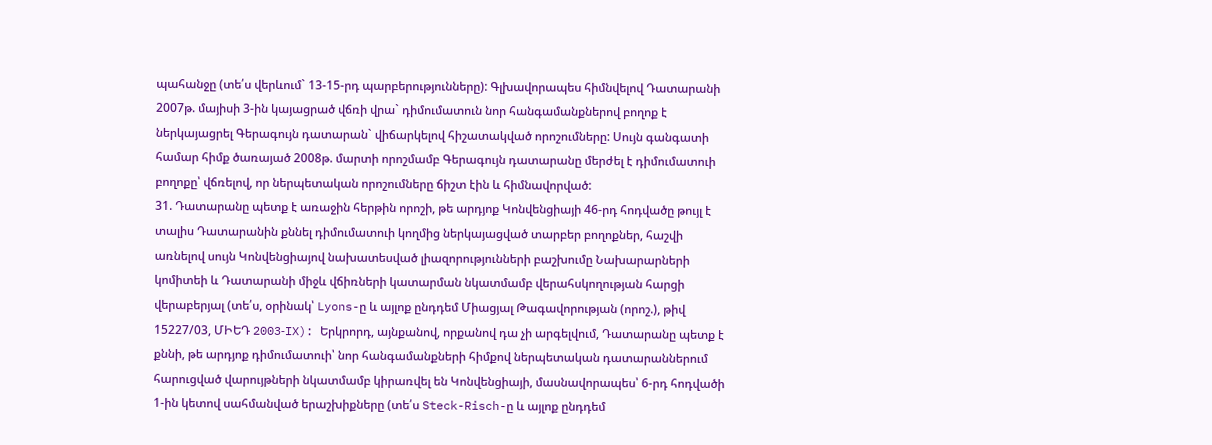պահանջը (տե՛ս վերևում` 13-15-րդ պարբերությունները): Գլխավորապես հիմնվելով Դատարանի 2007թ. մայիսի 3-ին կայացրած վճռի վրա` դիմումատուն նոր հանգամանքներով բողոք է ներկայացրել Գերագույն դատարան` վիճարկելով հիշատակված որոշումները: Սույն գանգատի համար հիմք ծառայած 2008թ. մարտի որոշմամբ Գերագույն դատարանը մերժել է դիմումատուի բողոքը՝ վճռելով, որ ներպետական որոշումները ճիշտ էին և հիմնավորված:
31. Դատարանը պետք է առաջին հերթին որոշի, թե արդյոք Կոնվենցիայի 46-րդ հոդվածը թույլ է տալիս Դատարանին քննել դիմումատուի կողմից ներկայացված տարբեր բողոքներ, հաշվի առնելով սույն Կոնվենցիայով նախատեսված լիազորությունների բաշխումը Նախարարների կոմիտեի և Դատարանի միջև վճիռների կատարման նկատմամբ վերահսկողության հարցի վերաբերյալ (տե՛ս, օրինակ՝ Lyons-ը և այլոք ընդդեմ Միացյալ Թագավորության (որոշ.), թիվ 15227/03, ՄԻԵԴ 2003‑IX): Երկրորդ, այնքանով, որքանով դա չի արգելվում, Դատարանը պետք է քննի, թե արդյոք դիմումատուի՝ նոր հանգամանքների հիմքով ներպետական դատարաններում հարուցված վարույթների նկատմամբ կիրառվել են Կոնվենցիայի, մասնավորապես՝ 6-րդ հոդվածի 1-ին կետով սահմանված երաշխիքները (տե՛ս Steck-Risch-ը և այլոք ընդդեմ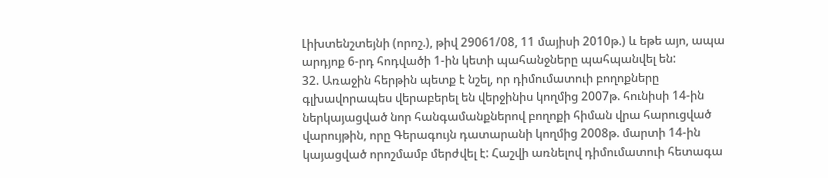Լիխտենշտեյնի (որոշ.), թիվ 29061/08, 11 մայիսի 2010թ.) և եթե այո, ապա արդյոք 6-րդ հոդվածի 1-ին կետի պահանջները պահպանվել են:
32. Առաջին հերթին պետք է նշել, որ դիմումատուի բողոքները գլխավորապես վերաբերել են վերջինիս կողմից 2007թ. հունիսի 14-ին ներկայացված նոր հանգամանքներով բողոքի հիման վրա հարուցված վարույթին, որը Գերագույն դատարանի կողմից 2008թ. մարտի 14-ին կայացված որոշմամբ մերժվել է: Հաշվի առնելով դիմումատուի հետագա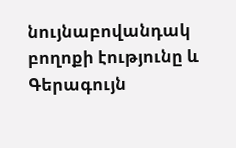նույնաբովանդակ բողոքի էությունը և Գերագույն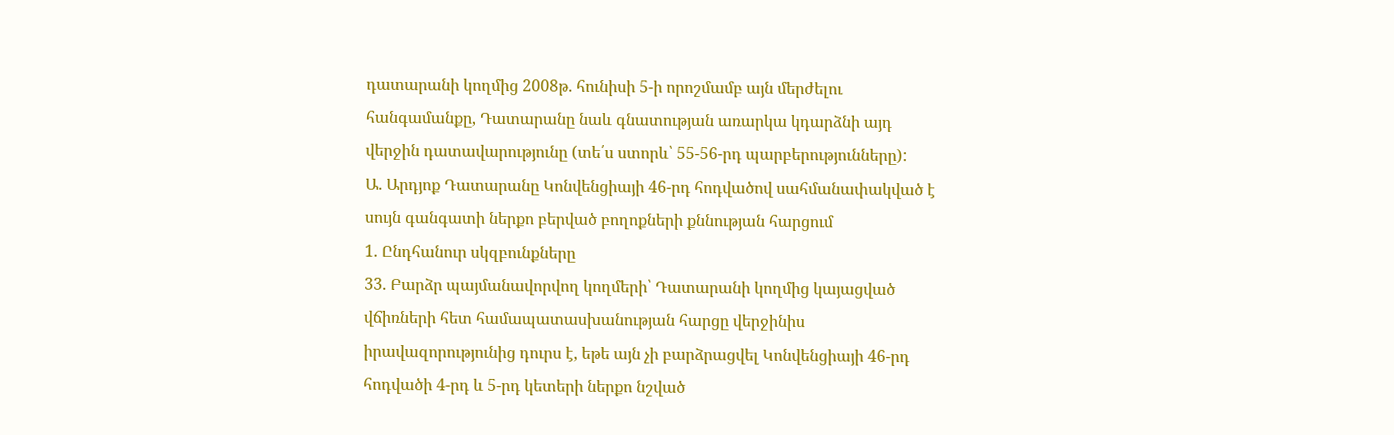դատարանի կողմից 2008թ. հունիսի 5-ի որոշմամբ այն մերժելու հանգամանքը, Դատարանը նաև գնատության առարկա կդարձնի այդ վերջին դատավարությունը (տե՛ս ստորև՝ 55-56-րդ պարբերությունները):
Ա. Արդյոք Դատարանը Կոնվենցիայի 46-րդ հոդվածով սահմանափակված է սույն գանգատի ներքո բերված բողոքների քննության հարցում
1. Ընդհանուր սկզբունքները
33. Բարձր պայմանավորվող կողմերի՝ Դատարանի կողմից կայացված վճիռների հետ համապատասխանության հարցը վերջինիս իրավազորությունից դուրս է, եթե այն չի բարձրացվել Կոնվենցիայի 46-րդ հոդվածի 4-րդ և 5-րդ կետերի ներքո նշված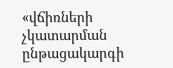«վճիռների չկատարման ընթացակարգի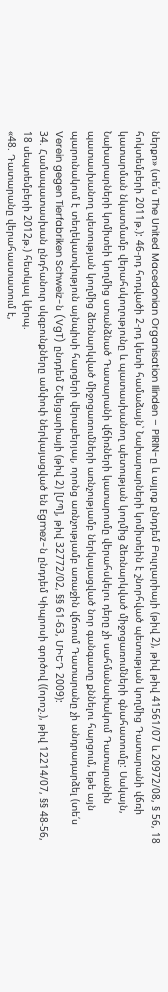ներքո» (տե՛ս The United Macedonian Organisation Ilinden – PIRIN-ը և այլոք ընդդեմ Բուլղարիայի (թիվ 2), թիվ թիվ 41561/07 և 20972/08, § 56, 18 հոկտեմբերի 2011թ.): 46-րդ հոդվածի 2-րդ կետի համաձայն՝ Նախարարների կոմիտեին է շնորհված պետության կողմից Դատարանի վճռի կատարման նկատմամբ վերահսկողությունը և պատասխանող պետության կողմից ձեռնարկված միջոցառումների գնահատումը: Սակայն, Նախարարների կոմիտեի կողմից ստանձնած Դատարանի վճիռների կատարումը վերահսկելու դերը չի սահմանափակում Դատարանին պատասխանող պետության կողմից ձեռնարկված միջոցառումների առնչությամբ ներկայացված նոր գանգատը քննելու հարցում, եթե այն պարունակում է տեղեկատվություն այնպիսի հարցերի վերաբերյալ, որոնց առնչությամբ առաջին վճռում Դատարանը չի անդրադարձել (տե՛ս Verein gegen Tierfabriken Schweiz-ն (VgT) ընդդեմ Շվեյցարիայի (թիվ 2) [ՄՊ], թիվ 32772/02, §§ 61‑63, ՄԻԵԴ 2009):
34. Համապատասխան ընդհանուր սկզբունքները ամփոփ ներկայացված են Egmez-ն ընդդեմ Կիպրոսի գործով ((որոշ.), թիվ 12214/07, §§ 48-56, 18 սեպտեմբերի 2012թ.) հետևյալ կերպ.
«48. Դատարանը վերահաստատում է,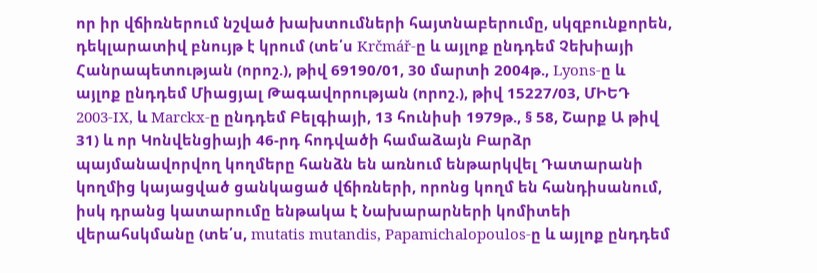որ իր վճիռներում նշված խախտումների հայտնաբերումը, սկզբունքորեն, դեկլարատիվ բնույթ է կրում (տե՛ս Krčmář-ը և այլոք ընդդեմ Չեխիայի Հանրապետության (որոշ.), թիվ 69190/01, 30 մարտի 2004թ., Lyons-ը և այլոք ընդդեմ Միացյալ Թագավորության (որոշ.), թիվ 15227/03, ՄԻԵԴ 2003-IX, և Marckx-ը ընդդեմ Բելգիայի, 13 հունիսի 1979թ., § 58, Շարք Ա թիվ 31) և որ Կոնվենցիայի 46-րդ հոդվածի համաձայն Բարձր պայմանավորվող կողմերը հանձն են առնում ենթարկվել Դատարանի կողմից կայացված ցանկացած վճիռների, որոնց կողմ են հանդիսանում, իսկ դրանց կատարումը ենթակա է Նախարարների կոմիտեի վերահսկմանը (տե՛ս, mutatis mutandis, Papamichalopoulos-ը և այլոք ընդդեմ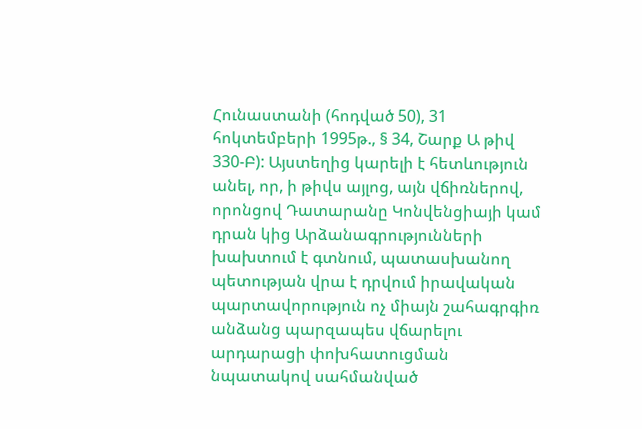Հունաստանի (հոդված 50), 31 հոկտեմբերի 1995թ., § 34, Շարք Ա թիվ 330-Բ): Այստեղից կարելի է հետևություն անել, որ, ի թիվս այլոց, այն վճիռներով, որոնցով Դատարանը Կոնվենցիայի կամ դրան կից Արձանագրությունների խախտում է գտնում, պատասխանող պետության վրա է դրվում իրավական պարտավորություն ոչ միայն շահագրգիռ անձանց պարզապես վճարելու արդարացի փոխհատուցման նպատակով սահմանված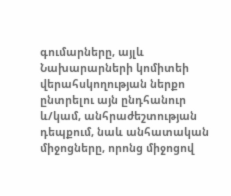գումարները, այլև Նախարարների կոմիտեի վերահսկողության ներքո ընտրելու այն ընդհանուր և/կամ, անհրաժեշտության դեպքում, նաև անհատական միջոցները, որոնց միջոցով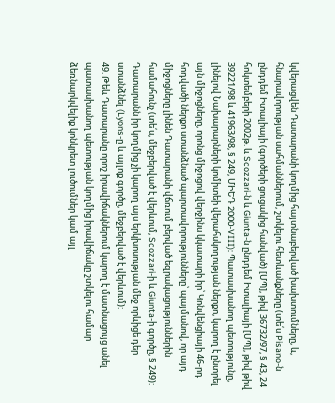կվերացվեն Դատարանի կողմից հայտնաբերված խախտումները, և, հնարավորության սահմաններում, շտկելու հետևանքները (տե՛ս Pisano-ն ընդդեմ Իտալիայի (գործերի ցուցակից հանված) [ՄՊ], թիվ 36732/97, § 43, 24 հոկտեմբերի 2002թ. և Scozzari-ն և Giunta-ն ընդդեմ Իտալիայի [ՄՊ], թիվ թիվ 39221/98 և 41963/98, § 249, ՄԻԵԴ 2000-VIII): Պատասխանող պետությունը, լինելով Նախարարների կոմիտեի վերահսկողության ներքո, կարող է ընտրել այն միջոցները, որոնց միջոցով վերջինս կկատարի իր՝ Կոնվենցիայի 46-րդ հոդվածի ներքո ստանձնած պարտավորությունները՝ պայմանով, որ այդ միջոցները լինեն Դատարանի վճռում բերված եզրակացություններին համահունչ (տե՛ս, մեջբերված է վերևում, Scozzari-ի և Giunta-ի գործը, § 249): Դատարանն իր կողմից չի կարող այս երկխոսության մեջ որևիցե դեր ստանձնել (Lyons-ը և այլոք գործը, մեջբերված է վերևում):
49. Թեև Դատարանը որոշ իրավիճակներում կարող է մատնացույց անել պատասխանող պետության կողմից իրավիճակը շտկելու համար ձեռնարկվելիք կոնկրետ լուծումներ կամ այլ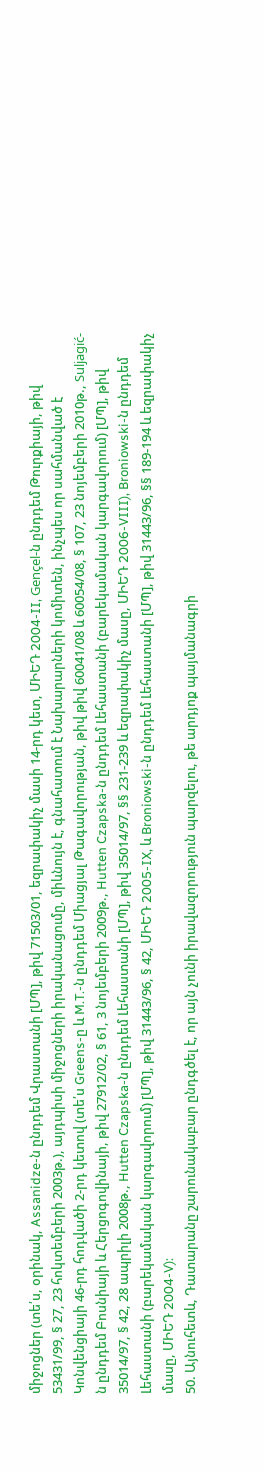միջոցներ (տե՛ս, օրինակ, Assanidze-ն ընդդեմ Վրաստանի [ՄՊ], թիվ 71503/01, եզրափակիչ մասի 14-րդ կետ, ՄԻԵԴ 2004-II, Gençel-ն ընդդեմ Թուրքիայի, թիվ 53431/99, § 27, 23 հոկտեմբերի 2003թ.), այդպիսի միջոցների իրականացումը, միևնույն է, գնահատում է Նախարարների կոմիտեն, ինչպես որ սահմանված է Կոնվենցիայի 46-րդ հոդվածի 2-րդ կետով (տե՛ս Greens-ը և M.T.-ն ընդդեմ Միացյալ Թագավորության, թիվ թիվ 60041/08 և 60054/08, § 107, 23 նոյեմբերի 2010թ., Suljagić-ն ընդդեմ Բոսնիայի և Հերցոգովինայի, թիվ 27912/02, § 61, 3 նոյեմբերի 2009թ., Hutten Czapska-ն ընդդեմ Լեհաստանի (բարեկամական կարգավորում) [ՄՊ], թիվ 35014/97, § 42, 28 ապրիլի 2008թ., Hutten Czapska-ն ընդդեմ Լեհաստանի [ՄՊ], թիվ 35014/97, §§ 231-239 և եզրափակիչ մասը, ՄԻԵԴ 2006-VIII), Broniowski-ն ընդդեմ Լեհաստանի (բարեկամական կարգավորում) [ՄՊ], թիվ 31443/96, § 42, ՄԻԵԴ 2005-IX, և Broniowski-ն ընդդեմ Լեհաստանի [ՄՊ], թիվ 31443/96, §§ 189-194 և եզրափակիչ մասը, ՄԻԵԴ 2004-V):
50. Այնուհետև, Դատարանը շարունակաբար ընդգծել է, որ այն չունի իրավազորություն պարզելու, թե արդյոք պայմանագրի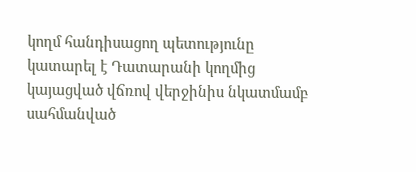կողմ հանդիսացող պետությունը կատարել է Դատարանի կողմից կայացված վճռով վերջինիս նկատմամբ սահմանված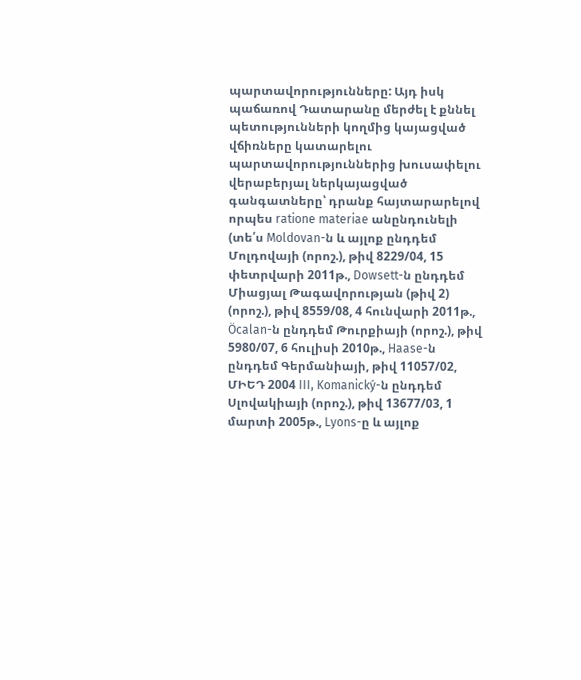պարտավորությունները: Այդ իսկ պաճառով Դատարանը մերժել է քննել պետությունների կողմից կայացված վճիռները կատարելու պարտավորություններից խուսափելու վերաբերյալ ներկայացված գանգատները՝ դրանք հայտարարելով որպես ratione materiae անընդունելի (տե՛ս Moldovan-ն և այլոք ընդդեմ Մոլդովայի (որոշ.), թիվ 8229/04, 15 փետրվարի 2011թ., Dowsett-ն ընդդեմ Միացյալ Թագավորության (թիվ 2) (որոշ.), թիվ 8559/08, 4 հունվարի 2011թ., Öcalan-ն ընդդեմ Թուրքիայի (որոշ.), թիվ 5980/07, 6 հուլիսի 2010թ., Haase-ն ընդդեմ Գերմանիայի, թիվ 11057/02, ՄԻԵԴ 2004 III, Komanický-ն ընդդեմ Սլովակիայի (որոշ.), թիվ 13677/03, 1 մարտի 2005թ., Lyons-ը և այլոք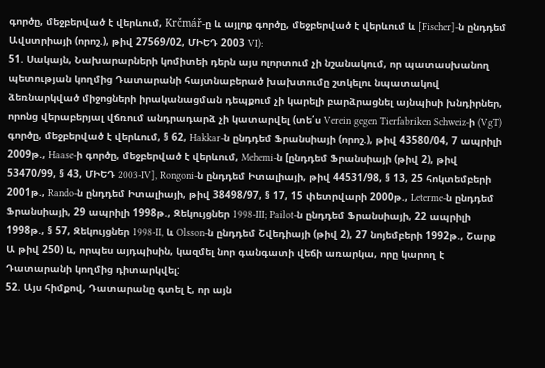գործը, մեջբերված է վերևում, Krčmář-ը և այլոք գործը, մեջբերված է վերևում և [Fischer]-ն ընդդեմ Ավստրիայի (որոշ.), թիվ 27569/02, ՄԻԵԴ 2003 VI):
51. Սակայն, Նախարարների կոմիտեի դերն այս ոլորտում չի նշանակում, որ պատասխանող պետության կողմից Դատարանի հայտնաբերած խախտումը շտկելու նպատակով ձեռնարկված միջոցների իրականացման դեպքում չի կարելի բարձրացնել այնպիսի խնդիրներ, որոնց վերաբերյալ վճռում անդրադարձ չի կատարվել (տե՛ս Verein gegen Tierfabriken Schweiz-ի (VgT) գործը, մեջբերված է վերևում, § 62, Hakkar-ն ընդդեմ Ֆրանսիայի (որոշ.), թիվ 43580/04, 7 ապրիլի 2009թ., Haase-ի գործը, մեջբերված է վերևում, Mehemi-ն [ընդդեմ Ֆրանսիայի (թիվ 2), թիվ 53470/99, § 43, ՄԻԵԴ 2003‑IV], Rongoni-ն ընդդեմ Իտալիայի, թիվ 44531/98, § 13, 25 հոկտեմբերի 2001թ., Rando-ն ընդդեմ Իտալիայի, թիվ 38498/97, § 17, 15 փետրվարի 2000թ., Leterme-ն ընդդեմ Ֆրանսիայի, 29 ապրիլի 1998թ., Զեկույցներ 1998-III; Pailot-ն ընդդեմ Ֆրանսիայի, 22 ապրիլի 1998թ., § 57, Զեկույցներ 1998-II, և Olsson-ն ընդդեմ Շվեդիայի (թիվ 2), 27 նոյեմբերի 1992թ., Շարք Ա թիվ 250) և, որպես այդպիսին, կազմել նոր գանգատի վեճի առարկա, որը կարող է Դատարանի կողմից դիտարկվել:
52. Այս հիմքով, Դատարանը գտել է, որ այն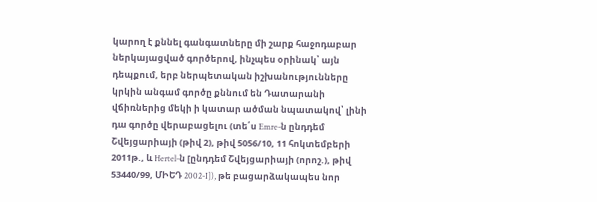կարող է քննել գանգատները մի շարք հաջոդաբար ներկայացված գործերով, ինչպես օրինակ՝ այն դեպքում, երբ ներպետական իշխանությունները կրկին անգամ գործը քննում են Դատարանի վճիռներից մեկի ի կատար ածման նպատակով՝ լինի դա գործը վերաբացելու (տե՛ս Emre-ն ընդդեմ Շվեյցարիայի (թիվ 2), թիվ 5056/10, 11 հոկտեմբերի 2011թ., և Hertel-ն [ընդդեմ Շվեյցարիայի (որոշ.), թիվ 53440/99, ՄԻԵԴ 2002-I]), թե բացարձակապես նոր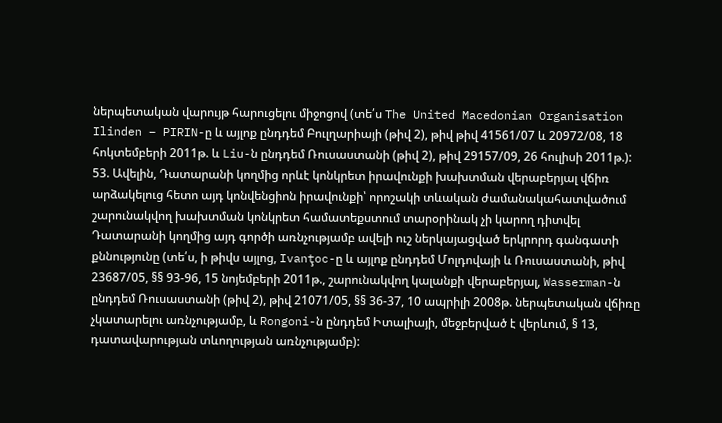ներպետական վարույթ հարուցելու միջոցով (տե՛ս The United Macedonian Organisation Ilinden – PIRIN-ը և այլոք ընդդեմ Բուլղարիայի (թիվ 2), թիվ թիվ 41561/07 և 20972/08, 18 հոկտեմբերի 2011թ. և Liu-ն ընդդեմ Ռուսաստանի (թիվ 2), թիվ 29157/09, 26 հուլիսի 2011թ.):
53. Ավելին, Դատարանի կողմից որևէ կոնկրետ իրավունքի խախտման վերաբերյալ վճիռ արձակելուց հետո այդ կոնվենցիոն իրավունքի՝ որոշակի տևական ժամանակահատվածում շարունակվող խախտման կոնկրետ համատեքստում տարօրինակ չի կարող դիտվել Դատարանի կողմից այդ գործի առնչությամբ ավելի ուշ ներկայացված երկրորդ գանգատի քննությունը (տե՛ս, ի թիվս այլոց, Ivanţoc-ը և այլոք ընդդեմ Մոլդովայի և Ռուսաստանի, թիվ 23687/05, §§ 93-96, 15 նոյեմբերի 2011թ., շարունակվող կալանքի վերաբերյալ, Wasserman-ն ընդդեմ Ռուսաստանի (թիվ 2), թիվ 21071/05, §§ 36-37, 10 ապրիլի 2008թ. ներպետական վճիռը չկատարելու առնչությամբ, և Rongoni-ն ընդդեմ Իտալիայի, մեջբերված է վերևում, § 13, դատավարության տևողության առնչությամբ):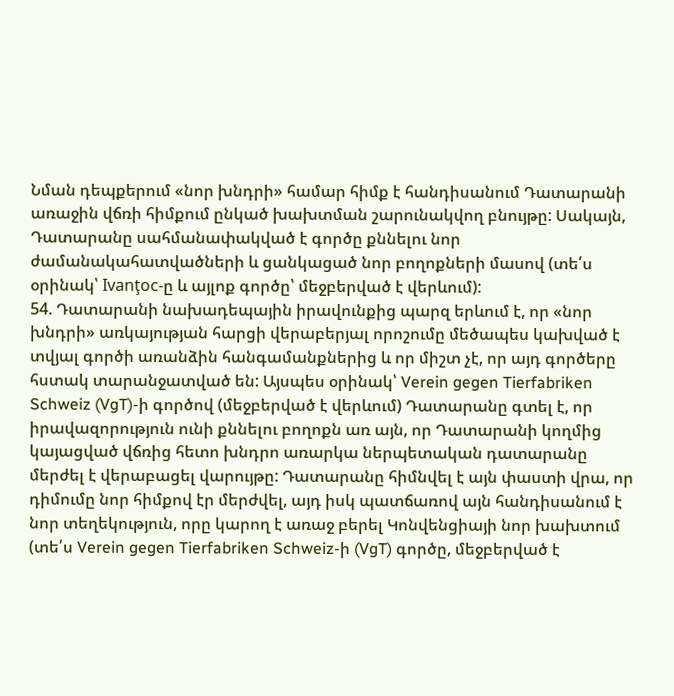Նման դեպքերում «նոր խնդրի» համար հիմք է հանդիսանում Դատարանի առաջին վճռի հիմքում ընկած խախտման շարունակվող բնույթը: Սակայն, Դատարանը սահմանափակված է գործը քննելու նոր ժամանակահատվածների և ցանկացած նոր բողոքների մասով (տե՛ս օրինակ՝ Ivanţoc-ը և այլոք գործը՝ մեջբերված է վերևում):
54. Դատարանի նախադեպային իրավունքից պարզ երևում է, որ «նոր խնդրի» առկայության հարցի վերաբերյալ որոշումը մեծապես կախված է տվյալ գործի առանձին հանգամանքներից և որ միշտ չէ, որ այդ գործերը հստակ տարանջատված են: Այսպես օրինակ՝ Verein gegen Tierfabriken Schweiz (VgT)-ի գործով (մեջբերված է վերևում) Դատարանը գտել է, որ իրավազորություն ունի քննելու բողոքն առ այն, որ Դատարանի կողմից կայացված վճռից հետո խնդրո առարկա ներպետական դատարանը մերժել է վերաբացել վարույթը: Դատարանը հիմնվել է այն փաստի վրա, որ դիմումը նոր հիմքով էր մերժվել, այդ իսկ պատճառով այն հանդիսանում է նոր տեղեկություն, որը կարող է առաջ բերել Կոնվենցիայի նոր խախտում (տե՛ս Verein gegen Tierfabriken Schweiz-ի (VgT) գործը, մեջբերված է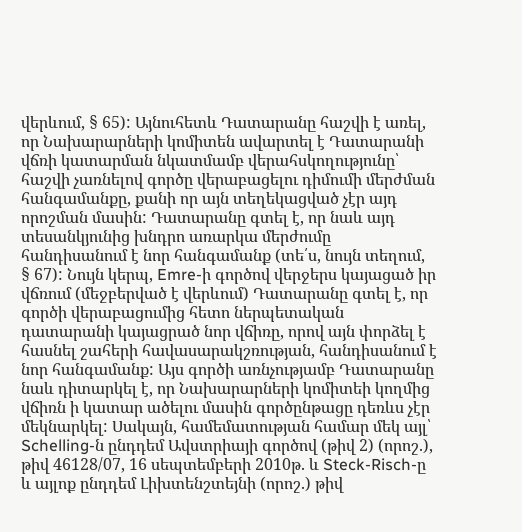վերևում, § 65): Այնուհետև Դատարանը հաշվի է առել, որ Նախարարների կոմիտեն ավարտել է Դատարանի վճռի կատարման նկատմամբ վերահսկողությունը՝ հաշվի չառնելով գործը վերաբացելու դիմումի մերժման հանգամանքը, քանի որ այն տեղեկացված չէր այդ որոշման մասին: Դատարանը գտել է, որ նաև այդ տեսանկյունից խնդրո առարկա մերժումը հանդիսանում է նոր հանգամանք (տե՛ս, նույն տեղում, § 67): Նույն կերպ, Emre-ի գործով վերջերս կայացած իր վճռում (մեջբերված է վերևում) Դատարանը գտել է, որ գործի վերաբացումից հետո ներպետական դատարանի կայացրած նոր վճիռը, որով այն փորձել է հասնել շահերի հավասարակշռության, հանդիսանում է նոր հանգամանք: Այս գործի առնչությամբ Դատարանը նաև դիտարկել է, որ Նախարարների կոմիտեի կողմից վճիռն ի կատար ածելու մասին գործընթացը դեռևս չէր մեկնարկել: Սակայն, համեմատության համար մեկ այլ՝ Schelling-ն ընդդեմ Ավստրիայի գործով (թիվ 2) (որոշ.), թիվ 46128/07, 16 սեպտեմբերի 2010թ. և Steck-Risch-ը և այլոք ընդդեմ Լիխտենշտեյնի (որոշ.) թիվ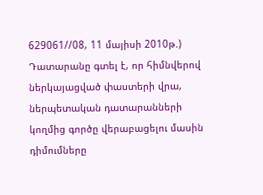629061//08, 11 մայիսի 2010թ.) Դատարանը գտել է, որ հիմնվերով ներկայացված փաստերի վրա, ներպետական դատարանների կողմից գործը վերաբացելու մասին դիմումները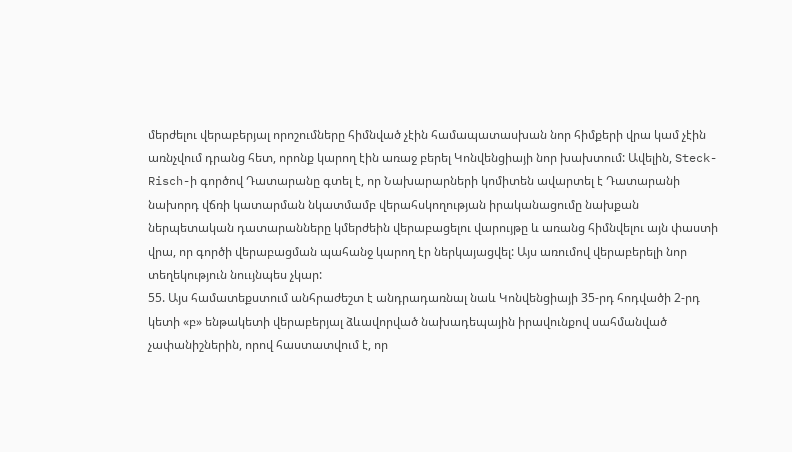մերժելու վերաբերյալ որոշումները հիմնված չէին համապատասխան նոր հիմքերի վրա կամ չէին առնչվում դրանց հետ, որոնք կարող էին առաջ բերել Կոնվենցիայի նոր խախտում: Ավելին, Steck-Risch-ի գործով Դատարանը գտել է, որ Նախարարների կոմիտեն ավարտել է Դատարանի նախորդ վճռի կատարման նկատմամբ վերահսկողության իրականացումը նախքան ներպետական դատարանները կմերժեին վերաբացելու վարույթը և առանց հիմնվելու այն փաստի վրա, որ գործի վերաբացման պահանջ կարող էր ներկայացվել: Այս առումով վերաբերելի նոր տեղեկություն նոււյնպես չկար:
55. Այս համատեքստում անհրաժեշտ է անդրադառնալ նաև Կոնվենցիայի 35-րդ հոդվածի 2-րդ կետի «բ» ենթակետի վերաբերյալ ձևավորված նախադեպային իրավունքով սահմանված չափանիշներին, որով հաստատվում է, որ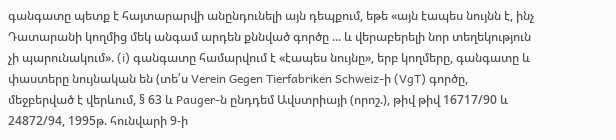գանգատը պետք է հայտարարվի անընդունելի այն դեպքում, եթե «այն էապես նույնն է, ինչ Դատարանի կողմից մեկ անգամ արդեն քննված գործը ... և վերաբերելի նոր տեղեկություն չի պարունակում». (i) գանգատը համարվում է «էապես նույնը», երբ կողմերը, գանգատը և փաստերը նույնական են (տե՛ս Verein Gegen Tierfabriken Schweiz-ի (VgT) գործը, մեջբերված է վերևում, § 63 և Pauger-ն ընդդեմ Ավստրիայի (որոշ.), թիվ թիվ 16717/90 և 24872/94, 1995թ. հունվարի 9-ի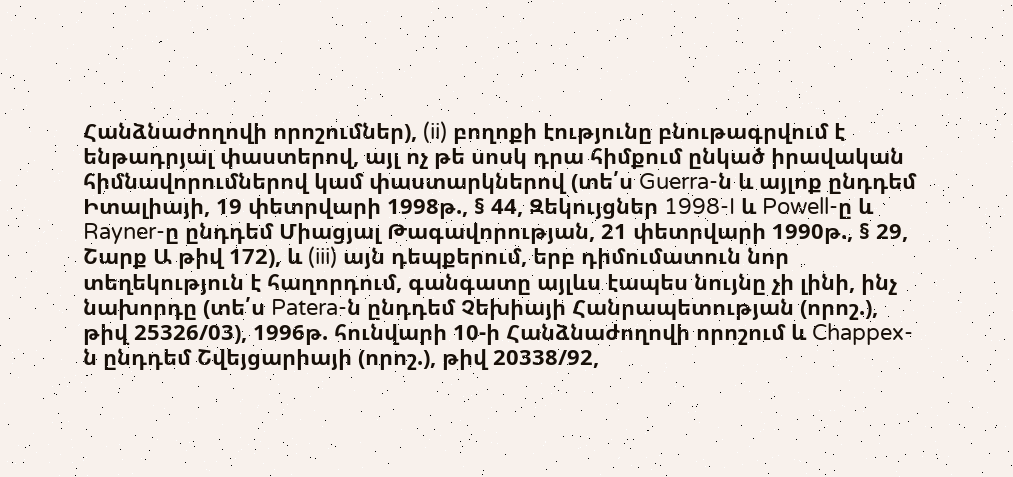Հանձնաժողովի որոշումներ), (ii) բողոքի էությունը բնութագրվում է ենթադրյալ փաստերով, այլ ոչ թե սոսկ դրա հիմքում ընկած իրավական հիմնավորումներով կամ փաստարկներով (տե՛ս Guerra-ն և այլոք ընդդեմ Իտալիայի, 19 փետրվարի 1998թ., § 44, Զեկույցներ 1998-I և Powell-ը և Rayner-ը ընդդեմ Միացյալ Թագավորության, 21 փետրվարի 1990թ., § 29, Շարք Ա թիվ 172), և (iii) այն դեպքերում, երբ դիմումատուն նոր տեղեկություն է հաղորդում, գանգատը այլևս էապես նույնը չի լինի, ինչ նախորդը (տե՛ս Patera-ն ընդդեմ Չեխիայի Հանրապետության (որոշ.), թիվ 25326/03), 1996թ. հունվարի 10-ի Հանձնաժողովի որոշում և Chappex-ն ընդդեմ Շվեյցարիայի (որոշ.), թիվ 20338/92,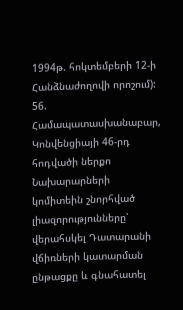1994թ. հոկտեմբերի 12-ի Հանձնաժողովի որոշում):
56. Համապատասխանաբար, Կոնվենցիայի 46-րդ հոդվածի ներքո Նախարարների կոմիտեին շնորհված լիազորությունները՝ վերահսկել Դատարանի վճիռների կատարման ընթացքը և գնահատել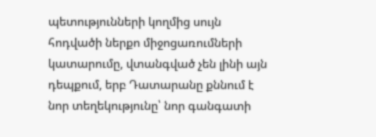պետությունների կողմից սույն հոդվածի ներքո միջոցառումների կատարումը, վտանգված չեն լինի այն դեպքում, երբ Դատարանը քննում է նոր տեղեկությունը՝ նոր գանգատի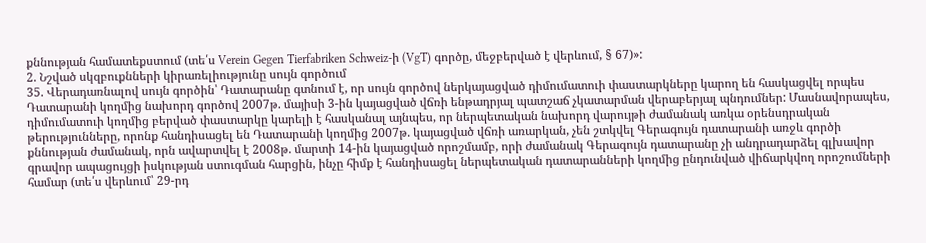քննության համատեքստում (տե՛ս Verein Gegen Tierfabriken Schweiz-ի (VgT) գործը, մեջբերված է վերևում, § 67)»:
2. Նշված սկզբուքնների կիրառելիությունը սույն գործում
35. Վերադառնալով սույն գործին՝ Դատարանը գտնում է, որ սույն գործով ներկայացված դիմումատուի փաստարկները կարող են հասկացվել որպես Դատարանի կողմից նախորդ գործով 2007թ. մայիսի 3-ին կայացված վճռի ենթադրյալ պատշաճ չկատարման վերաբերյալ պնդումներ: Մասնավորապես, դիմումատուի կողմից բերված փաստարկը կարելի է հասկանալ այնպես, որ ներպետական նախորդ վարույթի ժամանակ առկա օրենսդրական թերությունները, որոնք հանդիսացել են Դատարանի կողմից 2007թ. կայացված վճռի առարկան, չեն շտկվել Գերագույն դատարանի առջև գործի քննության ժամանակ, որն ավարտվել է 2008թ. մարտի 14-ին կայացված որոշմամբ, որի ժամանակ Գերագույն դատարանը չի անդրադարձել գլխավոր գրավոր ապացույցի իսկության ստուգման հարցին, ինչը հիմք է հանդիսացել ներպետական դատարանների կողմից ընդունված վիճարկվող որոշումների համար (տե՛ս վերևում՝ 29-րդ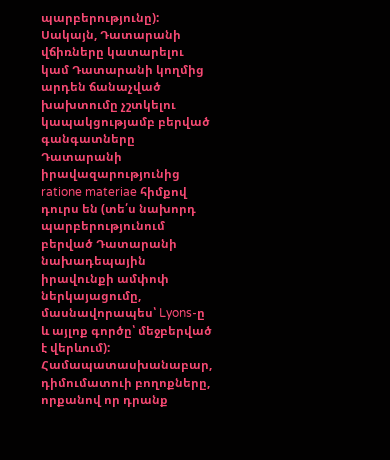պարբերությունը): Սակայն, Դատարանի վճիռները կատարելու կամ Դատարանի կողմից արդեն ճանաչված խախտումը չշտկելու կապակցությամբ բերված գանգատները Դատարանի իրավազարությունից ratione materiae հիմքով դուրս են (տե՛ս նախորդ պարբերությունում բերված Դատարանի նախադեպային իրավունքի ամփոփ ներկայացումը, մասնավորապես՝ Lyons-ը և այլոք գործը՝ մեջբերված է վերևում): Համապատասխանաբար, դիմումատուի բողոքները, որքանով որ դրանք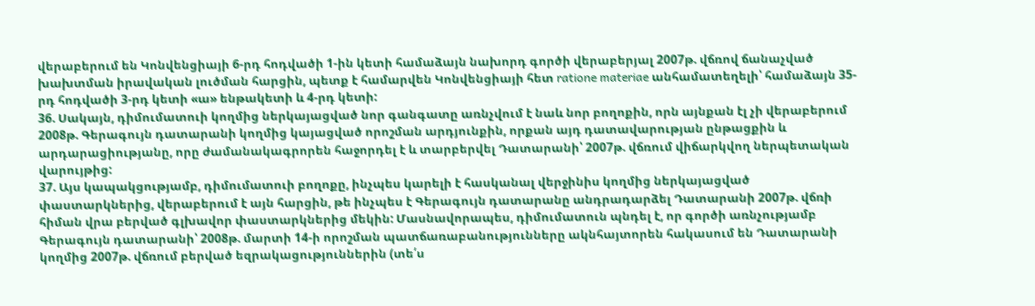վերաբերում են Կոնվենցիայի 6-րդ հոդվածի 1-ին կետի համաձայն նախորդ գործի վերաբերյալ 2007թ. վճռով ճանաչված խախտման իրավական լուծման հարցին, պետք է համարվեն Կոնվենցիայի հետ ratione materiae անհամատեղելի՝ համաձայն 35-րդ հոդվածի 3-րդ կետի «ա» ենթակետի և 4-րդ կետի:
36. Սակայն, դիմումատուի կողմից ներկայացված նոր գանգատը առնչվում է նաև նոր բողոքին, որն այնքան էլ չի վերաբերում 2008թ. Գերագույն դատարանի կողմից կայացված որոշման արդյունքին, որքան այդ դատավարության ընթացքին և արդարացիությանը, որը ժամանակագրորեն հաջորդել է և տարբերվել Դատարանի՝ 2007թ. վճռում վիճարկվող ներպետական վարույթից:
37. Այս կապակցությամբ, դիմումատուի բողոքը, ինչպես կարելի է հասկանալ վերջինիս կողմից ներկայացված փաստարկներից, վերաբերում է այն հարցին, թե ինչպես է Գերագույն դատարանը անդրադարձել Դատարանի 2007թ. վճռի հիման վրա բերված գլխավոր փաստարկներից մեկին: Մասնավորապես, դիմումատուն պնդել է, որ գործի առնչությամբ Գերագույն դատարանի՝ 2008թ. մարտի 14-ի որոշման պատճառաբանությունները ակնհայտորեն հակասում են Դատարանի կողմից 2007թ. վճռում բերված եզրակացություններին (տե՛ս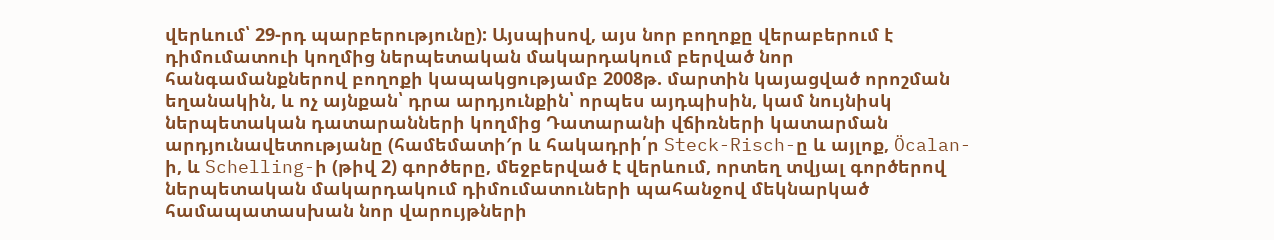վերևում՝ 29-րդ պարբերությունը): Այսպիսով, այս նոր բողոքը վերաբերում է դիմումատուի կողմից ներպետական մակարդակում բերված նոր հանգամանքներով բողոքի կապակցությամբ 2008թ. մարտին կայացված որոշման եղանակին, և ոչ այնքան՝ դրա արդյունքին՝ որպես այդպիսին, կամ նույնիսկ ներպետական դատարանների կողմից Դատարանի վճիռների կատարման արդյունավետությանը (համեմատի′ր և հակադրի՛ր Steck-Risch-ը և այլոք, Öcalan-ի, և Schelling-ի (թիվ 2) գործերը, մեջբերված է վերևում, որտեղ տվյալ գործերով ներպետական մակարդակում դիմումատուների պահանջով մեկնարկած համապատասխան նոր վարույթների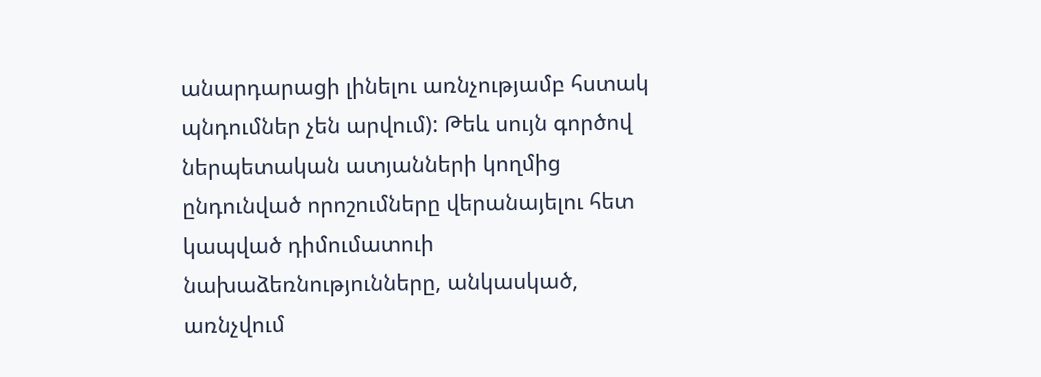անարդարացի լինելու առնչությամբ հստակ պնդումներ չեն արվում): Թեև սույն գործով ներպետական ատյանների կողմից ընդունված որոշումները վերանայելու հետ կապված դիմումատուի նախաձեռնությունները, անկասկած, առնչվում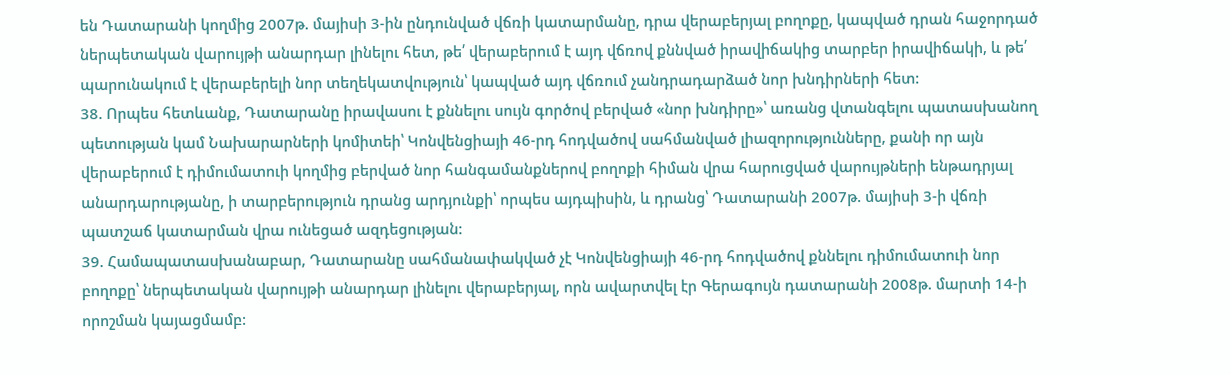են Դատարանի կողմից 2007թ. մայիսի 3-ին ընդունված վճռի կատարմանը, դրա վերաբերյալ բողոքը, կապված դրան հաջորդած ներպետական վարույթի անարդար լինելու հետ, թե՛ վերաբերում է այդ վճռով քննված իրավիճակից տարբեր իրավիճակի, և թե՛ պարունակում է վերաբերելի նոր տեղեկատվություն՝ կապված այդ վճռում չանդրադարձած նոր խնդիրների հետ:
38. Որպես հետևանք, Դատարանը իրավասու է քննելու սույն գործով բերված «նոր խնդիրը»՝ առանց վտանգելու պատասխանող պետության կամ Նախարարների կոմիտեի՝ Կոնվենցիայի 46-րդ հոդվածով սահմանված լիազորությունները, քանի որ այն վերաբերում է դիմումատուի կողմից բերված նոր հանգամանքներով բողոքի հիման վրա հարուցված վարույթների ենթադրյալ անարդարությանը, ի տարբերություն դրանց արդյունքի՝ որպես այդպիսին, և դրանց՝ Դատարանի 2007թ. մայիսի 3-ի վճռի պատշաճ կատարման վրա ունեցած ազդեցության:
39. Համապատասխանաբար, Դատարանը սահմանափակված չէ Կոնվենցիայի 46-րդ հոդվածով քննելու դիմումատուի նոր բողոքը՝ ներպետական վարույթի անարդար լինելու վերաբերյալ, որն ավարտվել էր Գերագույն դատարանի 2008թ. մարտի 14-ի որոշման կայացմամբ: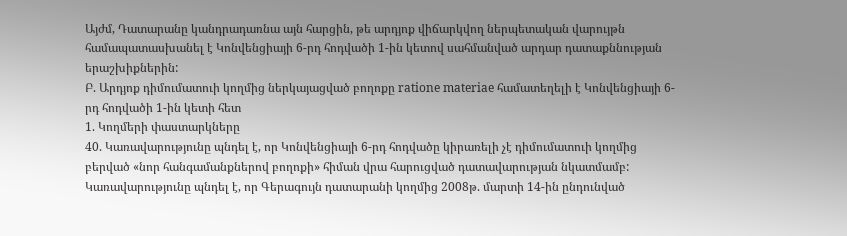Այժմ, Դատարանը կանդրադառնա այն հարցին, թե արդյոք վիճարկվող ներպետական վարույթն համապատասխանել է Կոնվենցիայի 6-րդ հոդվածի 1-ին կետով սահմանված արդար դատաքննության երաշխիքներին:
Բ. Արդյոք դիմումատուի կողմից ներկայացված բողոքը ratione materiae համատեղելի է Կոնվենցիայի 6-րդ հոդվածի 1-ին կետի հետ
1. Կողմերի փաստարկները
40. Կառավարությունը պնդել է, որ Կոնվենցիայի 6-րդ հոդվածը կիրառելի չէ դիմումատուի կողմից բերված «նոր հանգամանքներով բողոքի» հիման վրա հարուցված դատավարության նկատմամբ: Կառավարությունը պնդել է, որ Գերագույն դատարանի կողմից 2008թ. մարտի 14-ին ընդունված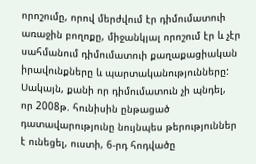որոշումը, որով մերժվում էր դիմումատուի առաջին բողոքը, միջանկյալ որոշում էր և չէր սահմանում դիմումատուի քաղաքացիական իրավունքները և պարտականությունները: Սակայն, քանի որ դիմումատուն չի պնդել, որ 2008թ. հունիսին ընթացած դատավարությունը նույնպես թերություններ է ունեցել, ուստի, 6-րդ հոդվածը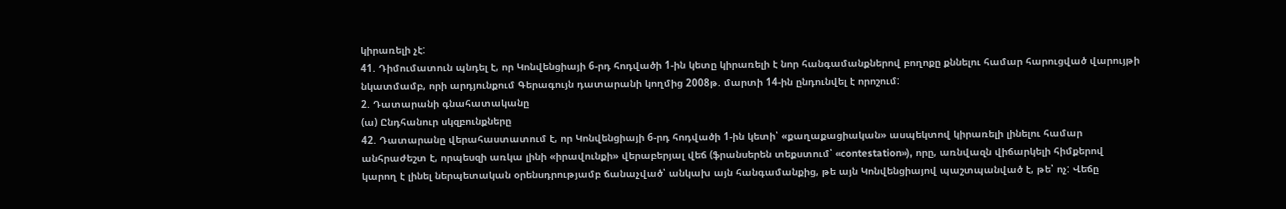կիրառելի չէ:
41. Դիմումատուն պնդել է, որ Կոնվենցիայի 6-րդ հոդվածի 1-ին կետը կիրառելի է նոր հանգամանքներով բողոքը քննելու համար հարուցված վարույթի նկատմամբ, որի արդյունքում Գերագույն դատարանի կողմից 2008թ. մարտի 14-ին ընդունվել է որոշում:
2. Դատարանի գնահատականը
(ա) Ընդհանուր սկզբունքները
42. Դատարանը վերահաստատում է, որ Կոնվենցիայի 6-րդ հոդվածի 1-ին կետի՝ «քաղաքացիական» ասպեկտով կիրառելի լինելու համար անհրաժեշտ է, որպեսզի առկա լինի «իրավունքի» վերաբերյալ վեճ (ֆրանսերեն տեքստում՝ «contestation»), որը, առնվազն վիճարկելի հիմքերով կարող է լինել ներպետական օրենսդրությամբ ճանաչված՝ անկախ այն հանգամանքից, թե այն Կոնվենցիայով պաշտպանված է, թե՝ ոչ: Վեճը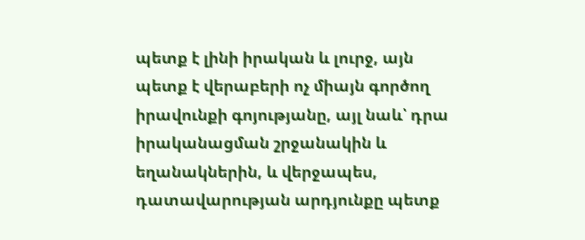պետք է լինի իրական և լուրջ, այն պետք է վերաբերի ոչ միայն գործող իրավունքի գոյությանը, այլ նաև՝ դրա իրականացման շրջանակին և եղանակներին, և վերջապես, դատավարության արդյունքը պետք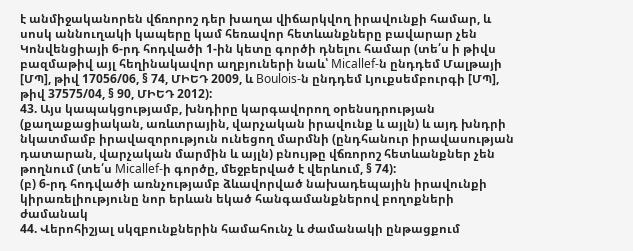է անմիջականորեն վճռորոշ դեր խաղա վիճարկվող իրավունքի համար, և սոսկ աննուղակի կապերը կամ հեռավոր հետևանքները բավարար չեն Կոնվենցիայի 6-րդ հոդվածի 1-ին կետը գործի դնելու համար (տե՛ս ի թիվս բազմաթիվ այլ հեղինակավոր աղբյուների նաև՝ Micallef-ն ընդդեմ Մալթայի [ՄՊ], թիվ 17056/06, § 74, ՄԻԵԴ 2009, և Boulois-ն ընդդեմ Լյուքսեմբուրգի [ՄՊ], թիվ 37575/04, § 90, ՄԻԵԴ 2012):
43. Այս կապակցությամբ, խնդիրը կարգավորող օրենսդրության (քաղաքացիական, առևտրային, վարչական իրավունք և այլն) և այդ խնդրի նկատմամբ իրավազորություն ունեցող մարմնի (ընդհանուր իրավասության դատարան, վարչական մարմին և այլն) բնույթը վճռորոշ հետևանքներ չեն թողնում (տե՛ս Micallef-ի գործը, մեջբերված է վերևում, § 74):
(բ) 6-րդ հոդվածի առնչությամբ ձևավորված նախադեպային իրավունքի կիրառելիությունը նոր երևան եկած հանգամանքներով բողոքների ժամանակ
44. Վերոհիշյալ սկզբունքներին համահունչ և ժամանակի ընթացքում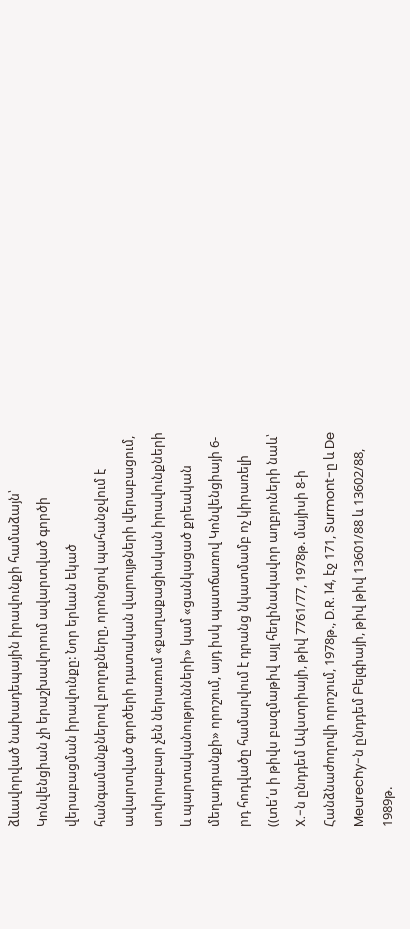ձևավորված նախադեպային իրավունքի համաձայն՝ Կոնվենցիան չի երաշխավորում ավարտված գործի վերաբացման իրավունքը: Նոր երևան եկած հանգամանքներով բողոքները, որոնցով պահանջվում է ավարտված գործերի դատական վարույթների վերաբացում, սովորաբար չեն ներառում «քաղաքացիական իրավունքների և պարտականությունների» կամ «ցանկացած քրեական մեղադրանքի» որոշում, այդ իսկ պատճառով Կոնվենցիայի 6-րդ հոդվածը համարվում է դրանց նկատմամբ ոչ կիրառելի ((տե՛ս ի թիվս բազմաթիվ այլ հեղինակավոր աղբյուների նաև՝ X.-ն ընդդեմ Ավստրիայի, թիվ 7761/77, 1978թ. մայիսի 8-ի Հանձնաժողովի որոշում, 1978թ., D.R. 14, էջ 171, Surmont-ը և De Meurechy-ն ընդդեմ Բելգիայի, թիվ թիվ 13601/88 և 13602/88, 1989թ.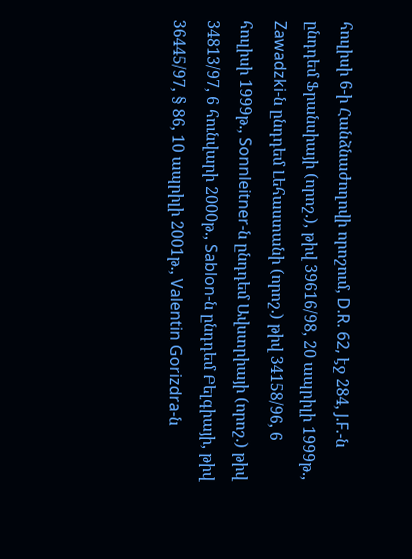հուլիսի 6-ի Հանձնաժողովի որոշում, D.R. 62, էջ 284, J.F.-ն ընդդեմ Ֆրանսիայի (որոշ.), թիվ 39616/98, 20 ապրիլի 1999թ., Zawadzki-ն ընդդեմ Լեհաստանի (որոշ.) թիվ 34158/96, 6 հուլիսի 1999թ., Sonnleitner-ն ընդդեմ Ավստրիայի (որոշ.) թիվ 34813/97, 6 հունվարի 2000թ., Sablon-ն ընդդեմ Բելգիայի, թիվ 36445/97, § 86, 10 ապրիլի 2001թ., Valentin Gorizdra-ն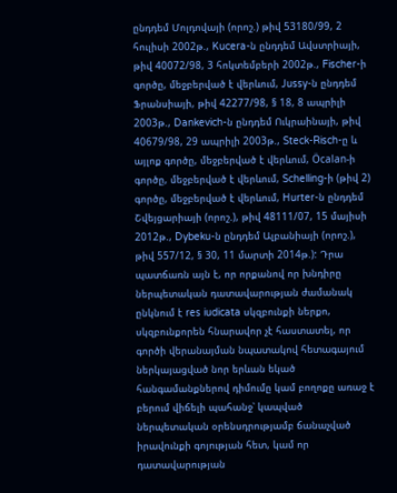ընդդեմ Մոլդովայի (որոշ.) թիվ 53180/99, 2 հուլիսի 2002թ., Kucera-ն ընդդեմ Ավստրիայի, թիվ 40072/98, 3 հոկտեմբերի 2002թ., Fischer-ի գործը, մեջբերված է վերևում, Jussy-ն ընդդեմ Ֆրանսիայի, թիվ 42277/98, § 18, 8 ապրիլի 2003թ., Dankevich-ն ընդդեմ Ուկրաինայի, թիվ 40679/98, 29 ապրիլի 2003թ., Steck-Risch-ը և այլոք գործը, մեջբերված է վերևում, Öcalan-ի գործը, մեջբերված է վերևում, Schelling-ի (թիվ 2) գործը, մեջբերված է վերևում, Hurter-ն ընդդեմ Շվեյցարիայի (որոշ.), թիվ 48111/07, 15 մայիսի 2012թ., Dybeku-ն ընդդեմ Ալբանիայի (որոշ.), թիվ 557/12, § 30, 11 մարտի 2014թ.): Դրա պատճառն այն է, որ որքանով որ խնդիրը ներպետական դատավարության ժամանակ ընկնում է res iudicata սկզբունքի ներքո, սկզբունքորեն հնարավոր չէ հաստատել, որ գործի վերանայման նպատակով հետագայում ներկայացված նոր երևան եկած հանգամանքներով դիմումը կամ բողոքը առաջ է բերում վիճելի պահանջ՝ կապված ներպետական օրենսդրությամբ ճանաչված իրավունքի գոյության հետ, կամ որ դատավարության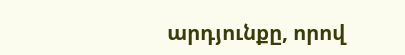արդյունքը, որով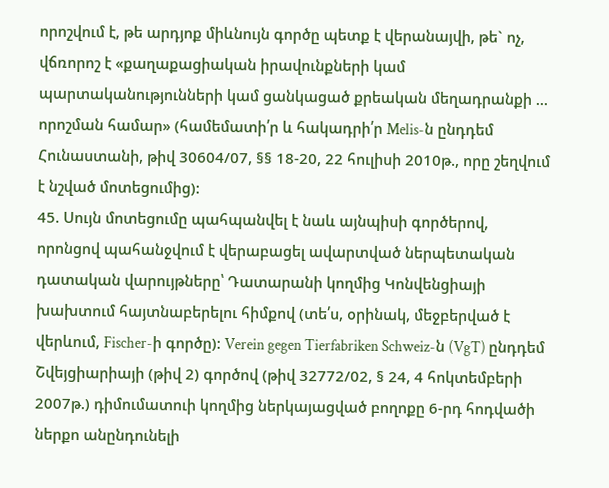որոշվում է, թե արդյոք միևնույն գործը պետք է վերանայվի, թե` ոչ, վճռորոշ է «քաղաքացիական իրավունքների կամ պարտականությունների կամ ցանկացած քրեական մեղադրանքի ... որոշման համար» (համեմատի՛ր և հակադրի՛ր Melis-ն ընդդեմ Հունաստանի, թիվ 30604/07, §§ 18-20, 22 հուլիսի 2010թ., որը շեղվում է նշված մոտեցումից):
45. Սույն մոտեցումը պահպանվել է նաև այնպիսի գործերով, որոնցով պահանջվում է վերաբացել ավարտված ներպետական դատական վարույթները՝ Դատարանի կողմից Կոնվենցիայի խախտում հայտնաբերելու հիմքով (տե՛ս, օրինակ, մեջբերված է վերևում, Fischer-ի գործը): Verein gegen Tierfabriken Schweiz-ն (VgT) ընդդեմ Շվեյցիարիայի (թիվ 2) գործով (թիվ 32772/02, § 24, 4 հոկտեմբերի 2007թ.) դիմումատուի կողմից ներկայացված բողոքը 6-րդ հոդվածի ներքո անընդունելի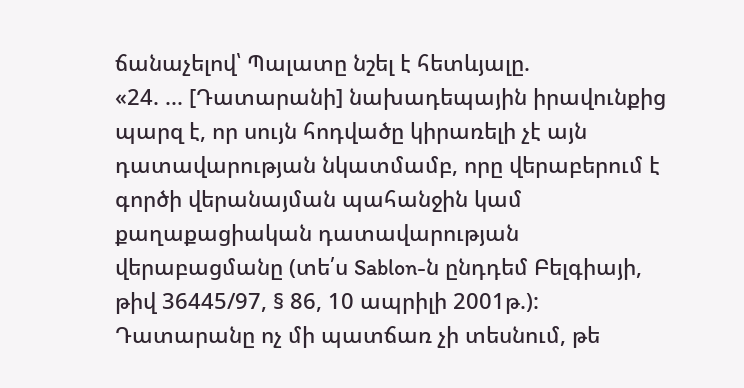ճանաչելով՝ Պալատը նշել է հետևյալը.
«24. ... [Դատարանի] նախադեպային իրավունքից պարզ է, որ սույն հոդվածը կիրառելի չէ այն դատավարության նկատմամբ, որը վերաբերում է գործի վերանայման պահանջին կամ քաղաքացիական դատավարության վերաբացմանը (տե՛ս Sablon-ն ընդդեմ Բելգիայի, թիվ 36445/97, § 86, 10 ապրիլի 2001թ.): Դատարանը ոչ մի պատճառ չի տեսնում, թե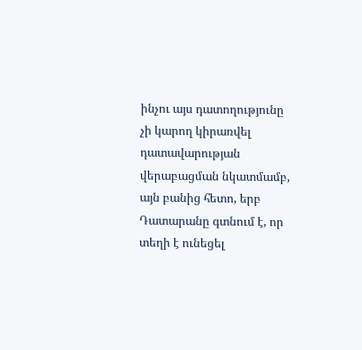ինչու այս դատողությունը չի կարող կիրառվել դատավարության վերաբացման նկատմամբ, այն բանից հետո, երբ Դատարանը գտնում է, որ տեղի է ունեցել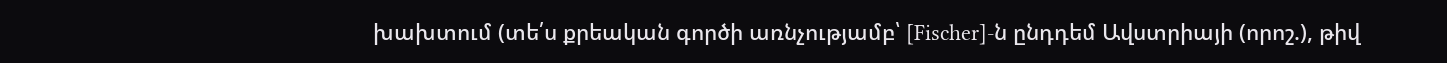խախտում (տե՛ս քրեական գործի առնչությամբ՝ [Fischer]-ն ընդդեմ Ավստրիայի (որոշ.), թիվ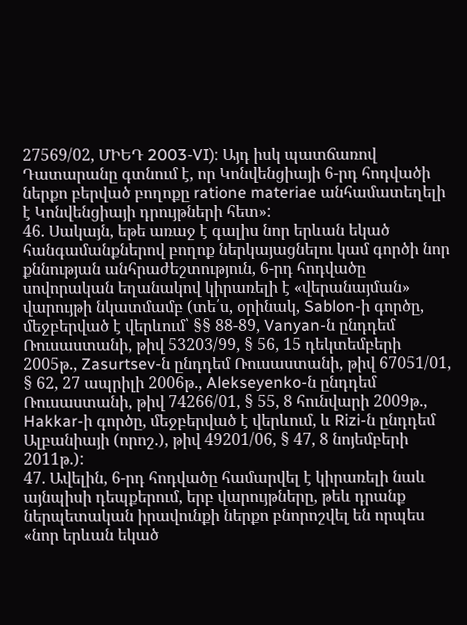27569/02, ՄԻԵԴ 2003‑VI): Այդ իսկ պատճառով Դատարանը գտնում է, որ Կոնվենցիայի 6-րդ հոդվածի ներքո բերված բողոքը ratione materiae անհամատեղելի է Կոնվենցիայի դրույթների հետ»:
46. Սակայն, եթե առաջ է գալիս նոր երևան եկած հանգամանքներով բողոք ներկայացնելու կամ գործի նոր քննության անհրաժեշտություն, 6-րդ հոդվածը սովորական եղանակով կիրառելի է «վերանայման» վարույթի նկատմամբ (տե՛ս, օրինակ, Sablon-ի գործը, մեջբերված է վերևում՝ §§ 88-89, Vanyan-ն ընդդեմ Ռուսաստանի, թիվ 53203/99, § 56, 15 դեկտեմբերի 2005թ., Zasurtsev-ն ընդդեմ Ռուսաստանի, թիվ 67051/01, § 62, 27 ապրիլի 2006թ., Alekseyenko-ն ընդդեմ Ռուսաստանի, թիվ 74266/01, § 55, 8 հունվարի 2009թ., Hakkar-ի գործը, մեջբերված է վերևում, և Rizi-ն ընդդեմ Ալբանիայի (որոշ.), թիվ 49201/06, § 47, 8 նոյեմբերի 2011թ.):
47. Ավելին, 6-րդ հոդվածը համարվել է կիրառելի նաև այնպիսի դեպքերում, երբ վարույթները, թեև դրանք ներպետական իրավունքի ներքո բնորոշվել են որպես «նոր երևան եկած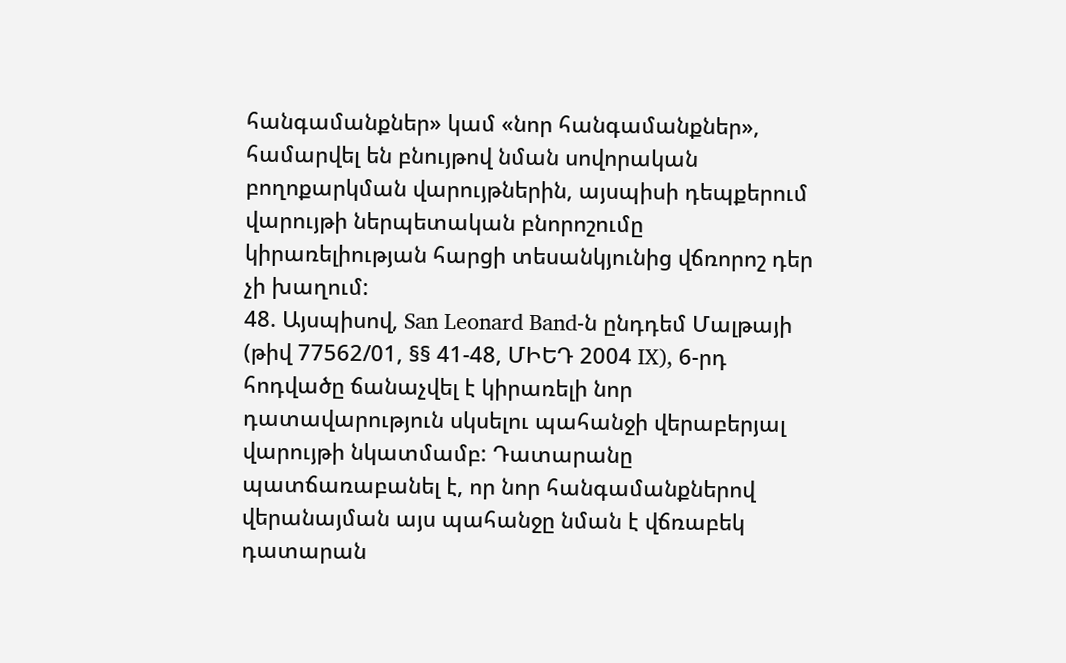հանգամանքներ» կամ «նոր հանգամանքներ», համարվել են բնույթով նման սովորական բողոքարկման վարույթներին, այսպիսի դեպքերում վարույթի ներպետական բնորոշումը կիրառելիության հարցի տեսանկյունից վճռորոշ դեր չի խաղում:
48. Այսպիսով, San Leonard Band-ն ընդդեմ Մալթայի (թիվ 77562/01, §§ 41-48, ՄԻԵԴ 2004 IX), 6-րդ հոդվածը ճանաչվել է կիրառելի նոր դատավարություն սկսելու պահանջի վերաբերյալ վարույթի նկատմամբ: Դատարանը պատճառաբանել է, որ նոր հանգամանքներով վերանայման այս պահանջը նման է վճռաբեկ դատարան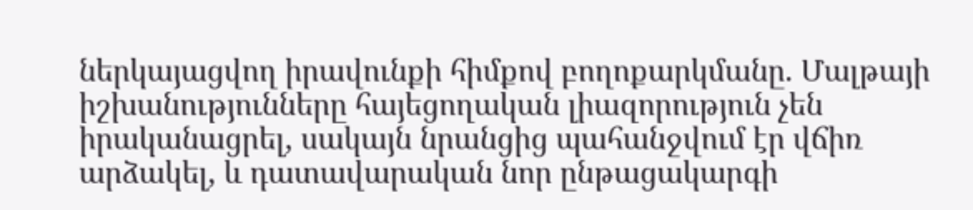ներկայացվող իրավունքի հիմքով բողոքարկմանը. Մալթայի իշխանությունները հայեցողական լիազորություն չեն իրականացրել, սակայն նրանցից պահանջվում էր վճիռ արձակել, և դատավարական նոր ընթացակարգի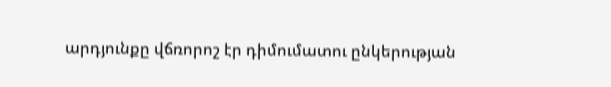արդյունքը վճռորոշ էր դիմումատու ընկերության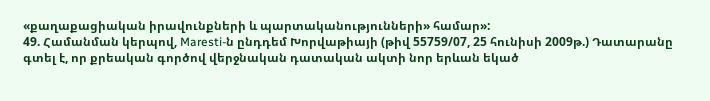«քաղաքացիական իրավունքների և պարտականությունների» համար»:
49. Համանման կերպով, Maresti-ն ընդդեմ Խորվաթիայի (թիվ 55759/07, 25 հունիսի 2009թ.) Դատարանը գտել է, որ քրեական գործով վերջնական դատական ակտի նոր երևան եկած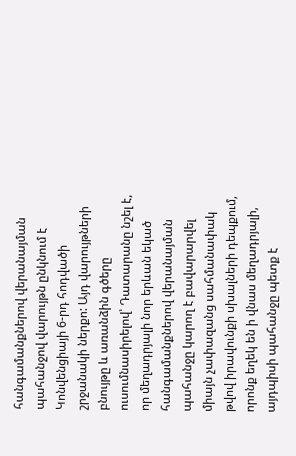հանգամանքներով վերանայման պահանջով վարույթն ընկնում է Կոնվենցիայի 6-րդ հոդվածի շրջանակի ներքո: Այդ վարույթների բնույթը և առանձին գծերը ուսումնասիրելով՝ Դատարանը նշել է, որ մեղադրյալի նոր երևան եկած հանգամանքներով վերանայման պահանջը կարող է բավարարվել միայն չափազանց սահմանափակ թվով իրավունքի սխալների դեպքում, որոնք եղեկ են ի վնաս մեղադրյալի, այդպիսի պահանջը պետք է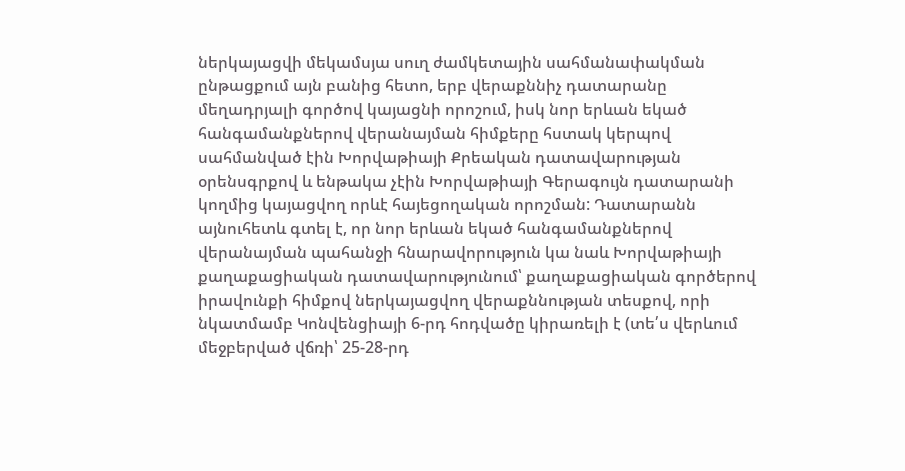ներկայացվի մեկամսյա սուղ ժամկետային սահմանափակման ընթացքում այն բանից հետո, երբ վերաքննիչ դատարանը մեղադրյալի գործով կայացնի որոշում, իսկ նոր երևան եկած հանգամանքներով վերանայման հիմքերը հստակ կերպով սահմանված էին Խորվաթիայի Քրեական դատավարության օրենսգրքով և ենթակա չէին Խորվաթիայի Գերագույն դատարանի կողմից կայացվող որևէ հայեցողական որոշման: Դատարանն այնուհետև գտել է, որ նոր երևան եկած հանգամանքներով վերանայման պահանջի հնարավորություն կա նաև Խորվաթիայի քաղաքացիական դատավարությունում՝ քաղաքացիական գործերով իրավունքի հիմքով ներկայացվող վերաքննության տեսքով, որի նկատմամբ Կոնվենցիայի 6-րդ հոդվածը կիրառելի է (տե՛ս վերևում մեջբերված վճռի՝ 25-28-րդ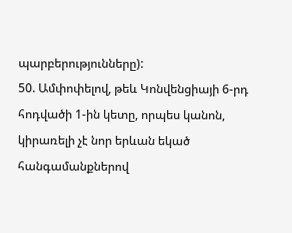պարբերությունները):
50. Ամփոփելով, թեև Կոնվենցիայի 6-րդ հոդվածի 1-ին կետը, որպես կանոն, կիրառելի չէ նոր երևան եկած հանգամանքներով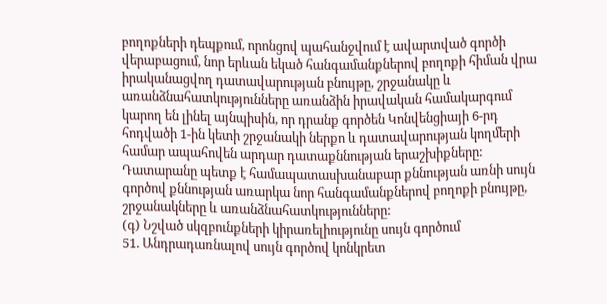բողոքների դեպքում, որոնցով պահանջվում է ավարտված գործի վերաբացում, նոր երևան եկած հանգամանքներով բողոքի հիման վրա իրականացվող դատավարության բնույթը, շրջանակը և առանձնահատկությունները առանձին իրավական համակարգում կարող են լինել այնպիսին, որ դրանք գործեն Կոնվենցիայի 6-րդ հոդվածի 1-ին կետի շրջանակի ներքո և դատավարության կողմերի համար ապահովեն արդար դատաքննության երաշխիքները: Դատարանը պետք է համապատասխանաբար քննության առնի սույն գործով քննության առարկա նոր հանգամանքներով բողոքի բնույթը, շրջանակները և առանձնահատկությունները:
(գ) Նշված սկզբունքների կիրառելիությունը սույն գործում
51. Անդրադառնալով սույն գործով կոնկրետ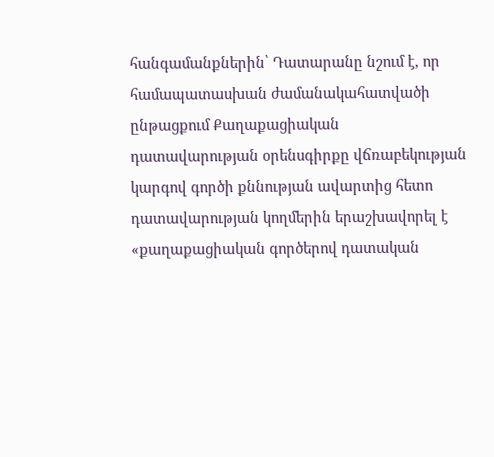հանգամանքներին՝ Դատարանը նշում է, որ համապատասխան ժամանակահատվածի ընթացքում Քաղաքացիական դատավարության օրենսգիրքը վճռաբեկության կարգով գործի քննության ավարտից հետո դատավարության կողմերին երաշխավորել է «քաղաքացիական գործերով դատական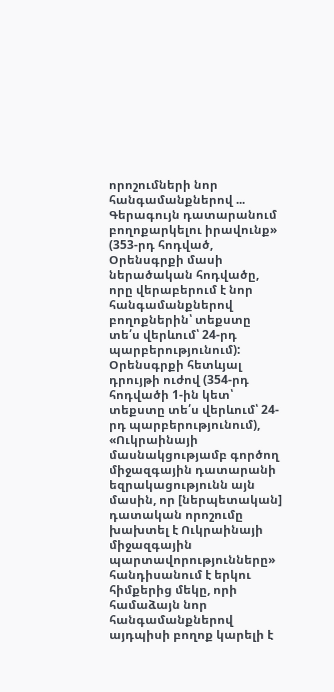որոշումների նոր հանգամանքներով ... Գերագույն դատարանում բողոքարկելու իրավունք» (353-րդ հոդված, Օրենսգրքի մասի ներածական հոդվածը, որը վերաբերում է նոր հանգամանքներով բողոքներին՝ տեքստը տե՛ս վերևում՝ 24-րդ պարբերությունում): Օրենսգրքի հետևյալ դրույթի ուժով (354-րդ հոդվածի 1-ին կետ՝ տեքստը տե՛ս վերևում՝ 24-րդ պարբերությունում), «Ուկրաինայի մասնակցությամբ գործող միջազգային դատարանի եզրակացությունն այն մասին, որ [ներպետական] դատական որոշումը խախտել է Ուկրաինայի միջազգային պարտավորությունները» հանդիսանում է երկու հիմքերից մեկը, որի համաձայն նոր հանգամանքներով այդպիսի բողոք կարելի է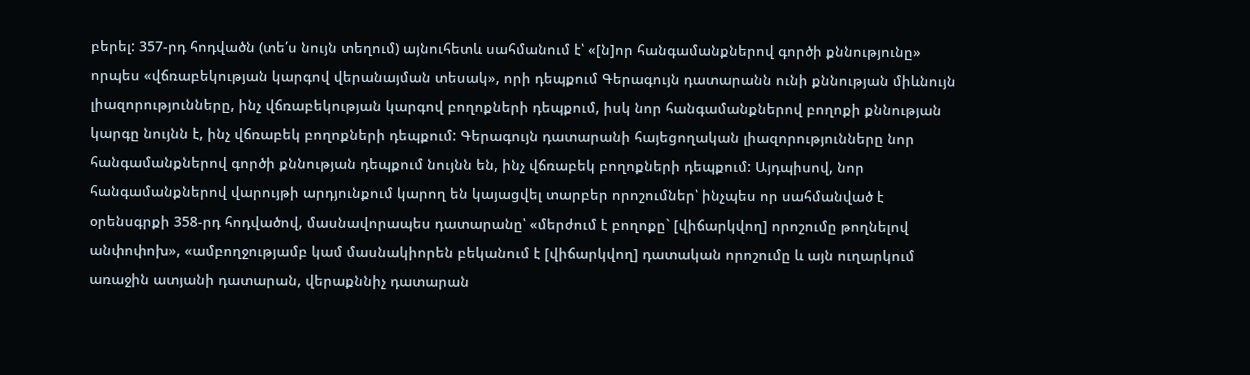բերել: 357-րդ հոդվածն (տե՛ս նույն տեղում) այնուհետև սահմանում է՝ «[ն]որ հանգամանքներով գործի քննությունը» որպես «վճռաբեկության կարգով վերանայման տեսակ», որի դեպքում Գերագույն դատարանն ունի քննության միևնույն լիազորությունները, ինչ վճռաբեկության կարգով բողոքների դեպքում, իսկ նոր հանգամանքներով բողոքի քննության կարգը նույնն է, ինչ վճռաբեկ բողոքների դեպքում: Գերագույն դատարանի հայեցողական լիազորությունները նոր հանգամանքներով գործի քննության դեպքում նույնն են, ինչ վճռաբեկ բողոքների դեպքում: Այդպիսով, նոր հանգամանքներով վարույթի արդյունքում կարող են կայացվել տարբեր որոշումներ՝ ինչպես որ սահմանված է օրենսգրքի 358-րդ հոդվածով, մասնավորապես դատարանը՝ «մերժում է բողոքը` [վիճարկվող] որոշումը թողնելով անփոփոխ», «ամբողջությամբ կամ մասնակիորեն բեկանում է [վիճարկվող] դատական որոշումը և այն ուղարկում առաջին ատյանի դատարան, վերաքննիչ դատարան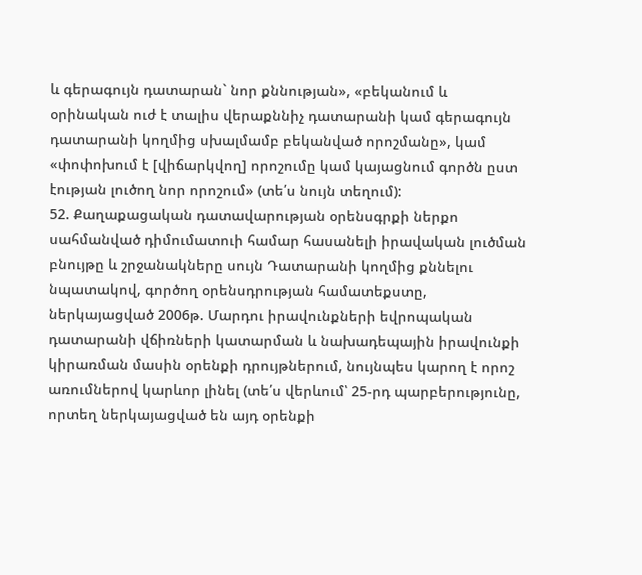և գերագույն դատարան` նոր քննության», «բեկանում և օրինական ուժ է տալիս վերաքննիչ դատարանի կամ գերագույն դատարանի կողմից սխալմամբ բեկանված որոշմանը», կամ «փոփոխում է [վիճարկվող] որոշումը կամ կայացնում գործն ըստ էության լուծող նոր որոշում» (տե՛ս նույն տեղում):
52. Քաղաքացական դատավարության օրենսգրքի ներքո սահմանված դիմումատուի համար հասանելի իրավական լուծման բնույթը և շրջանակները սույն Դատարանի կողմից քննելու նպատակով, գործող օրենսդրության համատեքստը, ներկայացված 2006թ. Մարդու իրավունքների եվրոպական դատարանի վճիռների կատարման և նախադեպային իրավունքի կիրառման մասին օրենքի դրույթներում, նույնպես կարող է որոշ առումներով կարևոր լինել (տե՛ս վերևում՝ 25-րդ պարբերությունը, որտեղ ներկայացված են այդ օրենքի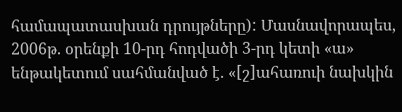համապատասխան դրույթները): Մասնավորապես, 2006թ. օրենքի 10-րդ հոդվածի 3-րդ կետի «ա» ենթակետում սահմանված է. «[շ]ահառուի նախկին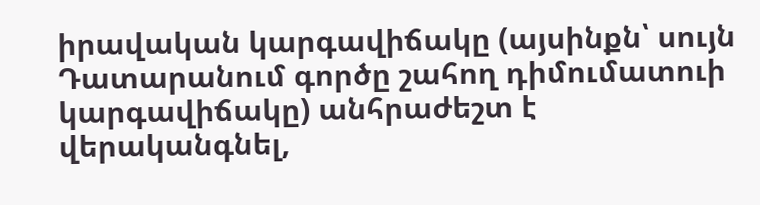իրավական կարգավիճակը (այսինքն՝ սույն Դատարանում գործը շահող դիմումատուի կարգավիճակը) անհրաժեշտ է վերականգնել,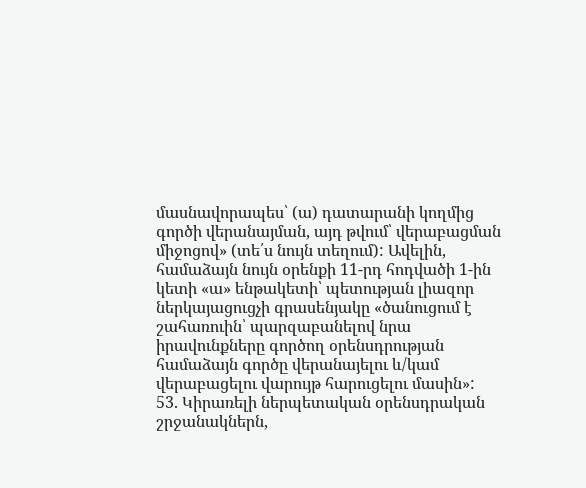մասնավորապես՝ (ա) դատարանի կողմից գործի վերանայման, այդ թվում՝ վերաբացման միջոցով» (տե՛ս նույն տեղում): Ավելին, համաձայն նույն օրենքի 11-րդ հոդվածի 1-ին կետի «ա» ենթակետի՝ պետության լիազոր ներկայացուցչի գրասենյակը «ծանուցում է շահառուին՝ պարզաբանելով նրա իրավունքները գործող օրենսդրության համաձայն գործը վերանայելու և/կամ վերաբացելու վարույթ հարուցելու մասին»:
53. Կիրառելի ներպետական օրենսդրական շրջանակներն,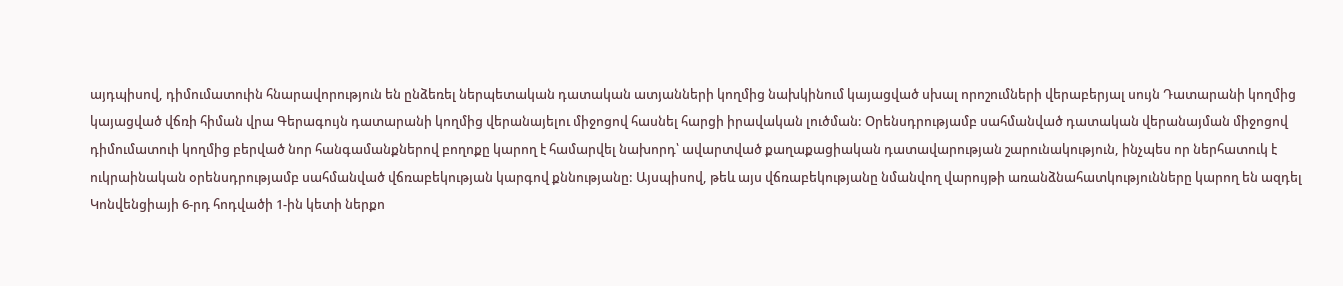այդպիսով, դիմումատուին հնարավորություն են ընձեռել ներպետական դատական ատյանների կողմից նախկինում կայացված սխալ որոշումների վերաբերյալ սույն Դատարանի կողմից կայացված վճռի հիման վրա Գերագույն դատարանի կողմից վերանայելու միջոցով հասնել հարցի իրավական լուծման: Օրենսդրությամբ սահմանված դատական վերանայման միջոցով դիմումատուի կողմից բերված նոր հանգամանքներով բողոքը կարող է համարվել նախորդ՝ ավարտված քաղաքացիական դատավարության շարունակություն, ինչպես որ ներհատուկ է ուկրաինական օրենսդրությամբ սահմանված վճռաբեկության կարգով քննությանը: Այսպիսով, թեև այս վճռաբեկությանը նմանվող վարույթի առանձնահատկությունները կարող են ազդել Կոնվենցիայի 6-րդ հոդվածի 1-ին կետի ներքո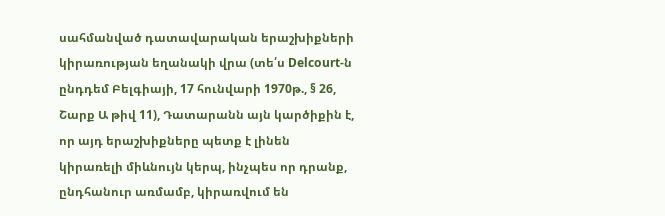սահմանված դատավարական երաշխիքների կիրառության եղանակի վրա (տե՛ս Delcourt-ն ընդդեմ Բելգիայի, 17 հունվարի 1970թ., § 26, Շարք Ա թիվ 11), Դատարանն այն կարծիքին է, որ այդ երաշխիքները պետք է լինեն կիրառելի միևնույն կերպ, ինչպես որ դրանք, ընդհանուր առմամբ, կիրառվում են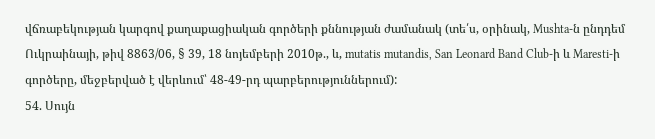վճռաբեկության կարգով քաղաքացիական գործերի քննության ժամանակ (տե՛ս, օրինակ, Mushta-ն ընդդեմ Ուկրաինայի, թիվ 8863/06, § 39, 18 նոյեմբերի 2010թ., և, mutatis mutandis, San Leonard Band Club-ի և Maresti-ի գործերը, մեջբերված է վերևում՝ 48-49-րդ պարբերություններում):
54. Սույն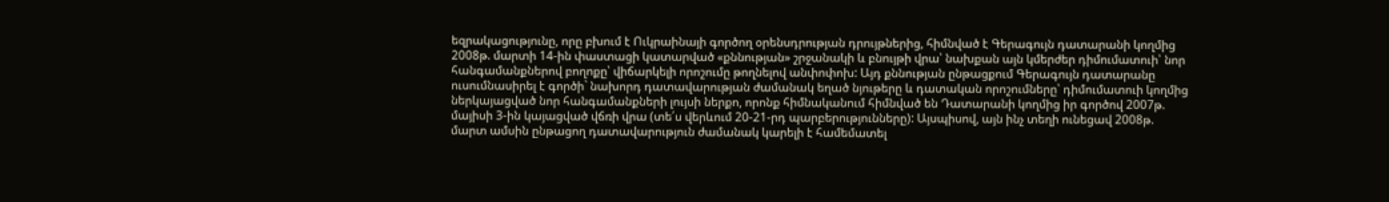եզրակացությունը, որը բխում է Ուկրաինայի գործող օրենսդրության դրույթներից, հիմնված է Գերագույն դատարանի կողմից 2008թ. մարտի 14-ին փաստացի կատարված «քննության» շրջանակի և բնույթի վրա՝ նախքան այն կմերժեր դիմումատուի՝ նոր հանգամանքներով բողոքը՝ վիճարկելի որոշումը թողնելով անփոփոխ: Այդ քննության ընթացքում Գերագույն դատարանը ուսումնասիրել է գործի` նախորդ դատավարության ժամանակ եղած նյութերը և դատական որոշումները՝ դիմումատուի կողմից ներկայացված նոր հանգամանքների լույսի ներքո, որոնք հիմնականում հիմնված են Դատարանի կողմից իր գործով 2007թ. մայիսի 3-ին կայացված վճռի վրա (տե՛ս վերևում 20-21-րդ պարբերությունները): Այսպիսով, այն ինչ տեղի ունեցավ 2008թ. մարտ ամսին ընթացող դատավարություն ժամանակ կարելի է համեմատել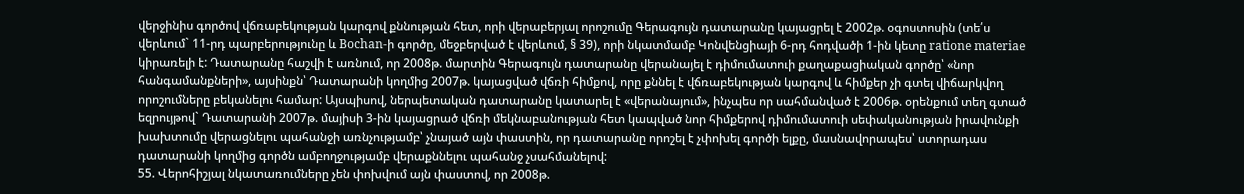վերջինիս գործով վճռաբեկության կարգով քննության հետ, որի վերաբերյալ որոշումը Գերագույն դատարանը կայացրել է 2002թ. օգոստոսին (տե՛ս վերևում` 11-րդ պարբերությունը և Bochan-ի գործը, մեջբերված է վերևում, § 39), որի նկատմամբ Կոնվենցիայի 6-րդ հոդվածի 1-ին կետը ratione materiae կիրառելի է: Դատարանը հաշվի է առնում, որ 2008թ. մարտին Գերագույն դատարանը վերանայել է դիմումատուի քաղաքացիական գործը՝ «նոր հանգամանքների», այսինքն՝ Դատարանի կողմից 2007թ. կայացված վճռի հիմքով, որը քննել է վճռաբեկության կարգով և հիմքեր չի գտել վիճարկվող որոշումները բեկանելու համար: Այսպիսով, ներպետական դատարանը կատարել է «վերանայում», ինչպես որ սահմանված է 2006թ. օրենքում տեղ գտած եզրույթով` Դատարանի 2007թ. մայիսի 3-ին կայացրած վճռի մեկնաբանության հետ կապված նոր հիմքերով դիմումատուի սեփականության իրավունքի խախտումը վերացնելու պահանջի առնչությամբ՝ չնայած այն փաստին, որ դատարանը որոշել է չփոխել գործի ելքը, մասնավորապես՝ ստորադաս դատարանի կողմից գործն ամբողջությամբ վերաքննելու պահանջ չսահմանելով:
55. Վերոհիշյալ նկատառումները չեն փոխվում այն փաստով, որ 2008թ.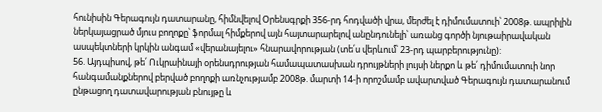հունիսին Գերագույն դատարանը, հիմնվելով Օրենսգրքի 356-րդ հոդվածի վրա, մերժել է դիմումատուի՝ 2008թ. ապրիլին ներկայացրած մյուս բողոքը՝ ֆորմալ հիմքերով այն հայտարարելով անընդունելի՝ առանց գործի նյութաիրավական ասպեկտների կրկին անգամ «վերանայելու» հնարավորության (տե՛ս վերևում՝ 23-րդ պարբերությունը):
56. Այդպիսով, թե՛ Ուկրաինայի օրենսդրության համապատասխան դրույթների լույսի ներքո և թե՛ դիմումատուի նոր հանգամանքներով բերված բողոքի առնչությամբ 2008թ. մարտի 14-ի որոշմամբ ավարտված Գերագույն դատարանում ընթացող դատավարության բնույթը և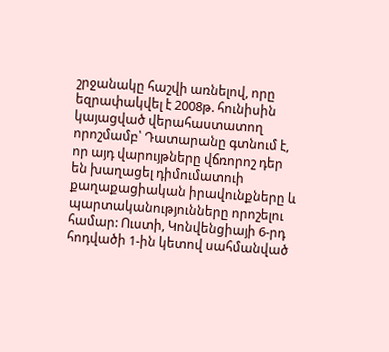շրջանակը հաշվի առնելով, որը եզրափակվել է 2008թ. հունիսին կայացված վերահաստատող որոշմամբ՝ Դատարանը գտնում է, որ այդ վարույթները վճռորոշ դեր են խաղացել դիմումատուի քաղաքացիական իրավունքները և պարտականությունները որոշելու համար: Ուստի, Կոնվենցիայի 6-րդ հոդվածի 1-ին կետով սահմանված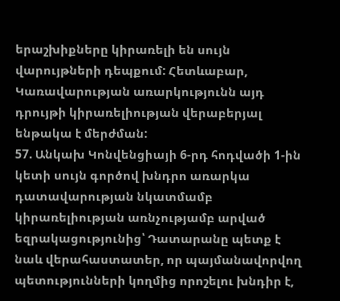երաշխիքները կիրառելի են սույն վարույթների դեպքում: Հետևաբար, Կառավարության առարկությունն այդ դրույթի կիրառելիության վերաբերյալ ենթակա է մերժման:
57. Անկախ Կոնվենցիայի 6-րդ հոդվածի 1-ին կետի սույն գործով խնդրո առարկա դատավարության նկատմամբ կիրառելիության առնչությամբ արված եզրակացությունից՝ Դատարանը պետք է նաև վերահաստատեր, որ պայմանավորվող պետությունների կողմից որոշելու խնդիր է,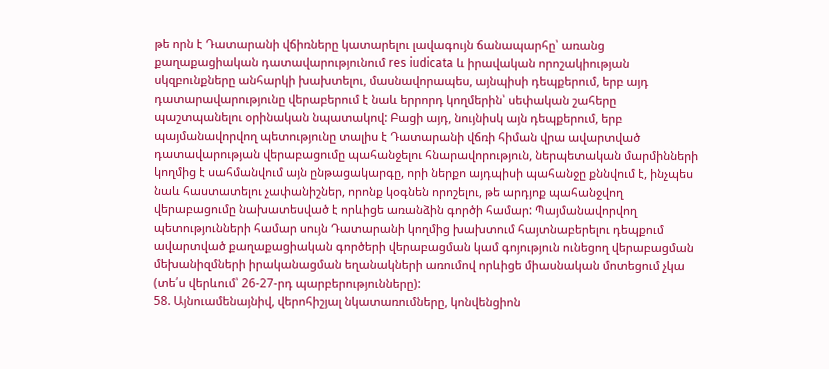թե որն է Դատարանի վճիռները կատարելու լավագույն ճանապարհը՝ առանց քաղաքացիական դատավարությունում res iudicata և իրավական որոշակիության սկզբունքները անհարկի խախտելու, մասնավորապես, այնպիսի դեպքերում, երբ այդ դատարավարությունը վերաբերում է նաև երրորդ կողմերին՝ սեփական շահերը պաշտպանելու օրինական նպատակով: Բացի այդ, նույնիսկ այն դեպքերում, երբ պայմանավորվող պետությունը տալիս է Դատարանի վճռի հիման վրա ավարտված դատավարության վերաբացումը պահանջելու հնարավորություն, ներպետական մարմինների կողմից է սահմանվում այն ընթացակարգը, որի ներքո այդպիսի պահանջը քննվում է, ինչպես նաև հաստատելու չափանիշներ, որոնք կօգնեն որոշելու, թե արդյոք պահանջվող վերաբացումը նախատեսված է որևիցե առանձին գործի համար: Պայմանավորվող պետությունների համար սույն Դատարանի կողմից խախտում հայտնաբերելու դեպքում ավարտված քաղաքացիական գործերի վերաբացման կամ գոյություն ունեցող վերաբացման մեխանիզմների իրականացման եղանակների առումով որևիցե միասնական մոտեցում չկա (տե՛ս վերևում՝ 26-27-րդ պարբերությունները):
58. Այնուամենայնիվ, վերոհիշյալ նկատառումները, կոնվենցիոն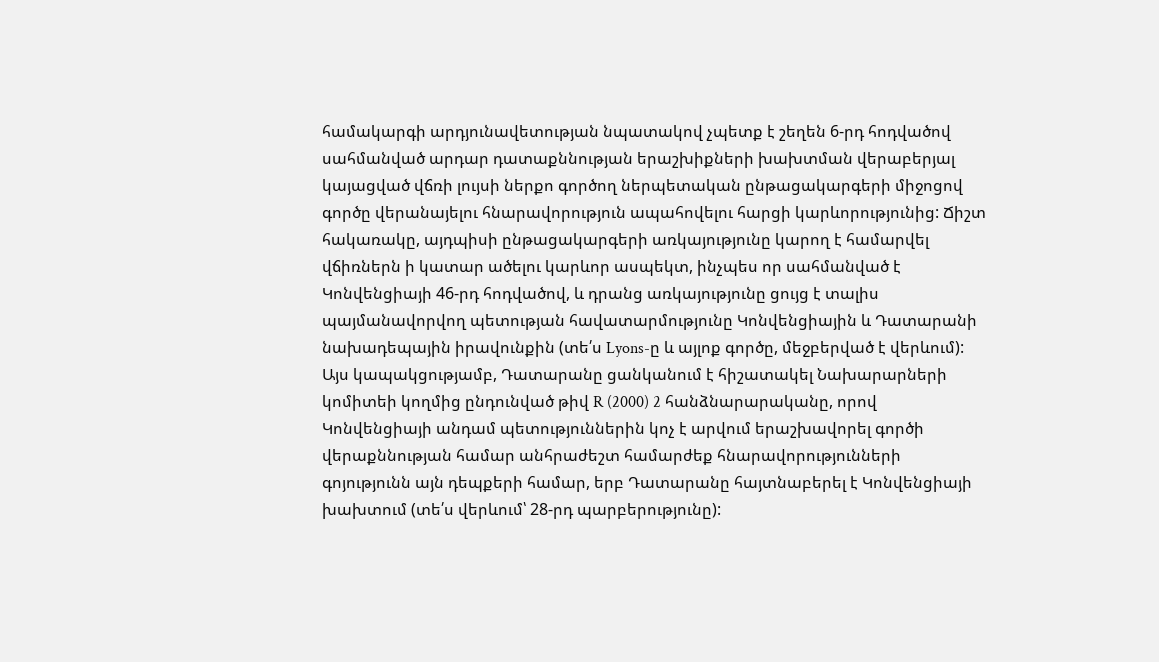համակարգի արդյունավետության նպատակով չպետք է շեղեն 6-րդ հոդվածով սահմանված արդար դատաքննության երաշխիքների խախտման վերաբերյալ կայացված վճռի լույսի ներքո գործող ներպետական ընթացակարգերի միջոցով գործը վերանայելու հնարավորություն ապահովելու հարցի կարևորությունից: Ճիշտ հակառակը, այդպիսի ընթացակարգերի առկայությունը կարող է համարվել վճիռներն ի կատար ածելու կարևոր ասպեկտ, ինչպես որ սահմանված է Կոնվենցիայի 46-րդ հոդվածով, և դրանց առկայությունը ցույց է տալիս պայմանավորվող պետության հավատարմությունը Կոնվենցիային և Դատարանի նախադեպային իրավունքին (տե՛ս Lyons-ը և այլոք գործը, մեջբերված է վերևում): Այս կապակցությամբ, Դատարանը ցանկանում է հիշատակել Նախարարների կոմիտեի կողմից ընդունված թիվ R (2000) 2 հանձնարարականը, որով Կոնվենցիայի անդամ պետություններին կոչ է արվում երաշխավորել գործի վերաքննության համար անհրաժեշտ համարժեք հնարավորությունների գոյությունն այն դեպքերի համար, երբ Դատարանը հայտնաբերել է Կոնվենցիայի խախտում (տե՛ս վերևում՝ 28-րդ պարբերությունը):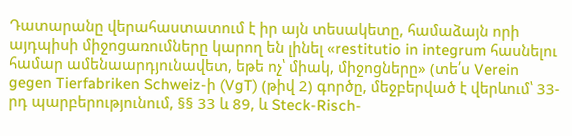Դատարանը վերահաստատում է իր այն տեսակետը, համաձայն որի այդպիսի միջոցառումները կարող են լինել «restitutio in integrum հասնելու համար ամենաարդյունավետ, եթե ոչ՝ միակ, միջոցները» (տե՛ս Verein gegen Tierfabriken Schweiz-ի (VgT) (թիվ 2) գործը, մեջբերված է վերևում՝ 33-րդ պարբերությունում, §§ 33 և 89, և Steck-Risch-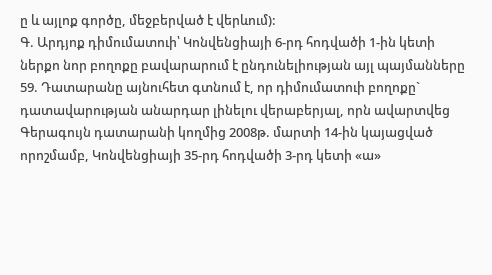ը և այլոք գործը, մեջբերված է վերևում):
Գ. Արդյոք դիմումատուի՝ Կոնվենցիայի 6-րդ հոդվածի 1-ին կետի ներքո նոր բողոքը բավարարում է ընդունելիության այլ պայմանները
59. Դատարանը այնուհետ գտնում է, որ դիմումատուի բողոքը` դատավարության անարդար լինելու վերաբերյալ, որն ավարտվեց Գերագույն դատարանի կողմից 2008թ. մարտի 14-ին կայացված որոշմամբ, Կոնվենցիայի 35-րդ հոդվածի 3-րդ կետի «ա»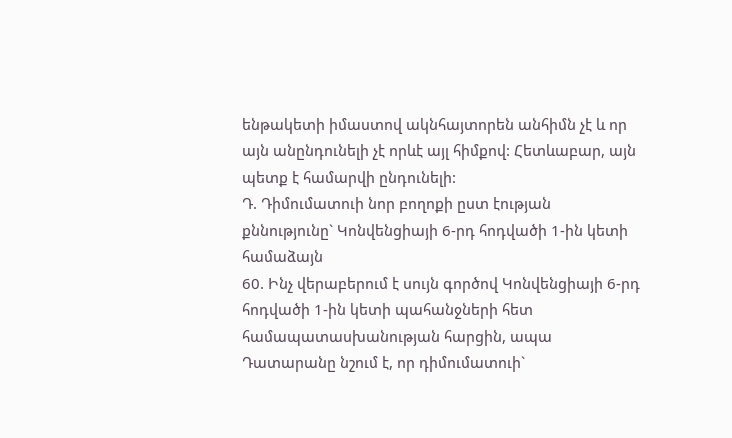ենթակետի իմաստով ակնհայտորեն անհիմն չէ և որ այն անընդունելի չէ որևէ այլ հիմքով: Հետևաբար, այն պետք է համարվի ընդունելի:
Դ. Դիմումատուի նոր բողոքի ըստ էության քննությունը` Կոնվենցիայի 6-րդ հոդվածի 1-ին կետի համաձայն
60. Ինչ վերաբերում է սույն գործով Կոնվենցիայի 6-րդ հոդվածի 1-ին կետի պահանջների հետ համապատասխանության հարցին, ապա Դատարանը նշում է, որ դիմումատուի`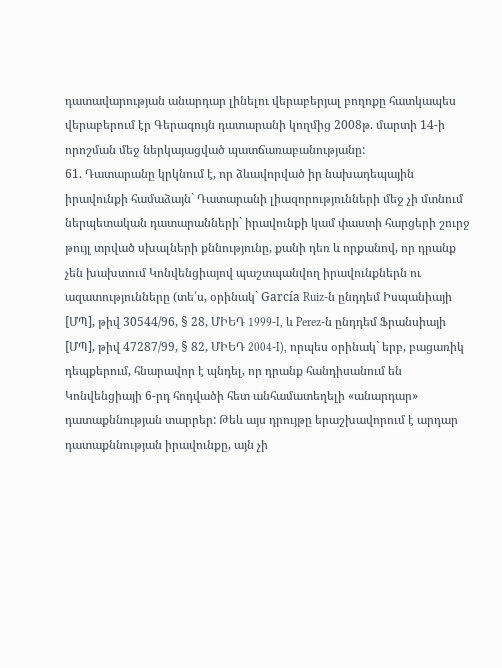դատավարության անարդար լինելու վերաբերյալ բողոքը հատկապես վերաբերում էր Գերագույն դատարանի կողմից 2008թ. մարտի 14-ի որոշման մեջ ներկայացված պատճառաբանությանը:
61. Դատարանը կրկնում է, որ ձևավորված իր նախադեպային իրավունքի համաձայն` Դատարանի լիազորությունների մեջ չի մտնում ներպետական դատարանների` իրավունքի կամ փաստի հարցերի շուրջ թույլ տրված սխալների քննությունը, քանի դեռ և որքանով, որ դրանք չեն խախտում Կոնվենցիայով պաշտպանվող իրավունքներն ու ազատությունները (տե՛ս, օրինակ` García Ruiz-ն ընդդեմ Իսպանիայի [ՄՊ], թիվ 30544/96, § 28, ՄԻԵԴ 1999‑I, և Perez-ն ընդդեմ Ֆրանսիայի [ՄՊ], թիվ 47287/99, § 82, ՄԻԵԴ 2004‑I), որպես օրինակ` երբ, բացառիկ դեպքերում, հնարավոր է պնդել, որ դրանք հանդիսանում են Կոնվենցիայի 6-րդ հոդվածի հետ անհամատեղելի «անարդար» դատաքննության տարրեր: Թեև այս դրույթը երաշխավորում է արդար դատաքննության իրավունքը, այն չի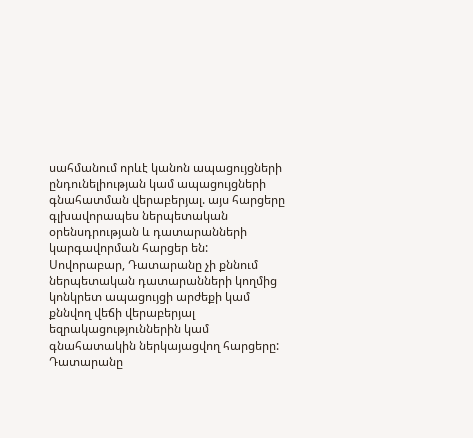սահմանում որևէ կանոն ապացույցների ընդունելիության կամ ապացույցների գնահատման վերաբերյալ. այս հարցերը գլխավորապես ներպետական օրենսդրության և դատարանների կարգավորման հարցեր են: Սովորաբար, Դատարանը չի քննում ներպետական դատարանների կողմից կոնկրետ ապացույցի արժեքի կամ քննվող վեճի վերաբերյալ եզրակացություններին կամ գնահատակին ներկայացվող հարցերը: Դատարանը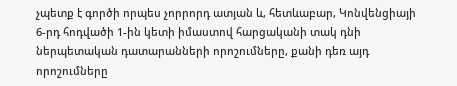չպետք է գործի որպես չորրորդ ատյան և, հետևաբար, Կոնվենցիայի 6-րդ հոդվածի 1-ին կետի իմաստով հարցականի տակ դնի ներպետական դատարանների որոշումները, քանի դեռ այդ որոշումները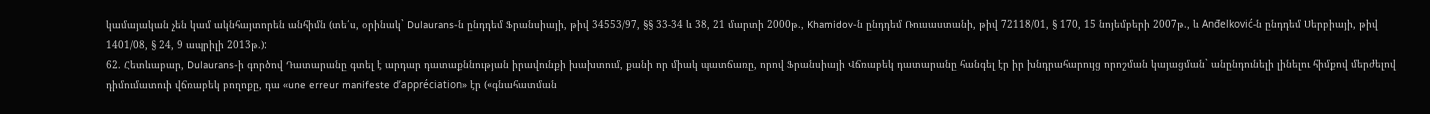կամայական չեն կամ ակնհայտորեն անհիմն (տե՛ս, օրինակ` Dulaurans-ն ընդդեմ Ֆրանսիայի, թիվ 34553/97, §§ 33-34 և 38, 21 մարտի 2000թ., Khamidov-ն ընդդեմ Ռուսաստանի, թիվ 72118/01, § 170, 15 նոյեմբերի 2007թ., և Anđelković-ն ընդդեմ Սերբիայի, թիվ 1401/08, § 24, 9 ապրիլի 2013թ.):
62. Հետևաբար, Dulaurans-ի գործով Դատարանը գտել է արդար դատաքննության իրավունքի խախտում, քանի որ միակ պատճառը, որով Ֆրանսիայի Վճռաբեկ դատարանը հանգել էր իր խնդրահարույց որոշման կայացման` անընդունելի լինելու հիմքով մերժելով դիմումատուի վճռաբեկ բողոքը, դա «une erreur manifeste d’appréciation» էր («գնահատման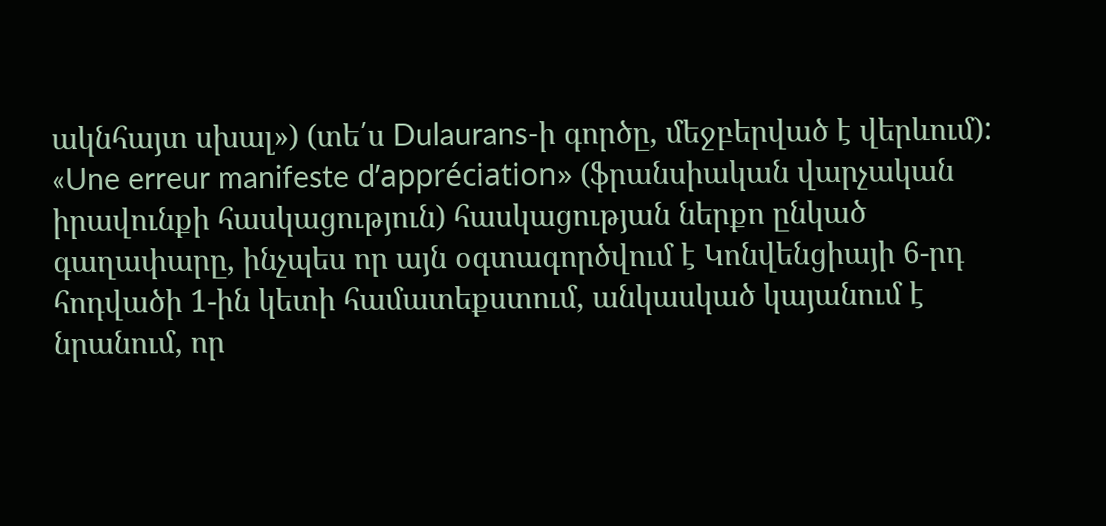ակնհայտ սխալ») (տե՛ս Dulaurans-ի գործը, մեջբերված է վերևում): «Une erreur manifeste d’appréciation» (ֆրանսիական վարչական իրավունքի հասկացություն) հասկացության ներքո ընկած գաղափարը, ինչպես որ այն օգտագործվում է Կոնվենցիայի 6-րդ հոդվածի 1-ին կետի համատեքստում, անկասկած կայանում է նրանում, որ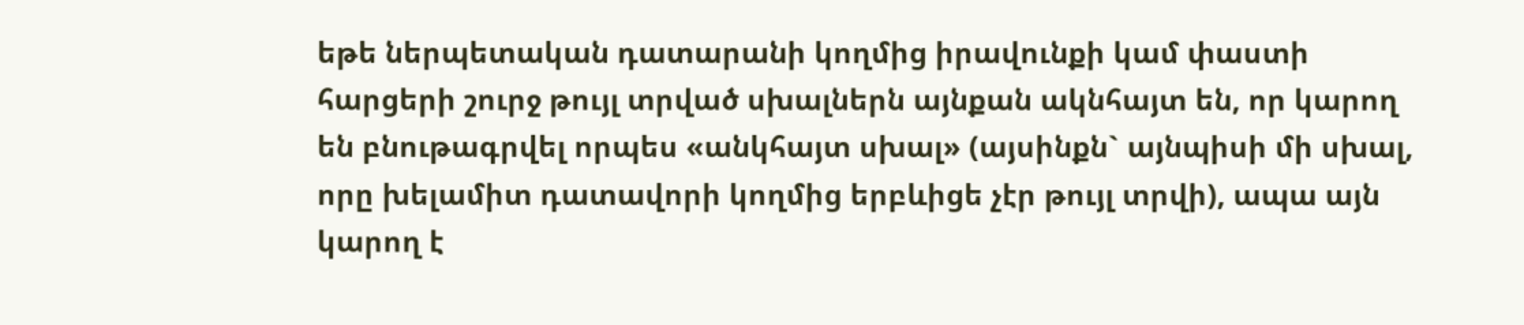եթե ներպետական դատարանի կողմից իրավունքի կամ փաստի հարցերի շուրջ թույլ տրված սխալներն այնքան ակնհայտ են, որ կարող են բնութագրվել որպես «անկհայտ սխալ» (այսինքն` այնպիսի մի սխալ, որը խելամիտ դատավորի կողմից երբևիցե չէր թույլ տրվի), ապա այն կարող է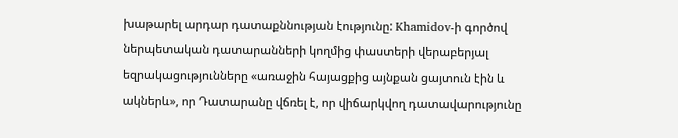խաթարել արդար դատաքննության էությունը: Khamidov-ի գործով ներպետական դատարանների կողմից փաստերի վերաբերյալ եզրակացությունները «առաջին հայացքից այնքան ցայտուն էին և ակներև», որ Դատարանը վճռել է, որ վիճարկվող դատավարությունը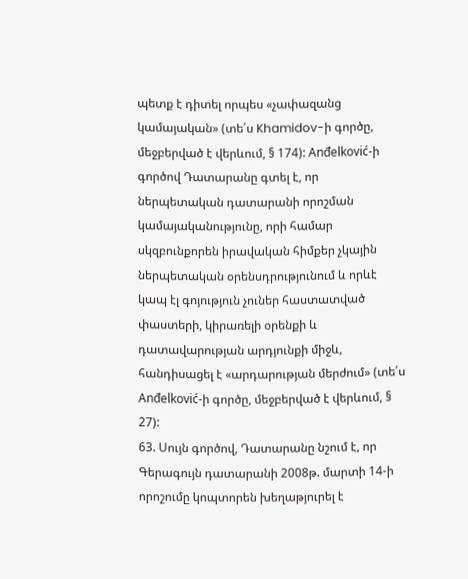պետք է դիտել որպես «չափազանց կամայական» (տե՛ս Khamidov-ի գործը, մեջբերված է վերևում, § 174): Anđelković-ի գործով Դատարանը գտել է, որ ներպետական դատարանի որոշման կամայականությունը, որի համար սկզբունքորեն իրավական հիմքեր չկային ներպետական օրենսդրությունում և որևէ կապ էլ գոյություն չուներ հաստատված փաստերի, կիրառելի օրենքի և դատավարության արդյունքի միջև, հանդիսացել է «արդարության մերժում» (տե՛ս Anđelković-ի գործը, մեջբերված է վերևում, § 27):
63. Սույն գործով, Դատարանը նշում է, որ Գերագույն դատարանի 2008թ. մարտի 14-ի որոշումը կոպտորեն խեղաթյուրել է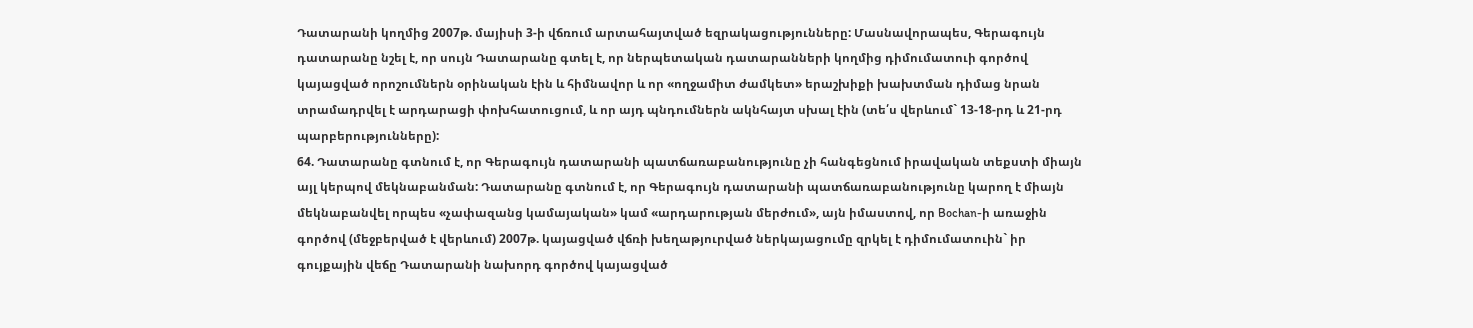Դատարանի կողմից 2007թ. մայիսի 3-ի վճռում արտահայտված եզրակացությունները: Մասնավորապես, Գերագույն դատարանը նշել է, որ սույն Դատարանը գտել է, որ ներպետական դատարանների կողմից դիմումատուի գործով կայացված որոշումներն օրինական էին և հիմնավոր և որ «ողջամիտ ժամկետ» երաշխիքի խախտման դիմաց նրան տրամադրվել է արդարացի փոխհատուցում, և որ այդ պնդումներն ակնհայտ սխալ էին (տե՛ս վերևում` 13-18-րդ և 21-րդ պարբերությունները):
64. Դատարանը գտնում է, որ Գերագույն դատարանի պատճառաբանությունը չի հանգեցնում իրավական տեքստի միայն այլ կերպով մեկնաբանման: Դատարանը գտնում է, որ Գերագույն դատարանի պատճառաբանությունը կարող է միայն մեկնաբանվել որպես «չափազանց կամայական» կամ «արդարության մերժում», այն իմաստով, որ Bochan-ի առաջին գործով (մեջբերված է վերևում) 2007թ. կայացված վճռի խեղաթյուրված ներկայացումը զրկել է դիմումատուին` իր գույքային վեճը Դատարանի նախորդ գործով կայացված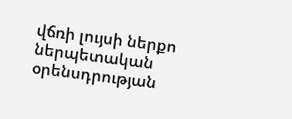վճռի լույսի ներքո ներպետական օրենսդրության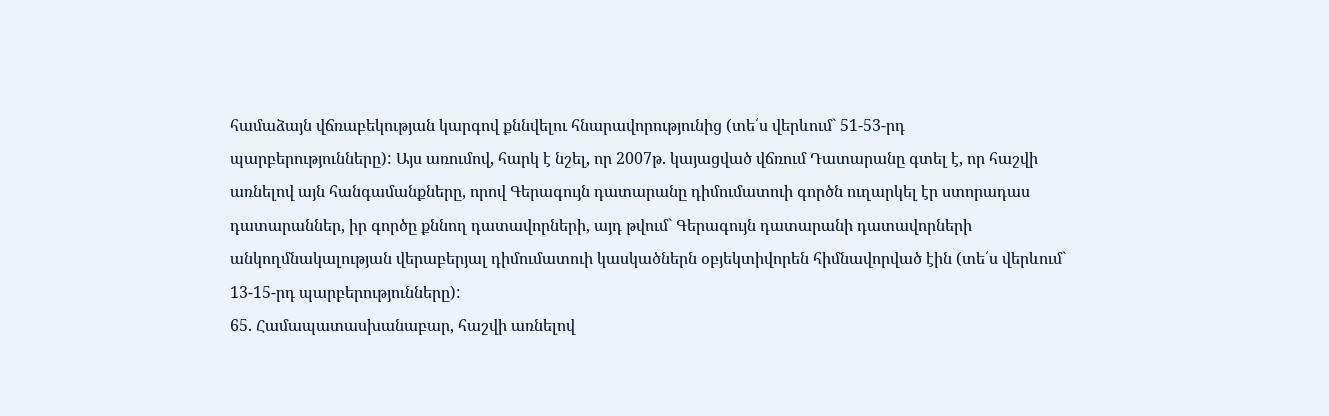համաձայն վճռաբեկության կարգով քննվելու հնարավորությունից (տե՛ս վերևում` 51-53-րդ պարբերությունները): Այս առումով, հարկ է նշել, որ 2007թ. կայացված վճռում Դատարանը գտել է, որ հաշվի առնելով այն հանգամանքները, որով Գերագույն դատարանը դիմումատուի գործն ուղարկել էր ստորադաս դատարաններ, իր գործը քննող դատավորների, այդ թվում` Գերագույն դատարանի դատավորների անկողմնակալության վերաբերյալ դիմումատուի կասկածներն օբյեկտիվորեն հիմնավորված էին (տե՛ս վերևում` 13-15-րդ պարբերությունները):
65. Համապատասխանաբար, հաշվի առնելով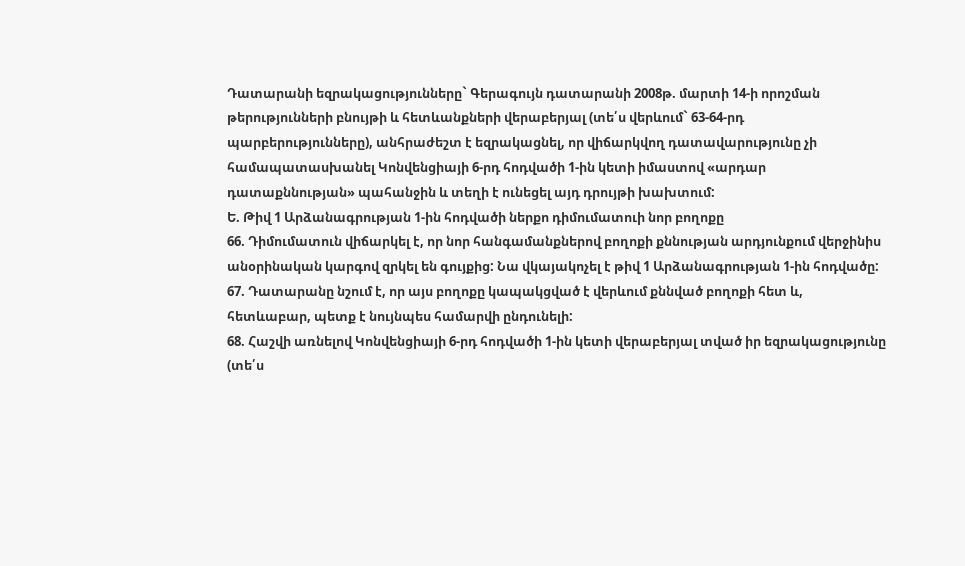Դատարանի եզրակացությունները` Գերագույն դատարանի 2008թ. մարտի 14-ի որոշման թերությունների բնույթի և հետևանքների վերաբերյալ (տե՛ս վերևում` 63-64-րդ պարբերությունները), անհրաժեշտ է եզրակացնել, որ վիճարկվող դատավարությունը չի համապատասխանել Կոնվենցիայի 6-րդ հոդվածի 1-ին կետի իմաստով «արդար դատաքննության» պահանջին և տեղի է ունեցել այդ դրույթի խախտում:
Ե. Թիվ 1 Արձանագրության 1-ին հոդվածի ներքո դիմումատուի նոր բողոքը
66. Դիմումատուն վիճարկել է, որ նոր հանգամանքներով բողոքի քննության արդյունքում վերջինիս անօրինական կարգով զրկել են գույքից: Նա վկայակոչել է թիվ 1 Արձանագրության 1-ին հոդվածը:
67. Դատարանը նշում է, որ այս բողոքը կապակցված է վերևում քննված բողոքի հետ և, հետևաբար, պետք է նույնպես համարվի ընդունելի:
68. Հաշվի առնելով Կոնվենցիայի 6-րդ հոդվածի 1-ին կետի վերաբերյալ տված իր եզրակացությունը (տե՛ս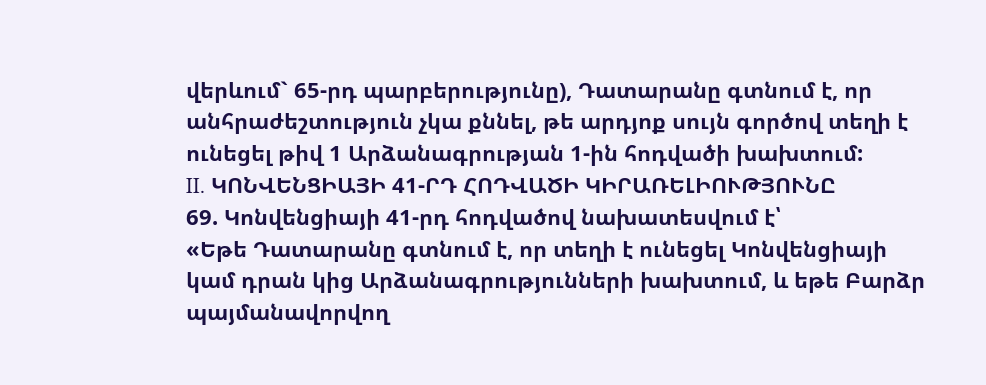վերևում` 65-րդ պարբերությունը), Դատարանը գտնում է, որ անհրաժեշտություն չկա քննել, թե արդյոք սույն գործով տեղի է ունեցել թիվ 1 Արձանագրության 1-ին հոդվածի խախտում:
II. ԿՈՆՎԵՆՑԻԱՅԻ 41-ՐԴ ՀՈԴՎԱԾԻ ԿԻՐԱՌԵԼԻՈՒԹՅՈՒՆԸ
69. Կոնվենցիայի 41-րդ հոդվածով նախատեսվում է՝
«Եթե Դատարանը գտնում է, որ տեղի է ունեցել Կոնվենցիայի կամ դրան կից Արձանագրությունների խախտում, և եթե Բարձր պայմանավորվող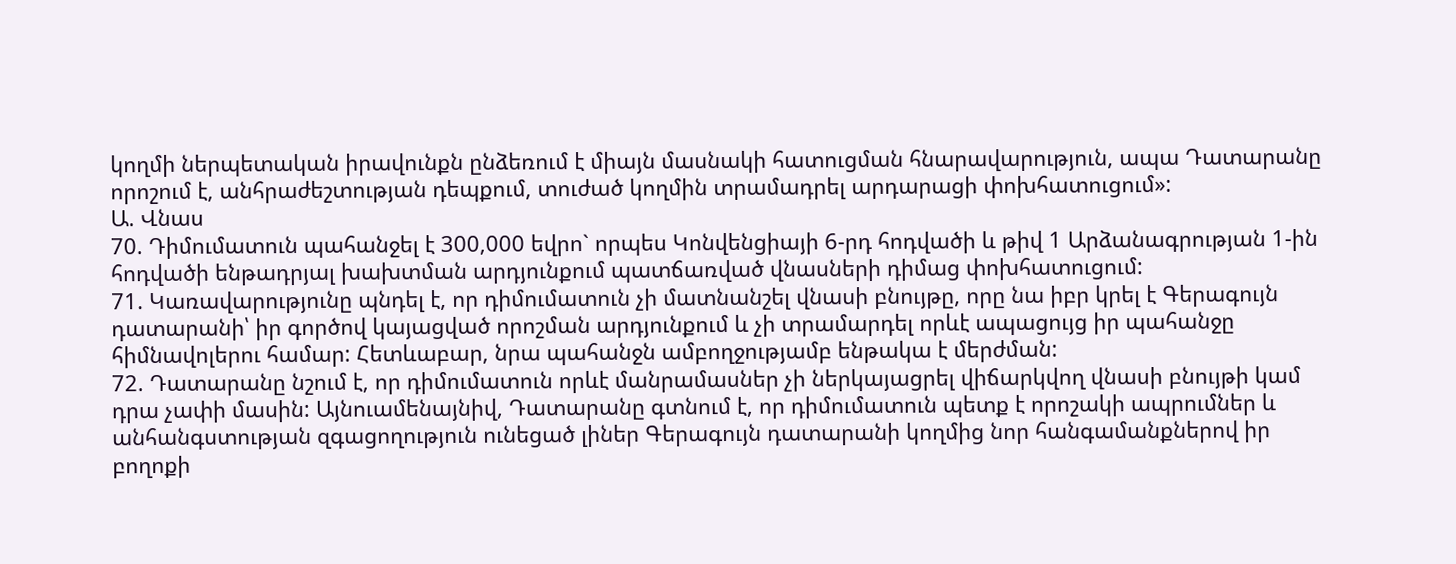կողմի ներպետական իրավունքն ընձեռում է միայն մասնակի հատուցման հնարավարություն, ապա Դատարանը որոշում է, անհրաժեշտության դեպքում, տուժած կողմին տրամադրել արդարացի փոխհատուցում»:
Ա. Վնաս
70. Դիմումատուն պահանջել է 300,000 եվրո` որպես Կոնվենցիայի 6-րդ հոդվածի և թիվ 1 Արձանագրության 1-ին հոդվածի ենթադրյալ խախտման արդյունքում պատճառված վնասների դիմաց փոխհատուցում:
71. Կառավարությունը պնդել է, որ դիմումատուն չի մատնանշել վնասի բնույթը, որը նա իբր կրել է Գերագույն դատարանի՝ իր գործով կայացված որոշման արդյունքում և չի տրամարդել որևէ ապացույց իր պահանջը հիմնավոլերու համար: Հետևաբար, նրա պահանջն ամբողջությամբ ենթակա է մերժման:
72. Դատարանը նշում է, որ դիմումատուն որևէ մանրամասներ չի ներկայացրել վիճարկվող վնասի բնույթի կամ դրա չափի մասին: Այնուամենայնիվ, Դատարանը գտնում է, որ դիմումատուն պետք է որոշակի ապրումներ և անհանգստության զգացողություն ունեցած լիներ Գերագույն դատարանի կողմից նոր հանգամանքներով իր բողոքի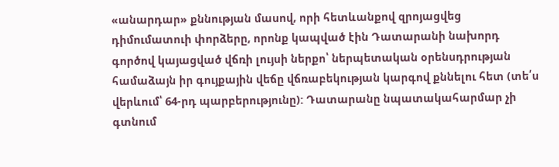«անարդար» քննության մասով, որի հետևանքով զրոյացվեց դիմումատուի փորձերը, որոնք կապված էին Դատարանի նախորդ գործով կայացված վճռի լույսի ներքո՝ ներպետական օրենսդրության համաձայն իր գույքային վեճը վճռաբեկության կարգով քննելու հետ (տե՛ս վերևում՝ 64-րդ պարբերությունը): Դատարանը նպատակահարմար չի գտնում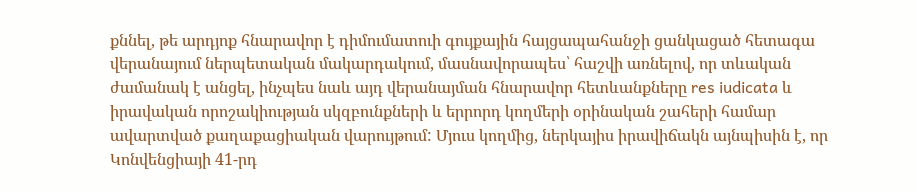քննել, թե արդյոք հնարավոր է դիմումատուի գույքային հայցապահանջի ցանկացած հետագա վերանայում ներպետական մակարդակում, մասնավորապես՝ հաշվի առնելով, որ տևական ժամանակ է անցել, ինչպես նաև այդ վերանայման հնարավոր հետևանքները res iudicata և իրավական որոշակիության սկզբունքների և երրորդ կողմերի օրինական շահերի համար ավարտված քաղաքացիական վարույթում: Մյուս կողմից, ներկայիս իրավիճակն այնպիսին է, որ Կոնվենցիայի 41-րդ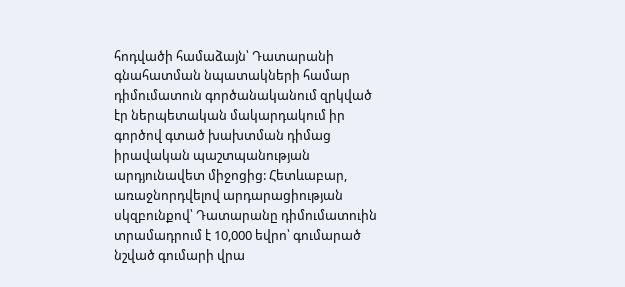հոդվածի համաձայն՝ Դատարանի գնահատման նպատակների համար դիմումատուն գործանականում զրկված էր ներպետական մակարդակում իր գործով գտած խախտման դիմաց իրավական պաշտպանության արդյունավետ միջոցից: Հետևաբար, առաջնորդվելով արդարացիության սկզբունքով՝ Դատարանը դիմումատուին տրամադրում է 10,000 եվրո՝ գումարած նշված գումարի վրա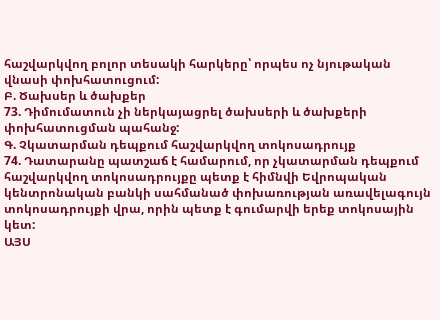հաշվարկվող բոլոր տեսակի հարկերը՝ որպես ոչ նյութական վնասի փոխհատուցում:
Բ. Ծախսեր և ծախքեր
73. Դիմումատուն չի ներկայացրել ծախսերի և ծախքերի փոխհատուցման պահանջ:
Գ. Չկատարման դեպքում հաշվարկվող տոկոսադրույք
74. Դատարանը պատշաճ է համարում, որ չկատարման դեպքում հաշվարկվող տոկոսադրույքը պետք է հիմնվի Եվրոպական կենտրոնական բանկի սահմանած փոխառության առավելագույն տոկոսադրույքի վրա, որին պետք է գումարվի երեք տոկոսային կետ:
ԱՅՍ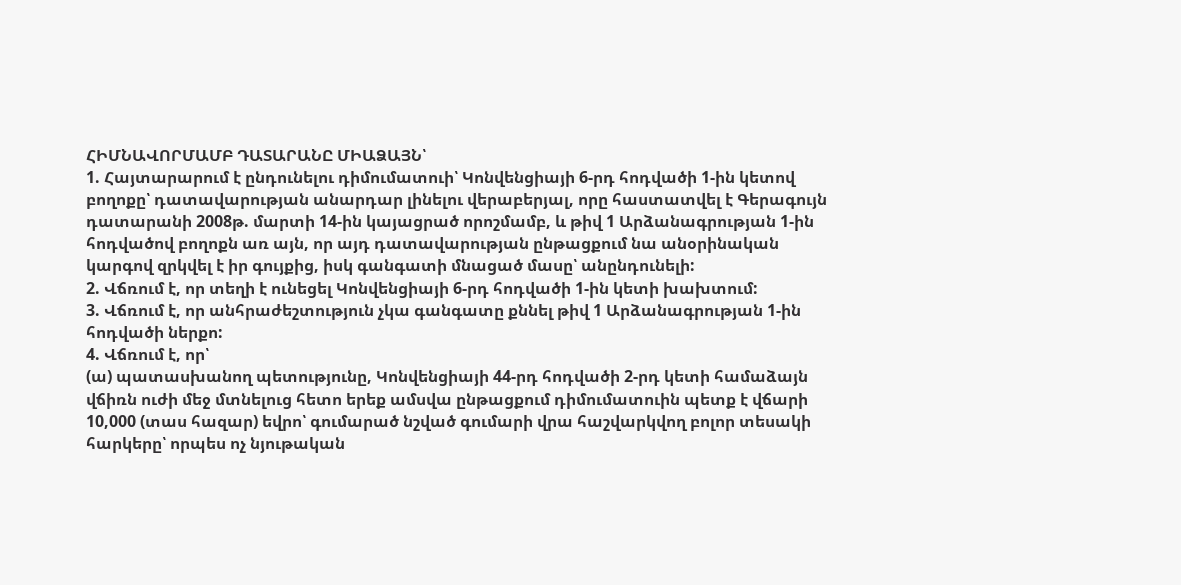ՀԻՄՆԱՎՈՐՄԱՄԲ ԴԱՏԱՐԱՆԸ ՄԻԱՁԱՅՆ՝
1. Հայտարարում է ընդունելու դիմումատուի՝ Կոնվենցիայի 6-րդ հոդվածի 1-ին կետով բողոքը՝ դատավարության անարդար լինելու վերաբերյալ, որը հաստատվել է Գերագույն դատարանի 2008թ. մարտի 14-ին կայացրած որոշմամբ, և թիվ 1 Արձանագրության 1-ին հոդվածով բողոքն առ այն, որ այդ դատավարության ընթացքում նա անօրինական կարգով զրկվել է իր գույքից, իսկ գանգատի մնացած մասը՝ անընդունելի:
2. Վճռում է, որ տեղի է ունեցել Կոնվենցիայի 6-րդ հոդվածի 1-ին կետի խախտում:
3. Վճռում է, որ անհրաժեշտություն չկա գանգատը քննել թիվ 1 Արձանագրության 1-ին հոդվածի ներքո:
4. Վճռում է, որ՝
(ա) պատասխանող պետությունը, Կոնվենցիայի 44-րդ հոդվածի 2-րդ կետի համաձայն վճիռն ուժի մեջ մտնելուց հետո երեք ամսվա ընթացքում դիմումատուին պետք է վճարի 10,000 (տաս հազար) եվրո՝ գումարած նշված գումարի վրա հաշվարկվող բոլոր տեսակի հարկերը՝ որպես ոչ նյութական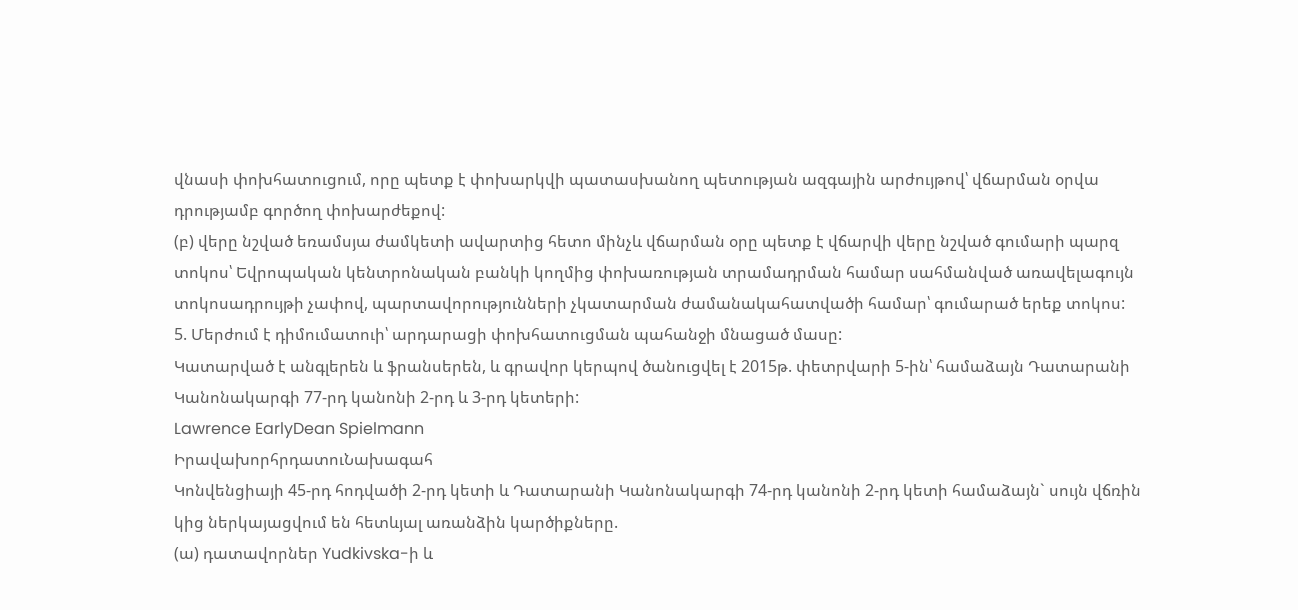վնասի փոխհատուցում, որը պետք է փոխարկվի պատասխանող պետության ազգային արժույթով՝ վճարման օրվա դրությամբ գործող փոխարժեքով:
(բ) վերը նշված եռամսյա ժամկետի ավարտից հետո մինչև վճարման օրը պետք է վճարվի վերը նշված գումարի պարզ տոկոս՝ Եվրոպական կենտրոնական բանկի կողմից փոխառության տրամադրման համար սահմանված առավելագույն տոկոսադրույթի չափով, պարտավորությունների չկատարման ժամանակահատվածի համար՝ գումարած երեք տոկոս:
5. Մերժում է դիմումատուի՝ արդարացի փոխհատուցման պահանջի մնացած մասը:
Կատարված է անգլերեն և ֆրանսերեն, և գրավոր կերպով ծանուցվել է 2015թ. փետրվարի 5-ին՝ համաձայն Դատարանի Կանոնակարգի 77-րդ կանոնի 2-րդ և 3-րդ կետերի:
Lawrence EarlyDean Spielmann
ԻրավախորհրդատուՆախագահ
Կոնվենցիայի 45-րդ հոդվածի 2-րդ կետի և Դատարանի Կանոնակարգի 74-րդ կանոնի 2-րդ կետի համաձայն` սույն վճռին կից ներկայացվում են հետևյալ առանձին կարծիքները.
(ա) դատավորներ Yudkivska-ի և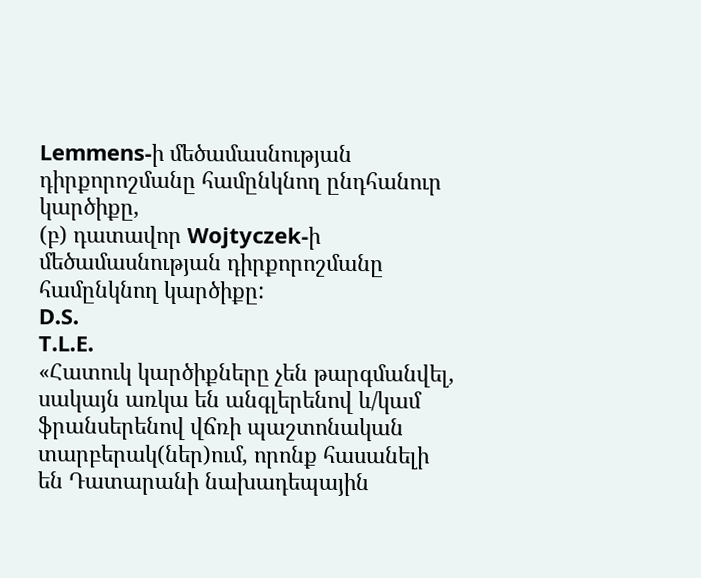Lemmens-ի մեծամասնության դիրքորոշմանը համընկնող ընդհանուր կարծիքը,
(բ) դատավոր Wojtyczek-ի մեծամասնության դիրքորոշմանը համընկնող կարծիքը:
D.S.
T.L.E.
«Հատուկ կարծիքները չեն թարգմանվել, սակայն առկա են անգլերենով և/կամ ֆրանսերենով վճռի պաշտոնական տարբերակ(ներ)ում, որոնք հասանելի են Դատարանի նախադեպային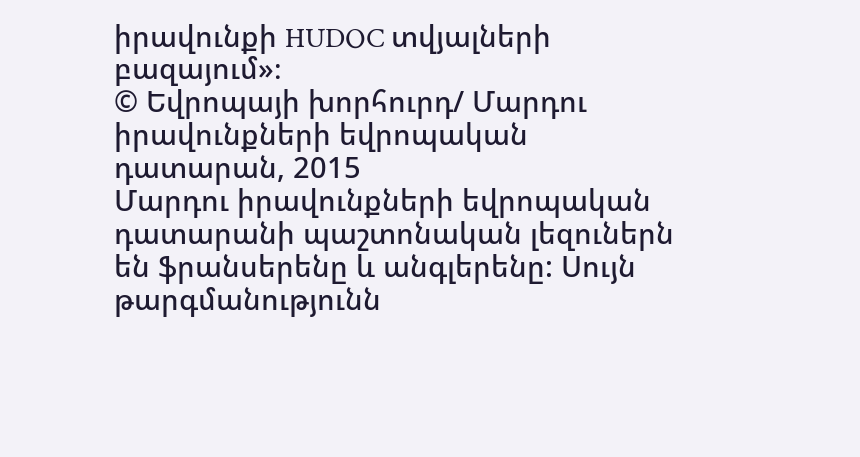իրավունքի HUDOC տվյալների բազայում»։
© Եվրոպայի խորհուրդ/ Մարդու իրավունքների եվրոպական դատարան, 2015
Մարդու իրավունքների եվրոպական դատարանի պաշտոնական լեզուներն են ֆրանսերենը և անգլերենը: Սույն թարգմանությունն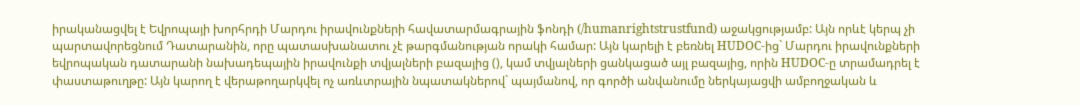իրականացվել է Եվրոպայի խորհրդի Մարդու իրավունքների հավատարմագրային ֆոնդի (/humanrightstrustfund) աջակցությամբ: Այն որևէ կերպ չի պարտավորեցնում Դատարանին, որը պատասխանատու չէ թարգմանության որակի համար: Այն կարելի է բեռնել HUDOC-ից` Մարդու իրավունքների եվրոպական դատարանի նախադեպային իրավունքի տվյալների բազայից (), կամ տվյալների ցանկացած այլ բազայից, որին HUDOC-ը տրամադրել է փաստաթուղթը: Այն կարող է վերաթողարկվել ոչ առևտրային նպատակներով` պայմանով, որ գործի անվանումը ներկայացվի ամբողջական և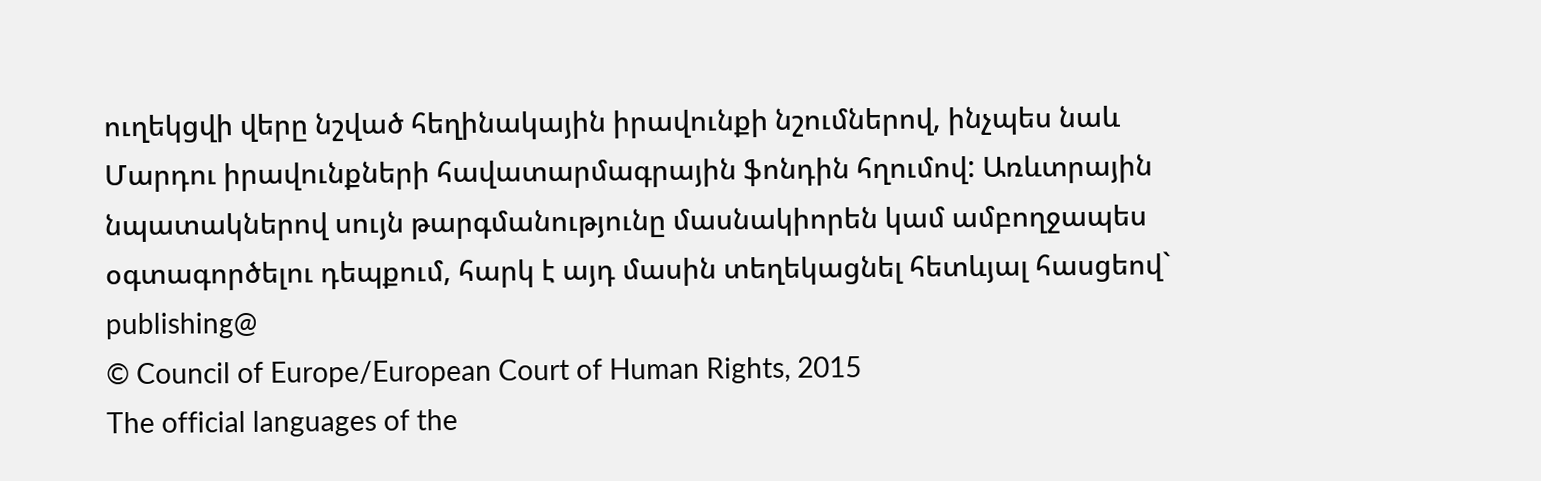ուղեկցվի վերը նշված հեղինակային իրավունքի նշումներով, ինչպես նաև Մարդու իրավունքների հավատարմագրային ֆոնդին հղումով: Առևտրային նպատակներով սույն թարգմանությունը մասնակիորեն կամ ամբողջապես օգտագործելու դեպքում, հարկ է այդ մասին տեղեկացնել հետևյալ հասցեով` publishing@
© Council of Europe/European Court of Human Rights, 2015
The official languages of the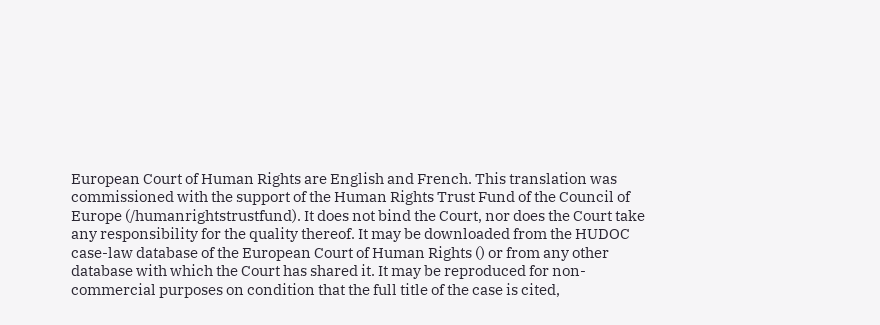European Court of Human Rights are English and French. This translation was commissioned with the support of the Human Rights Trust Fund of the Council of Europe (/humanrightstrustfund). It does not bind the Court, nor does the Court take any responsibility for the quality thereof. It may be downloaded from the HUDOC case-law database of the European Court of Human Rights () or from any other database with which the Court has shared it. It may be reproduced for non-commercial purposes on condition that the full title of the case is cited,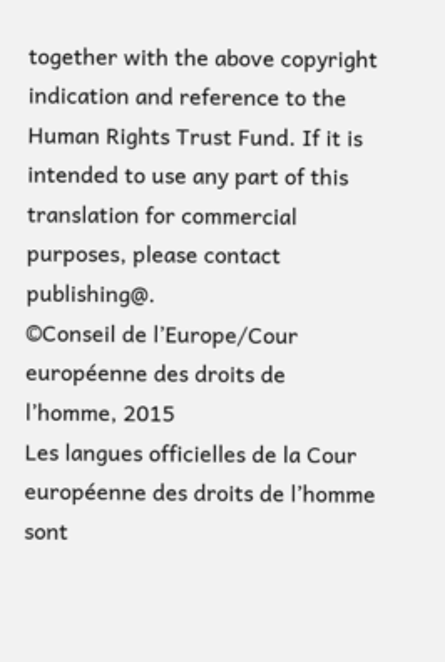together with the above copyright indication and reference to the Human Rights Trust Fund. If it is intended to use any part of this translation for commercial purposes, please contact publishing@.
©Conseil de l’Europe/Cour européenne des droits de l’homme, 2015
Les langues officielles de la Cour européenne des droits de l’homme sont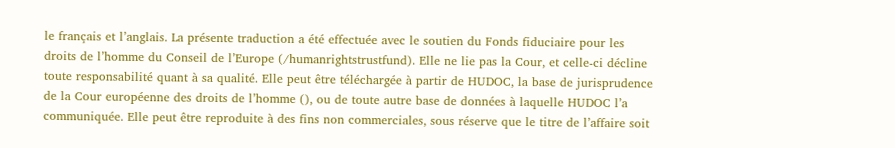le français et l’anglais. La présente traduction a été effectuée avec le soutien du Fonds fiduciaire pour les droits de l’homme du Conseil de l’Europe (/humanrightstrustfund). Elle ne lie pas la Cour, et celle-ci décline toute responsabilité quant à sa qualité. Elle peut être téléchargée à partir de HUDOC, la base de jurisprudence de la Cour européenne des droits de l’homme (), ou de toute autre base de données à laquelle HUDOC l’a communiquée. Elle peut être reproduite à des fins non commerciales, sous réserve que le titre de l’affaire soit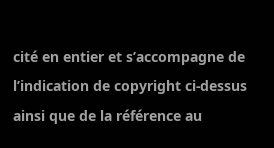cité en entier et s’accompagne de l’indication de copyright ci-dessus ainsi que de la référence au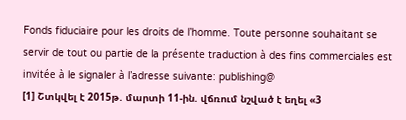Fonds fiduciaire pour les droits de l’homme. Toute personne souhaitant se servir de tout ou partie de la présente traduction à des fins commerciales est invitée à le signaler à l’adresse suivante: publishing@
[1] Շտկվել է 2015թ. մարտի 11-ին. վճռում նշված է եղել «3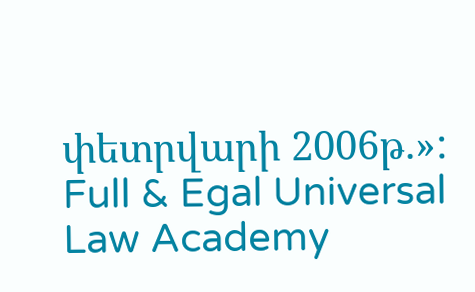փետրվարի 2006թ.»:
Full & Egal Universal Law Academy